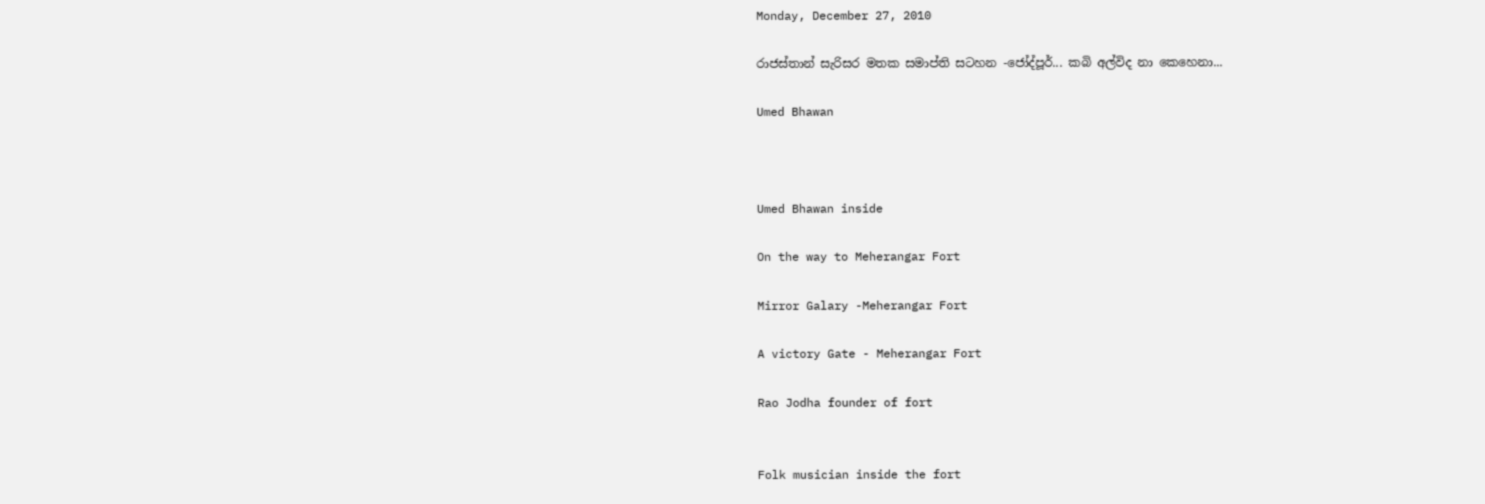Monday, December 27, 2010

රාජස්තාන් සැරිසර මතක සමාප්ති සටහන -ජෝද්පූර්... කබි අල්විද නා කෙහෙනා...

Umed Bhawan



Umed Bhawan inside

On the way to Meherangar Fort

Mirror Galary -Meherangar Fort

A victory Gate - Meherangar Fort

Rao Jodha founder of fort


Folk musician inside the fort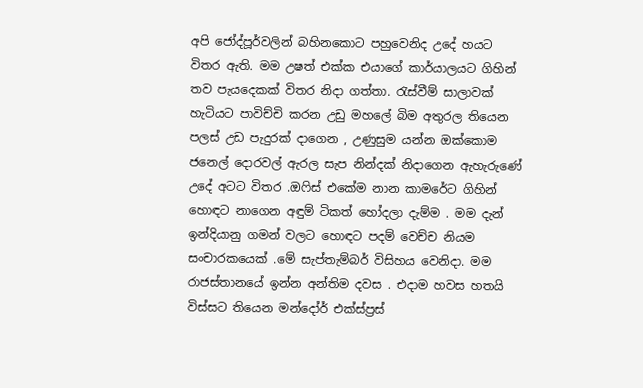අපි ජෝද්පූර්වලින් බහිනකොට පහුවෙනිද උදේ හයට විතර ඇති. මම උෂත් එක්ක එයාගේ කාර්යාලයට ගිහින් තව පැයදෙකක් විතර නිදා ගත්තා. රැස්වීම් සාලාවක් හැටියට පාවිච්චි කරන උඩු මහලේ බිම අතුරල තියෙන පලස් උඩ පැදුරක් දාගෙන , උණුසුම යන්න ඔක්කොම ජනෙල් දොරවල් ඇරල සැප නින්දක් නිදාගෙන ඇහැරුණේ උදේ අටට විතර .ඔෆිස් එකේම නාන කාමරේට ගිහින් හොඳට නාගෙන අඳුම් ටිකත් හෝදලා දැම්ම . මම දැන් ඉන්දියානු ගමන් වලට හොඳට පදම් වෙච්ච නියම සංචාරකයෙක් .මේ සැප්තැම්බර් විසිහය වෙනිදා. මම රාජස්තානයේ ඉන්න අන්තිම දවස . එදාම හවස හතයි විස්සට තියෙන මන්දෝර් එක්ස්ප්‍රස්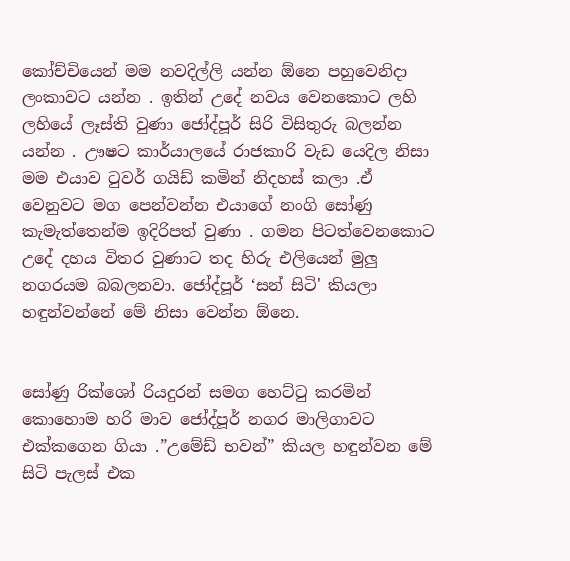කෝච්චියෙන් මම නවදිල්ලි යන්න ඕනෙ පහුවෙනිදා ලංකාවට යන්න . ඉතින් උදේ නවය වෙනකොට ලහි ලහියේ ලෑස්ති වුණා ජෝද්පූර් සිරි විසිතුරු බලන්න යන්න . ඌෂට කාර්යාලයේ රාජකාරි වැඩ යෙදිල නිසා මම එයාව ටුවර් ගයිඩ් කමින් නිදහස් කලා .ඒ වෙනුවට මග පෙන්වන්න එයාගේ නංගි සෝණු කැමැත්තෙන්ම ඉදිරිපත් වුණා . ගමන පිටත්වෙනකොට උදේ දහය විතර වුණාට තද හිරු එලියෙන් මුලු නගරයම බබලනවා. ජෝද්පූර් ‘සන් සිටි' කියලා හඳුන්වන්නේ මේ නිසා වෙන්න ඕනෙ.


සෝණු රික්ශෝ රියදුරන් සමග හෙට්ටු කරමින් කොහොම හරි මාව ජෝද්පූර් නගර මාලිගාවට එක්කගෙන ගියා .”උමේඩ් භවන්” කියල හඳුන්වන මේ සිටි පැලස් එක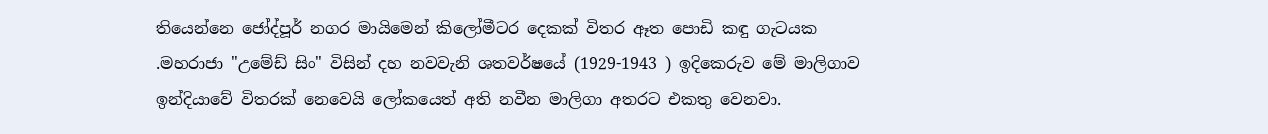තියෙන්නෙ ජෝද්පූර් නගර මායිමෙන් කිලෝමීටර දෙකක් විතර ඈත පොඩි කඳු ගැටයක .මහරාජා "උමේඩ් සිං" විසින් දහ නවවැනි ශතවර්ෂයේ (1929-1943 ) ඉදිකෙරුව මේ මාලිගාව ඉන්දියාවේ විතරක් නෙවෙයි ලෝකයෙත් අති නවීන මාලිගා අතරට එකතු වෙනවා.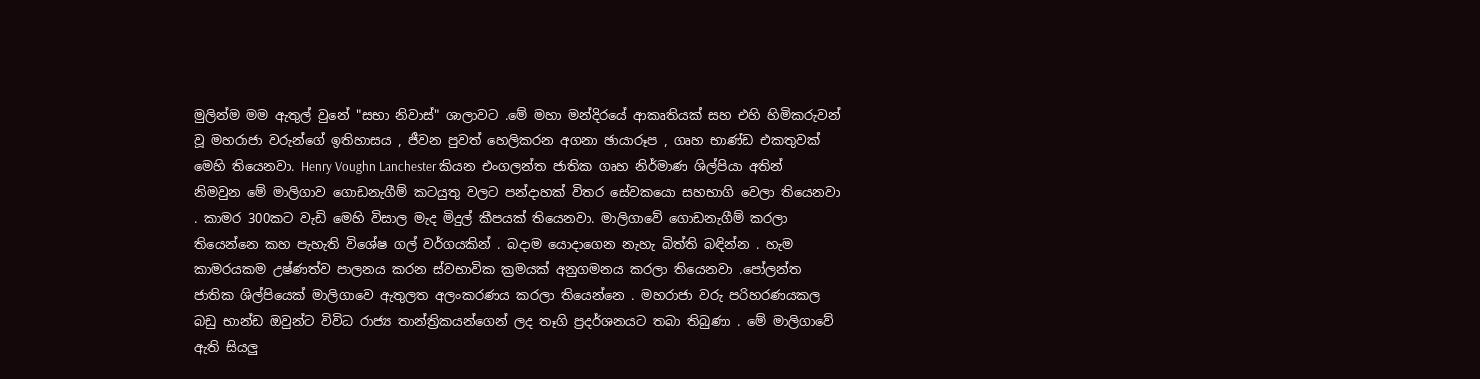මුලින්ම මම ඇතුල් වුනේ "සභා නිවාස්" ශාලාවට .මේ මහා මන්දිරයේ ආකෘතියක් සහ එහි හිමිකරුවන් වූ මහරාජා වරුන්ගේ ඉතිහාසය , ජීවන පුවත් හෙලිකරන අගනා ඡායාරූප , ගෘහ භාණ්ඩ එකතුවක් මෙහි තියෙනවා. Henry Voughn Lanchester කියන එංගලන්ත ජාතික ගෘහ නිර්මාණ ශිල්පියා අතින් නිමවුන මේ මාලිගාව ගොඩනැගීම් කටයුතු වලට පන්දාහක් විතර සේවකයො සහභාගි වෙලා තියෙනවා . කාමර 300කට වැඩි මෙහි විසාල මැද මිදුල් කීපයක් තියෙනවා. මාලිගාවේ ගොඩනැගීම් කරලා තියෙන්නෙ කහ පැහැති විශේෂ ගල් වර්ගයකින් . බදාම යොදාගෙන නැහැ බිත්ති බඳින්න . හැම කාමරයකම උෂ්ණත්ව පාලනය කරන ස්වභාවික ක්‍රමයක් අනුගමනය කරලා තියෙනවා .පෝලන්ත ජාතික ශිල්පියෙක් මාලිගාවෙ ඇතුලත අලංකරණය කරලා තියෙන්නෙ . මහරාජා වරු පරිහරණයකල බඩු භාන්ඩ ඔවුන්ට විවිධ රාජ්‍ය තාන්ත්‍රිකයන්ගෙන් ලද තෑගි ප්‍රදර්ශනයට තබා තිබුණා . මේ මාලිගාවේ ඇති සියලු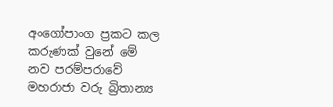අංගෝපාංග ප්‍රකට කල කරුණක් වුනේ මේ නව පරම්පරාවේ මහරාජා වරු බ්‍රිතාන්‍ය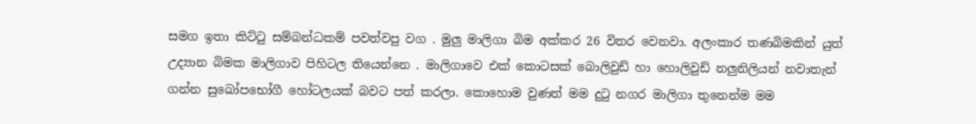සමග ඉතා කිට්ටු සම්බන්ධකම් පවත්වපු වග . මුලු මාලිගා බිම අක්කර 26 විතර වෙනවා. අලංකාර තණබිමකින් යුත් උද්‍යාන බිමක මාලිගාව පිහිටල තියෙන්නෙ . මාලිගාවෙ එක් කොටසක් බොලිවුඩ් හා හොලිවුඩ් නලුනිලියන් නවාතැන් ගන්න සුඛෝපභෝගී හෝටලයක් බවට පත් කරලා. කොහොම වුණත් මම දුටු නගර මාලිගා තුනෙන්ම මම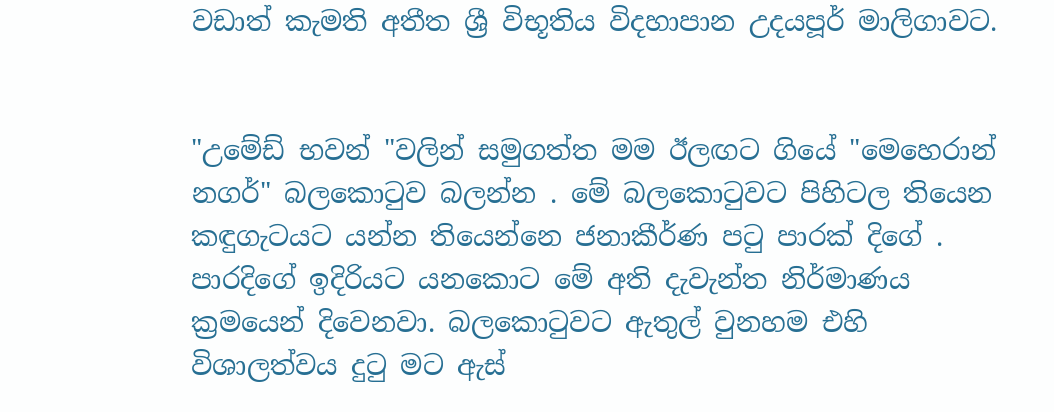වඩාත් කැමති අතීත ශ්‍රී විභූතිය විදහාපාන උදයපූර් මාලිගාවට.


"උමේඩ් භවන් "වලින් සමුගත්ත මම ඊලඟට ගියේ "මෙහෙරාන් නගර්" බලකොටුව බලන්න . මේ බලකොටුවට පිහිටල තියෙන කඳුගැටයට යන්න තියෙන්නෙ ජනාකීර්ණ පටු පාරක් දිගේ . පාරදිගේ ඉදිරියට යනකොට මේ අති දැවැන්ත නිර්මාණය ක්‍රමයෙන් දිවෙනවා. බලකොටුවට ඇතුල් වුනහම එහි විශාලත්වය දුටු මට ඇස්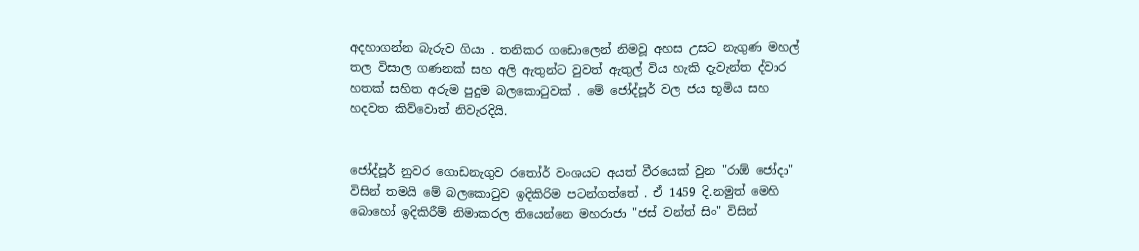අදහාගන්න බැරුව ගියා . තනිකර ගඩොලෙන් නිමවූ අහස උසට නැගුණ මහල් තල විසාල ගණනක් සහ අලි ඇතුන්ට වුවත් ඇතුල් විය හැකි දැවැන්ත ද්වාර හතක් සහිත අරුම පුදුම බලකොටුවක් . මේ ජෝද්පූර් වල ජය භූමිය සහ හදවත කිව්වොත් නිවැරදියි.


ජෝද්පූර් නුවර ගොඩනැගුව රතෝර් වංශයට අයත් වීරයෙක් වුන "රාඕ ජෝදා" විසින් තමයි මේ බලකොටුව ඉදිකිරිම පටන්ගත්තේ . ඒ 1459 දි.නමුත් මෙහි බොහෝ ඉදිකිරීම් නිමාකරල තියෙන්නෙ මහරාජා "ජස් වන්ත් සිං" විසින්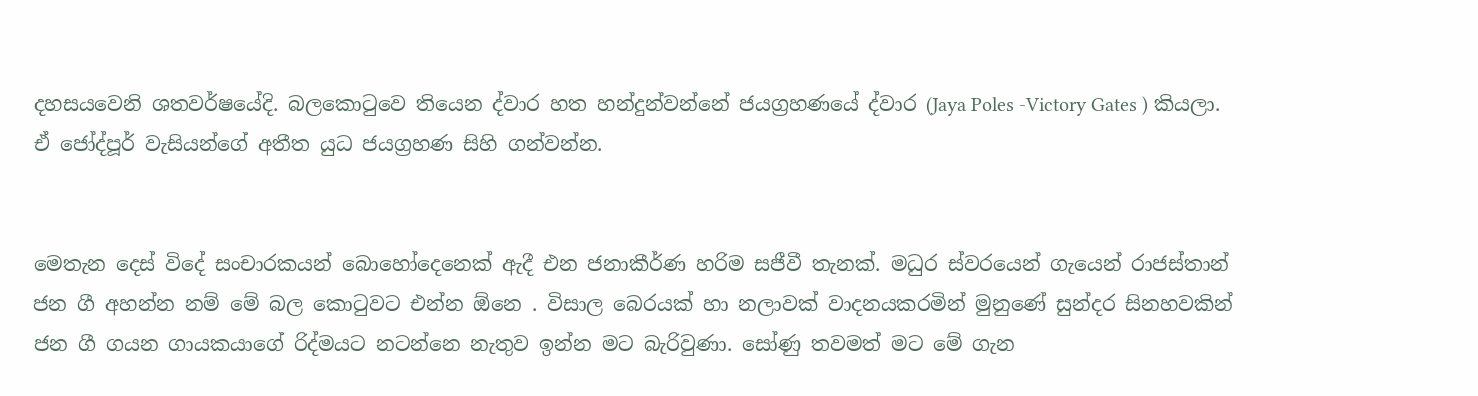දහසයවෙනි ශතවර්ෂයේදි. බලකොටුවෙ තියෙන ද්වාර හත හන්දුන්වන්නේ ජයග්‍රහණයේ ද්වාර (Jaya Poles -Victory Gates ) කියලා. ඒ ජෝද්පූර් වැසියන්ගේ අතීත යුධ ජයග්‍රහණ සිහි ගන්වන්න.


මෙතැන දෙස් විදේ සංචාරකයන් බොහෝදෙනෙක් ඇදී එන ජනාකීර්ණ හරිම සජීවී තැනක්. මධුර ස්වරයෙන් ගැයෙන් රාජස්තාන් ජන ගී අහන්න නම් මේ බල කොටුවට එන්න ඕනෙ . විසාල බෙරයක් හා නලාවක් වාදනයකරමින් මුනුණේ සුන්දර සිනහවකින් ජන ගී ගයන ගායකයාගේ රිද්මයට නටන්නෙ නැතුව ඉන්න මට බැරිවුණා. සෝණු තවමත් මට මේ ගැන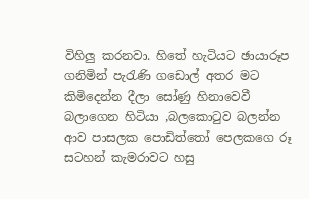විහිලු කරනවා. හිතේ හැටියට ඡායාරූප ගනිමින් පැරැණි ගඩොල් අතර මට කිමිදෙන්න දීලා සෝණු හිනාවෙවී බලාගෙන හිටියා ,බලකොටුව බලන්න ආව පාසලක පොඩිත්තෝ පෙලකගෙ රූ සටහන් කැමරාවට හසු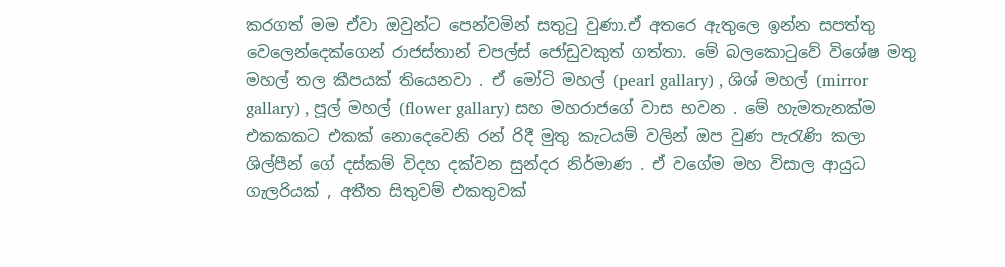කරගත් මම ඒවා ඔවුන්ට පෙන්වමින් සතුටු වුණා.ඒ අතරෙ ඇතුලෙ ඉන්න සපත්තු වෙලෙන්දෙක්ගෙන් රාජස්තාන් චපල්ස් ජෝඩුවකුත් ගත්තා. මේ බලකොටුවේ විශේෂ මතු මහල් තල කීපයක් තියෙනවා . ඒ මෝටි මහල් (pearl gallary) , ශිශ් මහල් (mirror gallary) , පූල් මහල් (flower gallary) සහ මහරාජගේ වාස භවන . මේ හැමතැනක්ම එකකකට එකක් නොදෙවෙනි රන් රිදී මුතු කැටයම් වලින් ඔප වුණ පැරැණි කලා ශිල්පීන් ගේ දස්කම් විදහ දක්වන සුන්දර නිර්මාණ . ඒ වගේම මහ විසාල ආයුධ ගැලරියක් , අතීත සිතුවම් එකතුවක්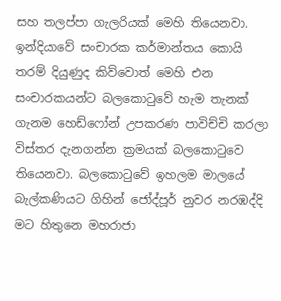සහ තලප්පා ගැලරියක් මෙහි තියෙනවා. ඉන්දියාවේ සංචාරක කර්මාන්තය කොයි තරම් දියුණුද කිව්වොත් මෙහි එන සංචාරකයන්ට බලකොටුවේ හැම තැනක් ගැනම හෙඩ්ෆෝන් උපකරණ පාවිච්චි කරලා විස්තර දැනගන්න ක්‍රමයක් බලකොටුවෙ තියෙනවා. බලකොටුවේ ඉහලම මාලයේ බැල්කණියට ගිහින් ජෝද්පූර් නුවර නරඹද්දි මට හිතුනෙ මහරාජා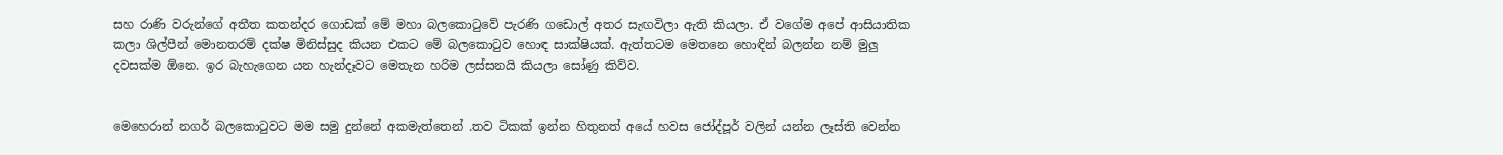සහ රාණි වරුන්ගේ අතීත කතන්දර ගොඩක් මේ මහා බලකොටුවේ පැරණි ගඩොල් අතර සැඟවිලා ඇති කියලා. ඒ වගේම අපේ ආසියාතික කලා ශිල්පීන් මොනතරම් දක්ෂ මිනිස්සුද කියන එකට මේ බලකොටුව හොඳ සාක්ෂියක්. ඇත්තටම මෙතනෙ හොඳින් බලන්න නම් මුලු දවසක්ම ඕනෙ. ඉර බැහැගෙන යන හැන්දෑවට මෙතැන හරිම ලස්සනයි කියලා සෝණු කිව්ව.


මෙහෙරාන් නගර් බලකොටුවට මම සමු දුන්නේ අකමැත්තෙන් .තව ටිකක් ඉන්න හිතුනත් අයේ හවස ජෝද්පූර් වලින් යන්න ලෑස්ති වෙන්න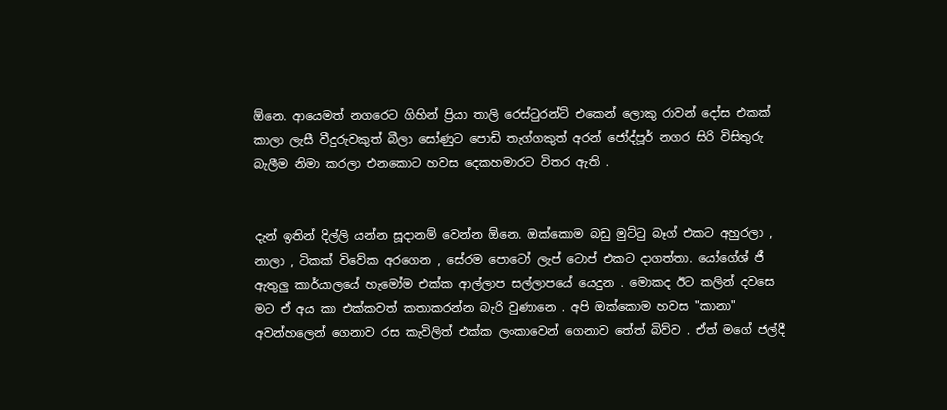ඕනෙ. ආයෙමත් නගරෙට ගිහින් ප්‍රියා තාලි රෙස්ටුරන්ට් එකෙන් ලොකු රාවන් දෝස එකක් කාලා ලැසී වීදුරුවකුත් බීලා සෝණුට පොඩි තැග්ගකුත් අරන් ජෝද්පූර් නගර සිරි විසිතුරු බැලීම නිමා කරලා එනකොට හවස දෙකහමාරට විතර ඇති .


දැන් ඉතින් දිල්ලි යන්න සූදානම් වෙන්න ඕනෙ. ඔක්කොම බඩු මුට්ටු බෑග් එකට අහුරලා , නාලා , ටිකක් විවේක අරගෙන , සේරම පොටෝ ලැප් ටොප් එකට දාගත්තා. යෝගේශ් ජී ඇතුලු කාර්යාලයේ හැමෝම එක්ක ආල්ලාප සල්ලාපයේ යෙදුන . මොකද ඊට කලින් දවසෙ මට ඒ අය කා එක්කවත් කතාකරන්න බැරි වුණානෙ . අපි ඔක්කොම හවස "කානා" අවන්හලෙන් ගෙනාව රස කැවිලිත් එක්ක ලංකාවෙන් ගෙනාව තේත් බිව්ව . ඒත් මගේ ජල්දී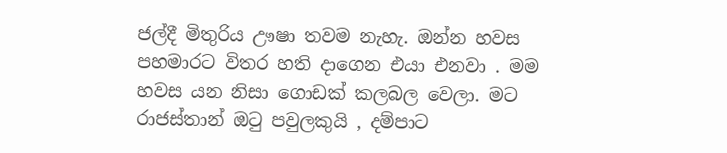ජල්දී මිතුරිය ඌෂා තවම නැහැ. ඔන්න හවස පහමාරට විතර හති දාගෙන එයා එනවා . මම හවස යන නිසා ගොඩක් කලබල වෙලා. මට රාජස්තාන් ඔටු පවුලකුයි , දම්පාට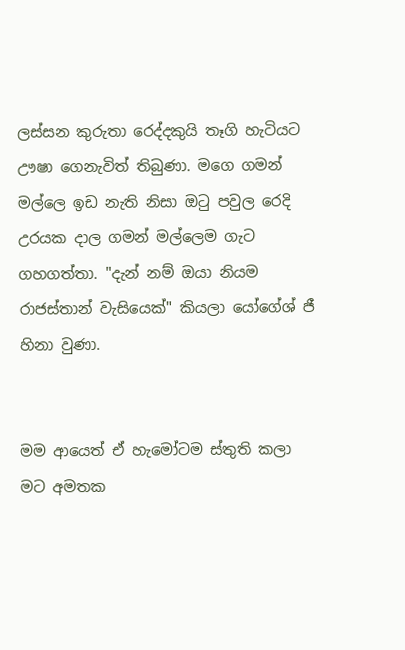ලස්සන කුරුතා රෙද්දකුයි තෑගි හැටියට ඌෂා ගෙනැවිත් තිබුණා. මගෙ ගමන් මල්ලෙ ඉඩ නැති නිසා ඔටු පවුල රෙදි උරයක දාල ගමන් මල්ලෙම ගැට ගහගත්තා. "දැන් නම් ඔයා නියම රාජස්තාන් වැසියෙක්" කියලා යෝගේශ් ජී හිනා වුණා.


මම ආයෙත් ඒ හැමෝටම ස්තුති කලා මට අමතක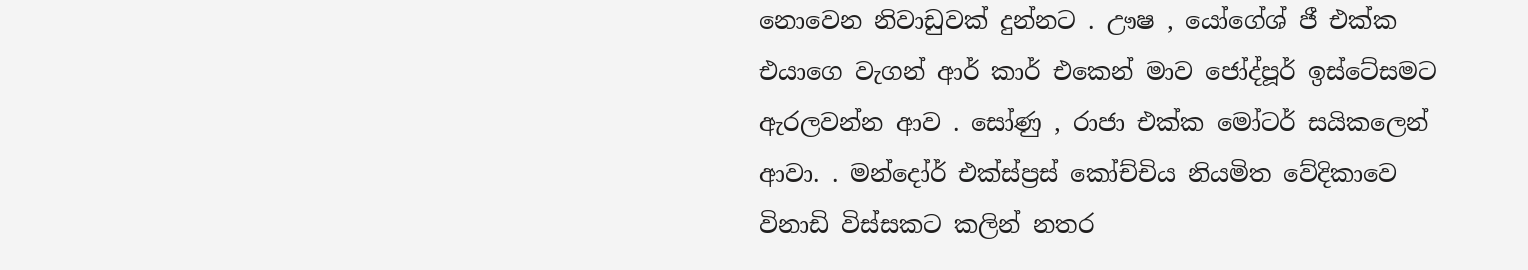නොවෙන නිවාඩුවක් දුන්නට . ඌෂ , යෝගේශ් ජී එක්ක එයාගෙ වැගන් ආර් කාර් එකෙන් මාව ජෝද්පූර් ඉස්ටේසමට ඇරලවන්න ආව . සෝණු , රාජා එක්ක මෝටර් සයිකලෙන් ආවා. . මන්දෝර් එක්ස්ප්‍රස් කෝච්චිය නියමිත වේදිකාවෙ විනාඩි විස්සකට කලින් නතර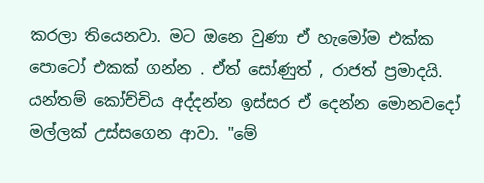කරලා තියෙනවා. මට ඔනෙ වුණා ඒ හැමෝම එක්ක පොටෝ එකක් ගන්න . ඒත් සෝණුත් , රාජත් ප්‍රමාදයි. යන්තම් කෝච්චිය අද්දන්න ඉස්සර ඒ දෙන්න මොනවදෝ මල්ලක් උස්සගෙන ආවා. "මේ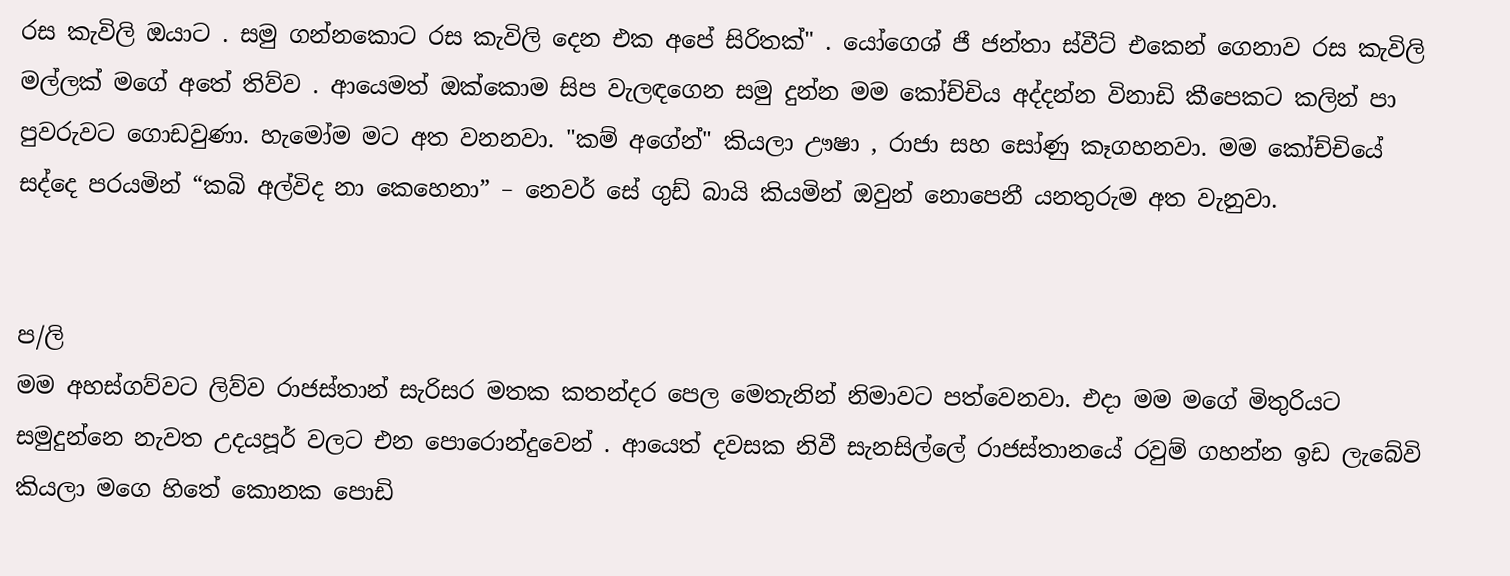රස කැවිලි ඔයාට . සමු ගන්නකොට රස කැවිලි දෙන එක අපේ සිරිතක්" . යෝගෙශ් ජී ජන්තා ස්වීට් එකෙන් ගෙනාව රස කැවිලි මල්ලක් මගේ අතේ තිව්ව . ආයෙමත් ඔක්කොම සිප වැලඳගෙන සමු දුන්න මම කෝච්චිය අද්දන්න විනාඩි කීපෙකට කලින් පා පුවරුවට ගොඩවුණා. හැමෝම මට අත වනනවා. "කම් අගේන්" කියලා ඌෂා , රාජා සහ සෝණු කෑගහනවා. මම කෝච්චියේ සද්දෙ පරයමින් “කබි අල්විද නා කෙහෙනා” – නෙවර් සේ ගුඩ් බායි කියමින් ඔවුන් නොපෙනී යනතුරුම අත වැනුවා.


ප/ලි
මම අහස්ගව්වට ලිව්ව රාජස්තාන් සැරිසර මතක කතන්දර පෙල මෙතැනින් නිමාවට පත්වෙනවා. එදා මම මගේ මිතුරියට සමුදුන්නෙ නැවත උදයපූර් වලට එන පොරොන්දුවෙන් . ආයෙත් දවසක නිවී සැනසිල්ලේ රාජස්තානයේ රවුම් ගහන්න ඉඩ ලැබේවි කියලා මගෙ හිතේ කොනක පොඩි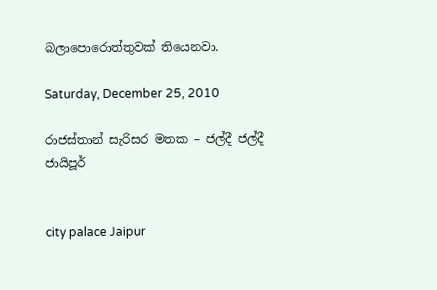බලාපොරොත්තුවක් තියෙනවා.

Saturday, December 25, 2010

රාජස්තාන් සැරිසර මතක – ජල්දී ජල්දී ජායිපූර්


city palace Jaipur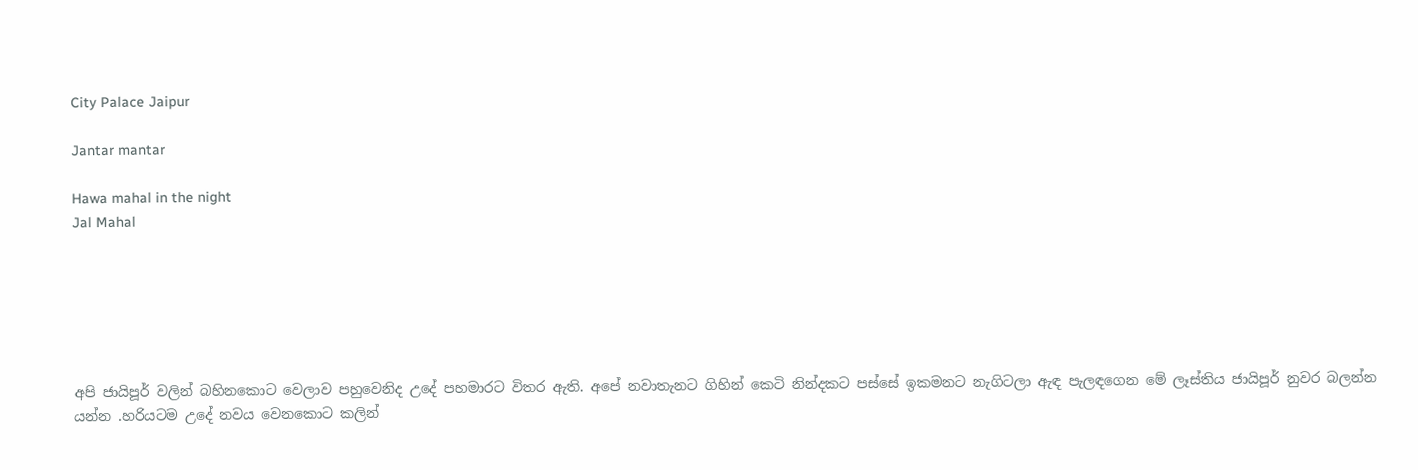City Palace Jaipur

Jantar mantar

Hawa mahal in the night
Jal Mahal






අපි ජායිපූර් වලින් බහිනකොට වෙලාව පහුවෙනිද උදේ පහමාරට විතර ඇති. අපේ නවාතැනට ගිහින් කෙටි නින්දකට පස්සේ ඉකමනට නැගිටලා ඇඳ පැලඳගෙන මේ ලෑස්තිය ජායිපූර් නුවර බලන්න යන්න .හරියටම උදේ නවය වෙනකොට කලින්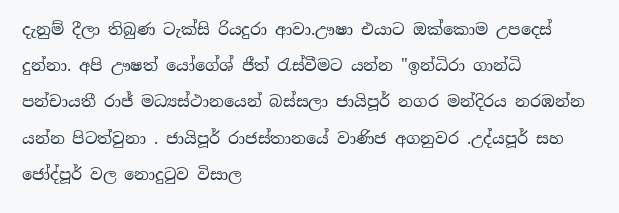දැනුම් දීලා තිබුණ ටැක්සි රියදුරා ආවා.ඌෂා එයාට ඔක්කොම උපදෙස් දුන්නා. අපි ඌෂත් යෝගේශ් ජීත් රැස්වීමට යන්න "ඉන්ධිරා ගාන්ධි පන්චායතී රාජ් මධ්‍යස්ථානයෙන් බස්සලා ජායිපූර් නගර මන්දිරය නරඹන්න යන්න පිටත්වුනා . ජායිපූර් රාජස්තානයේ වාණිජ අගනුවර .උද්යපූර් සහ ජෝද්පූර් වල නොදුටුව විසාල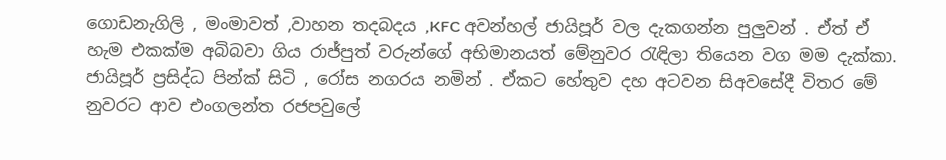ගොඩනැගිලි , මංමාවත් ,වාහන තදබදය ,KFC අවන්හල් ජායිපූර් වල දැකගන්න පුලුවන් . ඒත් ඒ හැම එකක්ම අබිබවා ගිය රාජ්පුත් වරුන්ගේ අභිමානයත් මේනුවර රැඳිලා තියෙන වග මම දැක්කා. ජායිපූර් ප්‍රසිද්ධ පින්ක් සිටි , රෝස නගරය නමින් . ඒකට හේතුව දහ අටවන සිඅවසේදී විතර මේ නුවරට ආව එංගලන්ත රජපවුලේ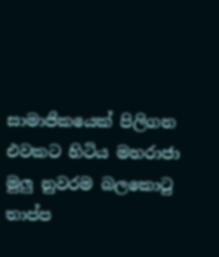සාමාජිකයෙක් පිලිගන එවකට හිටිය මහරාජා මුලු නුවරම බලකොටු තාප්ප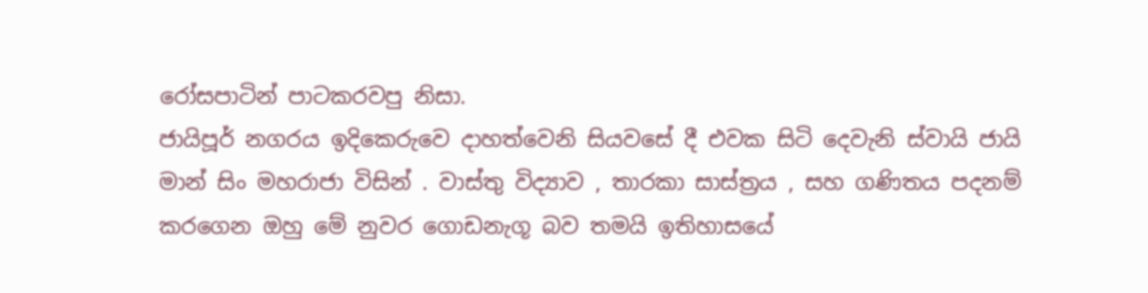රෝසපාටින් පාටකරවපු නිසා.
ජායිපූර් නගරය ඉදිකෙරුවෙ දාහත්වෙනි සියවසේ දී එවක සිටි දෙවැනි ස්වායි ජායි මාන් සිං මහරාජා විසින් . වාස්තු විද්‍යාව , තාරකා සාස්ත්‍රය , සහ ගණිතය පදනම් කරගෙන ඔහු මේ නුවර ගොඩනැගූ බව තමයි ඉතිහාසයේ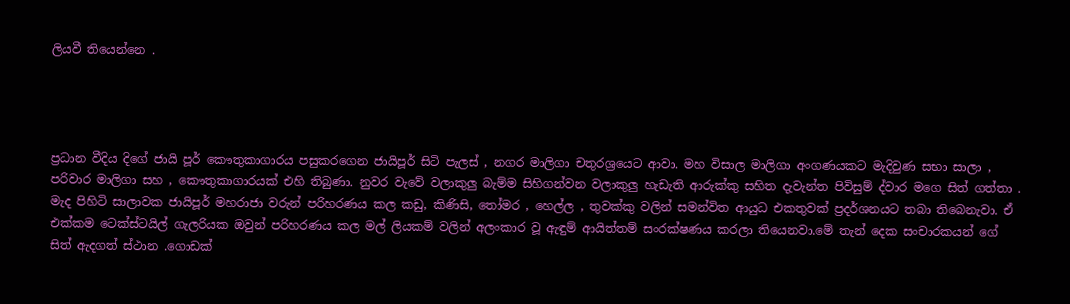ලියවී තියෙන්නෙ .




ප්‍රධාන වීදිය දිගේ ජායි පූර් කෞතුකාගාරය පසුකරගෙන ජායිපූර් සිටි පැලස් , නගර මාලිගා චතුරශ්‍රයෙට ආවා. මහ විසාල මාලිගා අංගණයකට මැදිවුණ සභා සාලා , පරිවාර මාලිගා සහ , කෞතුකාගාරයක් එහි තිබුණා. නුවර වැවේ වලාකුලු බැම්ම සිහිගන්වන වලාකුලු හැඩැති ආරුක්කු සහිත දැවැන්ත පිවිසුම් ද්වාර මගෙ සිත් ගත්තා . මැද පිහිටි සාලාවක ජායිපූර් මහරාජා වරුන් පරිහරණය කල කඩු, කිණිසි, තෝමර , හෙල්ල , තුවක්කු වලින් සමන්විත ආයුධ එකතුවක් ප්‍රදර්ශනයට තබා තිබෙනැවා. ඒ එක්කම ටෙක්ස්ටයිල් ගැලරියක ඔවුන් පරිහරණය කල මල් ලියකම් වලින් අලංකාර වූ ඇඳුම් ආයිත්තම් සංරක්ෂණය කරලා තියෙනවා.මේ තැන් දෙක සංචාරකයන් ගේ සිත් ඇදගත් ස්ථාන .ගොඩක්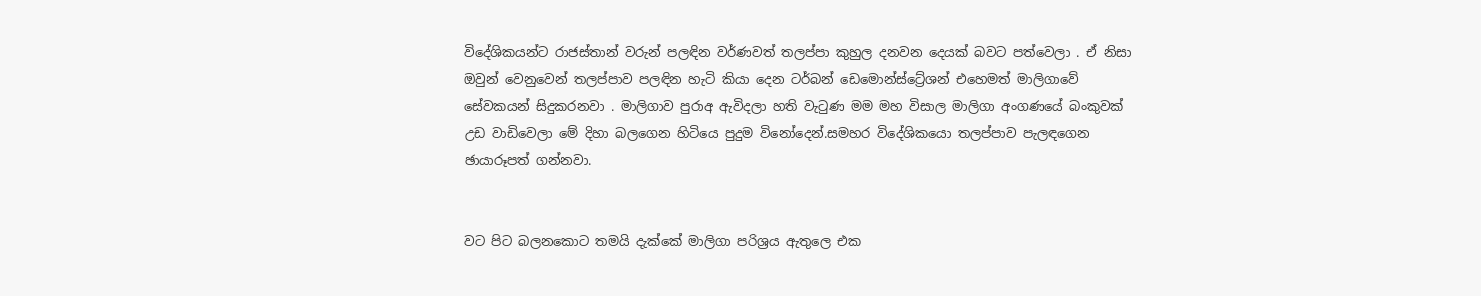විදේශිකයන්ට රාජස්තාන් වරුන් පලඳින වර්ණවත් තලප්පා කුහුල දනවන දෙයක් බවට පත්වෙලා . ඒ නිසා ඔවුන් වෙනුවෙන් තලප්පාව පලඳින හැටි කියා දෙන ටර්බන් ඩෙමොන්ස්ට්‍රේශන් එහෙමත් මාලිගාවේ සේවකයන් සිදුකරනවා . මාලිගාව පුරාඅ ඇවිදලා හති වැටුණ මම මහ විසාල මාලිගා අංගණයේ බංකුවක් උඩ වාඩිවෙලා මේ දිහා බලගෙන හිටියෙ පුදුම විනෝදෙන්.සමහර විදේශිකයො තලප්පාව පැලඳගෙන ඡායාරූපත් ගන්නවා.


වට පිට බලනකොට තමයි දැක්කේ මාලිගා පරිශ්‍රය ඇතුලෙ එක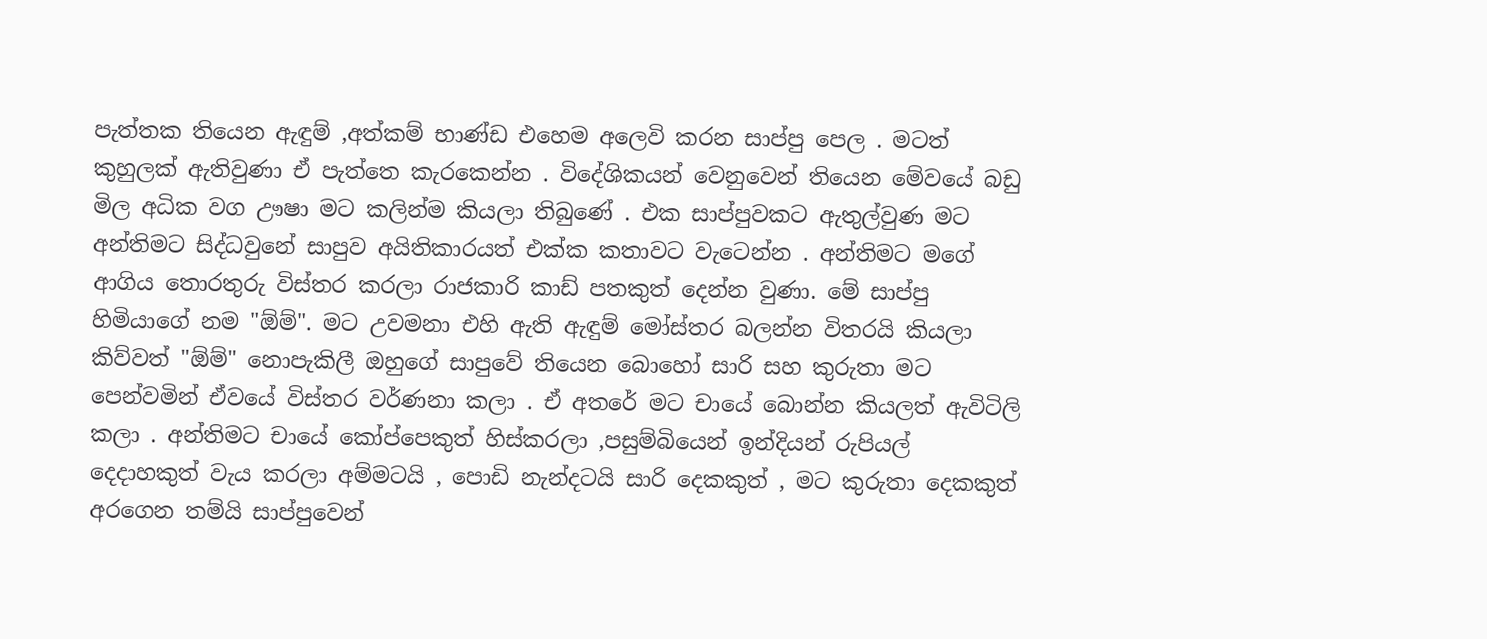පැත්තක තියෙන ඇඳුම් ,අත්කම් භාණ්ඩ එහෙම අලෙවි කරන සාප්පු පෙල . මටත් කුහුලක් ඇතිවුණා ඒ පැත්තෙ කැරකෙන්න . විදේශිකයන් වෙනුවෙන් තියෙන මේවයේ බඩු මිල අධික වග ඌෂා මට කලින්ම කියලා තිබුණේ . එක සාප්පුවකට ඇතුල්වුණ මට අන්තිමට සිද්ධවුනේ සාපුව අයිතිකාරයත් එක්ක කතාවට වැටෙන්න . අන්තිමට මගේ ආගිය තොරතුරු විස්තර කරලා රාජකාරි කාඩ් පතකුත් දෙන්න වුණා. මේ සාප්පු හිමියාගේ නම "ඕම්". මට උවමනා එහි ඇති ඇඳුම් මෝස්තර බලන්න විතරයි කියලා කිව්වත් "ඕම්" නොපැකිලී ඔහුගේ සාපුවේ තියෙන බොහෝ සාරි සහ කුරුතා මට පෙන්වමින් ඒවයේ විස්තර වර්ණනා කලා . ඒ අතරේ මට චායේ බොන්න කියලත් ඇවිටිලි කලා . අන්තිමට චායේ කෝප්පෙකුත් හිස්කරලා ,පසුම්බියෙන් ඉන්දියන් රුපියල් දෙදාහකුත් වැය කරලා අම්මටයි , පොඩි නැන්දටයි සාරි දෙකකුත් , මට කුරුතා දෙකකුත් අරගෙන තම්යි සාප්පුවෙන්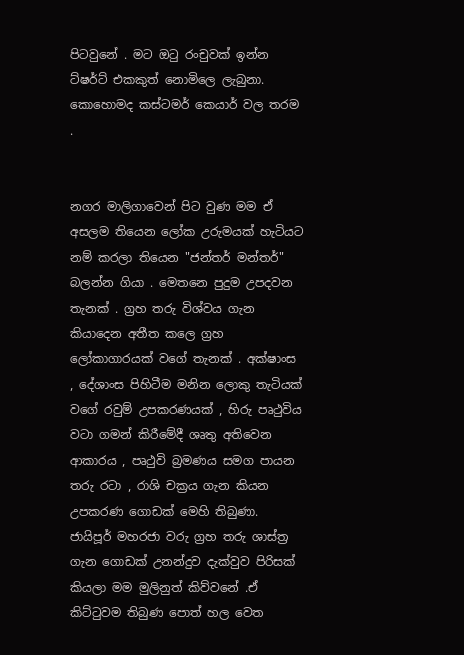පිටවුනේ . මට ඔටු රංචුවක් ඉන්න ට්ෂර්ට් එකකුත් නොමිලෙ ලැබුනා. කොහොමද කස්ටමර් කෙයාර් වල තරම .


නගර මාලිගාවෙන් පිට වුණ මම ඒ අසලම තියෙන ලෝක උරුමයක් හැටියට නම් කරලා තියෙන "ජන්තර් මන්තර්" බලන්න ගියා . මෙතනෙ පුදුම උපදවන තැනක් . ග්‍රහ තරු විශ්වය ගැන කියාදෙන අතීත කලෙ ග්‍රහ ලෝකාගාරයක් වගේ තැනක් . අක්ෂාංස , දේශාංස පිහිටීම මනින ලොකු තැටියක් වගේ රවුම් උපකරණයක් , හිරු පෘථුවිය වටා ගමන් කිරීමේදී ශෘතු අතිවෙන ආකාරය , පෘථුවි බ්‍රමණය සමග පායන තරු රටා , රාශි චක්‍රය ගැන කියන උපකරණ ගොඩක් මෙහි තිබුණා. ජායිපූර් මහරජා වරු ග්‍රහ තරු ශාස්ත්‍ර ගැන ගොඩක් උනන්දුව දැක්වුව පිරිසක් කියලා මම මුලිනුත් කිව්වනේ .ඒ කිට්ටුවම තිබුණ පොත් හල වෙත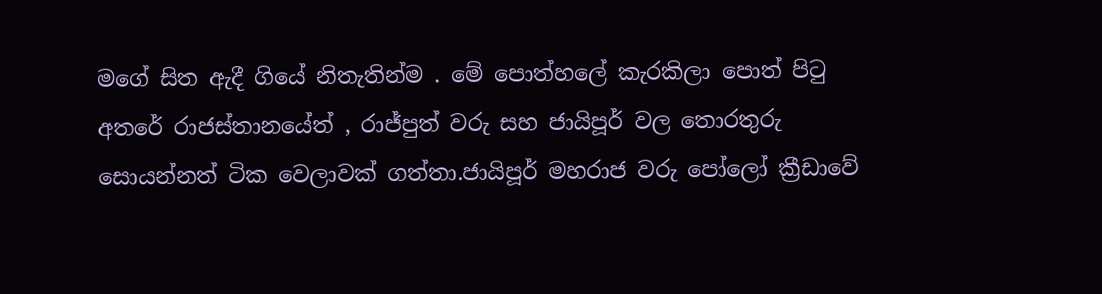මගේ සිත ඇදී ගියේ නිතැතින්ම . මේ පොත්හලේ කැරකිලා පොත් පිටු අතරේ රාජස්තානයේත් , රාජ්පුත් වරු සහ ජායිපූර් වල තොරතුරු සොයන්නත් ටික වෙලාවක් ගත්තා.ජායිපූර් මහරාජ වරු පෝලෝ ක්‍රීඩාවේ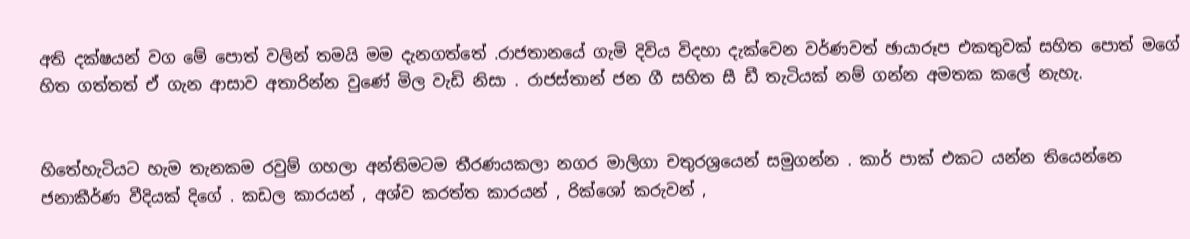අති දක්ෂයන් වග මේ පොත් වලින් තමයි මම දැනගත්තේ .රාජතානයේ ගැමි දිවිය විදහා දැක්වෙන වර්ණවත් ඡායාරූප එකතුවක් සහිත පොත් මගේ හිත ගත්තත් ඒ ගැන ආසාව අතාරින්න වුණේ මිල වැඩි නිසා . රාජස්තාන් ජන ගී සහිත සී ඩී තැටියක් නම් ගන්න අමතක කලේ නැහැ.


හිතේහැටියට හැම තැනකම රවුම් ගහලා අන්තිමටම තීරණයකලා නගර මාලිගා චතුරශ්‍රයෙන් සමුගන්න . කාර් පාක් එකට යන්න තියෙන්නෙ ජනාකීර්ණ වීදියක් දිගේ . කඩල කාරයන් , අශ්ව කරත්ත කාරයන් , රික්ශෝ කරුවන් ,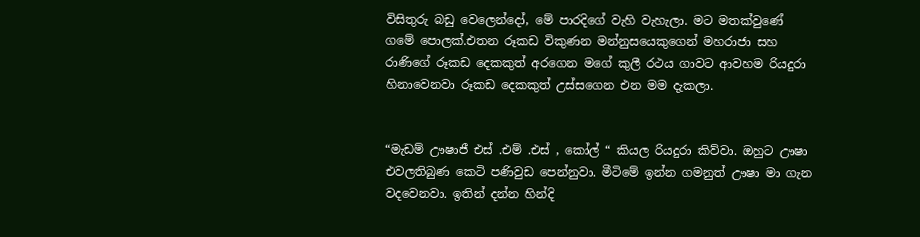විසිතුරු බඩු වෙලෙන්දෝ, මේ පාරදිගේ වැහි වැහැලා. මට මතක්වුණේ ගමේ පොලක්.එතන රූකඩ විකුණන මන්නුසයෙකුගෙන් මහරාජා සහ රාණිගේ රූකඩ දෙකකුත් අරගෙන මගේ කුලී රථය ගාවට ආවහම රියදුරා හිනාවෙනවා රූකඩ දෙකකුත් උස්සගෙන එන මම දැකලා.


“මැඩම් ඌෂාජී එස් .එම් .එස් , කෝල් “ කියල රියදුරා කිව්වා. ඔහුට ඌෂා එවලතිබුණ කෙටි පණිවුඩ පෙන්නුවා. මීටිමේ ඉන්න ගමනුත් ඌෂා මා ගැන වදවෙනවා. ඉතින් දන්න හින්දි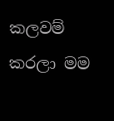කලවම් කරලා මම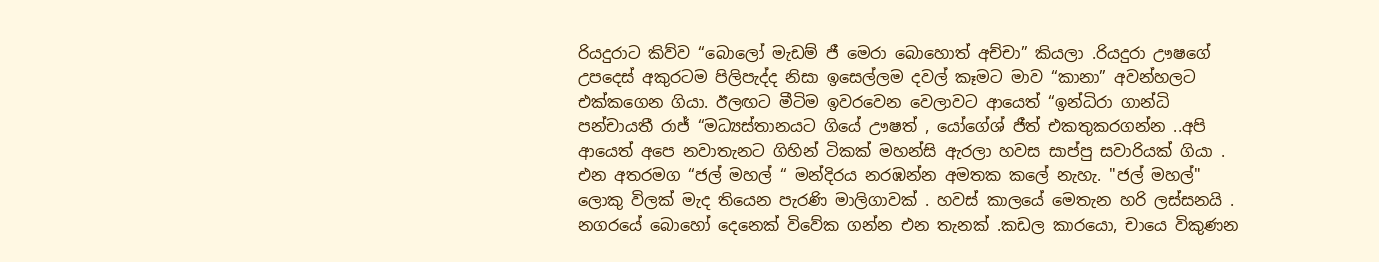රියදුරාට කිව්ව “බොලෝ මැඩම් ජී මෙරා බොහොත් අච්චා” කියලා .රියදුරා ඌෂගේ උපදෙස් අකුරටම පිලිපැද්ද නිසා ඉසෙල්ලම දවල් කෑමට මාව “කානා” අවන්හලට එක්කගෙන ගියා. ඊලඟට මීටිම ඉවරවෙන වෙලාවට ආයෙත් “ඉන්ධිරා ගාන්ධි පන්චායතී රාජ් “මධ්‍යස්තානයට ගියේ ඌෂත් , යෝගේශ් ජීත් එකතුකරගන්න ..අපි ආයෙත් අපෙ නවාතැනට ගිහින් ටිකක් මහන්සි ඇරලා හවස සාප්පු සවාරියක් ගියා . එන අතරමග “ජල් මහල් “ මන්දිරය නරඹන්න අමතක කලේ නැහැ. "ජල් මහල්" ලොකු විලක් මැද තියෙන පැරණි මාලිගාවක් . හවස් කාලයේ මෙතැන හරි ලස්සනයි . නගරයේ බොහෝ දෙනෙක් විවේක ගන්න එන තැනක් .කඩල කාරයො, චායෙ විකුණන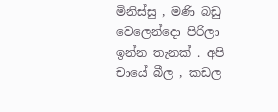මිනිස්සු , මණි බඩු වෙලෙන්දො පිරිලා ඉන්න තැනක් . අපි චායේ බීල , කඩල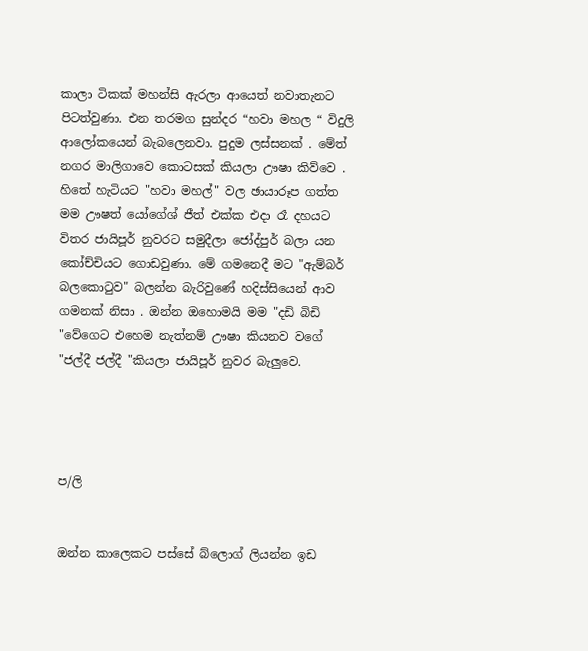කාලා ටිකක් මහන්සි ඇරලා ආයෙත් නවාතැනට පිටත්වුණා. එන තරමග සුන්දර “හවා මහල “ විදුලි ආලෝකයෙන් බැබලෙනවා. පුදුම ලස්සනක් . මේත් නගර මාලිගාවෙ කොටසක් කියලා ඌෂා කිව්වෙ . හිතේ හැටියට "හවා මහල්" වල ඡායාරූප ගත්ත මම ඌෂත් යෝගේශ් ජීත් එක්ක එදා රෑ දහයට විතර ජායිපූර් නුවරට සමුදීලා ජෝද්පුර් බලා යන කෝච්චියට ගොඩවුණා. මේ ගමනෙදී මට "ඇම්බර් බලකොටුව" බලන්න බැරිවුණේ හදිස්සියෙන් ආව ගමනක් නිසා . ඔන්න ඔහොමයි මම "දඩි බිඩි "වේගෙට එහෙම නැත්නම් ඌෂා කියනව වගේ "ජල්දී ජල්දී "කියලා ජායිපූර් නුවර බැලුවෙ.




ප/ලි


ඔන්න කාලෙකට පස්සේ බ්ලොග් ලියන්න ඉඩ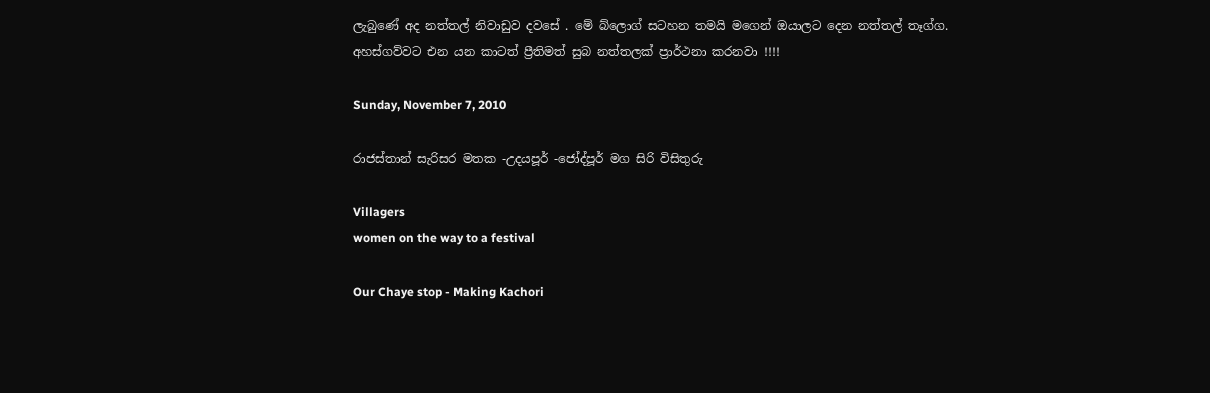ලැබුණේ අද නත්තල් නිවාඩුව දවසේ . මේ බ්ලොග් සටහන තමයි මගෙන් ඔයාලට දෙන නත්තල් තෑග්ග. අහස්ගව්වට එන යන කාටත් ප්‍රීතිමත් සුබ නත්තලක් ප්‍රාර්ථනා කරනවා !!!!

Sunday, November 7, 2010

රාජස්තාන් සැරිසර මතක -උදයපූර් -ජෝද්පූර් මග සිරි විසිතුරු

Villagers
women on the way to a festival

Our Chaye stop - Making Kachori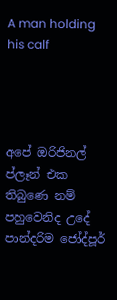A man holding his calf




අපේ ඔරිජිනල් ප්ලෑන් එක තිබුණෙ නම් පහුවෙනිද උදේ පාන්දරිම ජෝද්පූර්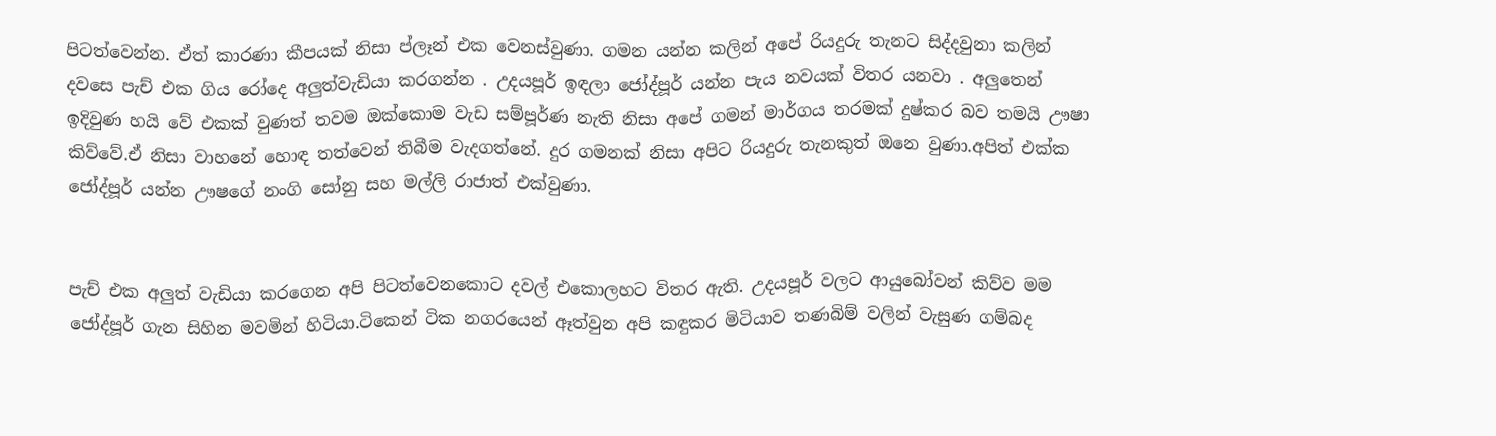පිටත්වෙන්න. ඒත් කාරණා කීපයක් නිසා ප්ලෑන් එක වෙනස්වුණා. ගමන යන්න කලින් අපේ රියදුරු තැනට සිද්දවුනා කලින් දවසෙ පැච් එක ගිය රෝදෙ අලුත්වැඩියා කරගන්න . උදයපූර් ඉඳලා ජෝද්පූර් යන්න පැය නවයක් විතර යනවා . අලුතෙන් ඉදිවුණ හයි වේ එකක් වුණත් තවම ඔක්කොම වැඩ සම්පූර්ණ නැති නිසා අපේ ගමන් මාර්ගය තරමක් දුෂ්කර බව තමයි ඌෂා කිව්වේ.ඒ නිසා වාහනේ හොඳ තත්වෙන් තිබීම වැදගත්නේ. දුර ගමනක් නිසා අපිට රියදුරු තැනකුත් ඔනෙ වුණා.අපිත් එක්ක ජෝද්පූර් යන්න ඌෂගේ නංගි සෝනු සහ මල්ලි රාජාත් එක්වුණා.


පැච් එක අලුත් වැඩියා කරගෙන අපි පිටත්වෙනකොට දවල් එකොලහට විතර ඇති. උදයපූර් වලට ආයුබෝවන් කිව්ව මම ජෝද්පූර් ගැන සිහින මවමින් හිටියා.ටිකෙන් ටික නගරයෙන් ඈත්වුන අපි කඳුකර මිටියාව තණබිම් වලින් වැසුණ ගම්බද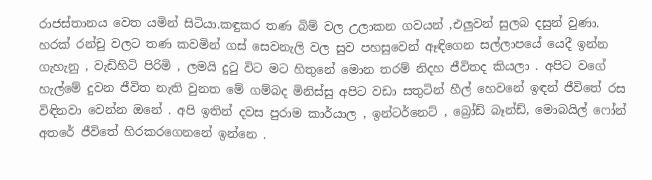රාජස්තානය වෙත යමින් සිටියා.කඳුකර තණ බිම් වල උලාකන ගවයන් ,එලුවන් සුලබ දසුන් වුණා. හරක් රන්චු වලට තණ කවමින් ගස් සෙවනැලි වල සුව පහසුවෙන් ඈඳිගෙන සල්ලාපයේ යෙදී ඉන්න ගැහැනු , වැඩිහිටි පිරිමි , ලමයි දුටු විට මට හිතුනේ මොන තරම් නිදහ ජීවිතද කියලා . අපිට වගේ හැල්මේ දුවන ජීවිත නැති වුනත මේ ගම්බද මිනිස්සු අපිට වඩා සතුටින් හීල් හෙවනේ ඉඳන් ජීවිතේ රස විඳිනවා වෙන්න ඔනේ . අපි ඉතින් දවස පුරාම කාර්යාල , ඉන්ටර්නෙට් , බ්‍රෝඩ් බෑන්ඩ්, මොබයිල් ෆෝන් අතරේ ජීවිතේ හිරකරගෙනනේ ඉන්නෙ .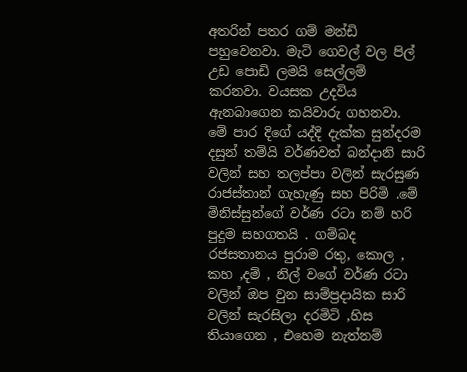අතරින් පතර ගම් මන්ඩි පහුවෙනවා. මැටි ගෙවල් වල පිල් උඩ පොඩි ලමයි සෙල්ලම් කරනවා. වයසක උදවිය ඇනබාගෙන කයිවාරු ගහනවා. මේ පාර දිගේ යද්දි දැක්ක සුන්දරම දසුන් තම්යි වර්ණවත් බන්දානි සාරි වලින් සහ තලප්පා වලින් සැරසුණ රාජස්තාන් ගැහැණු සහ පිරිමි .මේ මිනිස්සුන්ගේ වර්ණ රටා නම් හරි පුදුම සහගතයි . ගම්බද රජසතානය පුරාම රතු, කොල , කහ ,දම් , නිල් වගේ වර්ණ රටා වලින් ඔප වුන සාම්ප්‍රදායික සාරි වලින් සැරසිලා දරමිටි ,හිස තියාගෙන , එහෙම නැත්නම්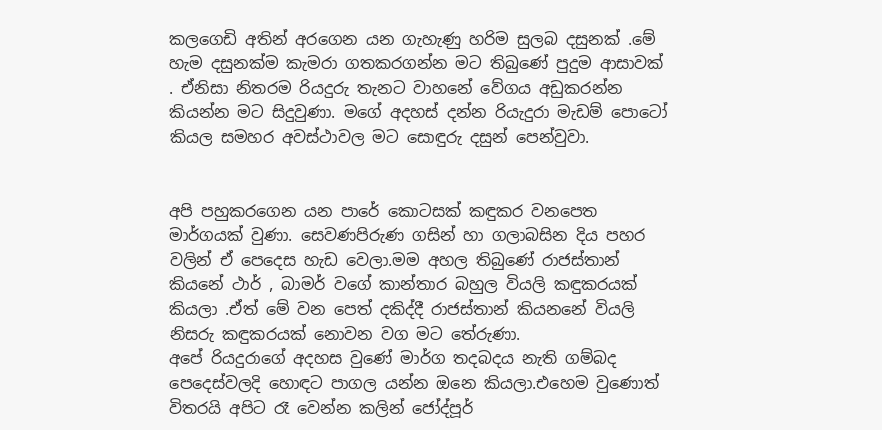කලගෙඩි අතින් අරගෙන යන ගැහැණු හරිම සුලබ දසුනක් .මේ හැම දසුනක්ම කැමරා ගතකරගන්න මට තිබුණේ පුදුම ආසාවක් . ඒනිසා නිතරම රියදුරු තැනට වාහනේ වේගය අඩුකරන්න කියන්න මට සිදුවුණා. මගේ අදහස් දන්න රි‍යැදුරා මැඩම් පොටෝ කියල සමහර අවස්ථාවල මට සොඳුරු දසුන් පෙන්වුවා.


අපි පහුකරගෙන යන පාරේ කොටසක් කඳුකර වනපෙත මාර්ගයක් වුණා. සෙවණපිරුණ ගසින් හා ගලාබසින දිය පහර වලින් ඒ පෙදෙස හැඩ වෙලා.මම අහල තිබුණේ රාජස්තාන් කියනේ ථාර් , බාමර් වගේ කාන්තාර බහුල වියලි කඳුකරයක් කියලා .ඒත් මේ වන පෙත් දකිද්දී රාජස්තාන් කියනනේ වියලි නිසරු කඳුකරයක් නොවන වග මට තේරුණා.
අපේ රියදුරාගේ අදහස වුණේ මාර්ග තදබදය නැති ගම්බද පෙදෙස්වලදි හොඳට පාගල යන්න ඔනෙ කියලා.එහෙම වුණොත් විතරයි අපිට රෑ වෙන්න කලින් ජෝද්පූර්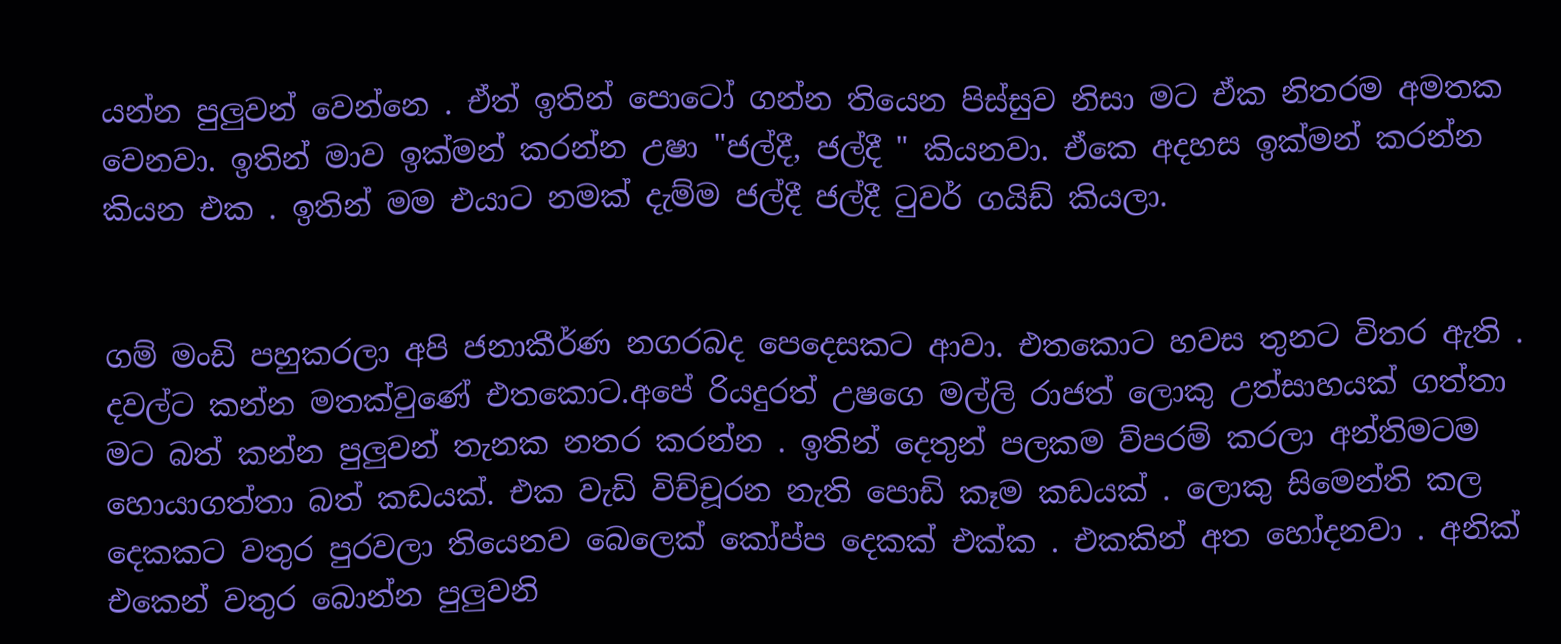යන්න පුලුවන් වෙන්නෙ . ඒත් ඉතින් පොටෝ ගන්න තියෙන පිස්සුව නිසා මට ඒක නිතරම අමතක වෙනවා. ඉතින් මාව ඉක්මන් කරන්න උෂා "ජල්දී, ජල්දී " කියනවා. ඒකෙ අදහස ඉක්මන් කරන්න කියන එක . ඉතින් මම එයාට නමක් දැම්ම ජල්දී ජල්දී ටුවර් ගයිඩ් කියලා.


ගම් මංඩි පහුකරලා අපි ජනාකීර්ණ නගරබද පෙදෙසකට ආවා. එතකොට හවස තුනට විතර ඇති . දවල්ට කන්න මතක්වුණේ එතකොට.අපේ රියදුරත් උෂගෙ මල්ලි රාජත් ලොකු උත්සාහයක් ගත්තා මට බත් කන්න පුලුවන් තැනක නතර කරන්න . ඉතින් දෙතුන් පලකම ව්පරම් කරලා අන්තිමටම හොයාගත්තා බත් කඩයක්. එක වැඩි විච්චූරන නැති පොඩි කෑම කඩයක් . ලොකු සිමෙන්ති කල දෙකකට වතුර පුරවලා තියෙනව බෙලෙක් කෝප්ප දෙකක් එක්ක . එකකින් අත හෝදනවා . අනික් එකෙන් වතුර බොන්න පුලුවනි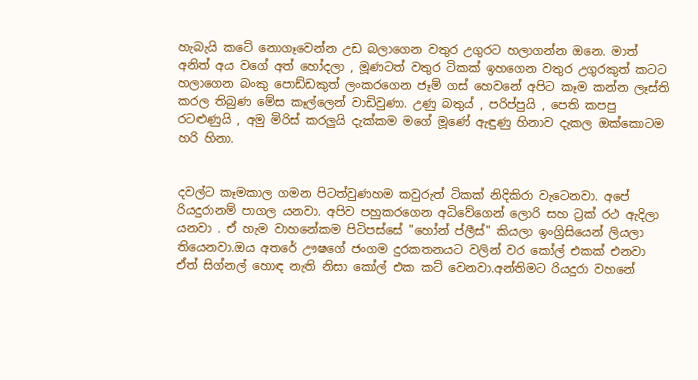හැබැයි කටේ නොගෑවෙන්න උඩ බලාගෙන වතුර උගුරට හලාගන්න ඔනෙ. මාත් අනිත් අය වගේ අත් හෝදලා , මූණටත් වතුර ටිකක් ඉහගෙන වතුර උගුරකුත් කටට හලාගෙන බංකු පොඩ්ඩකුත් ලංකරගෙන ජෑම් ගස් හෙවනේ අපිට කෑම කන්න ලෑස්ති කරල තිබුණ මේස කෑල්ලෙන් වාඩිවුණා. උණු බතුය් , පරිප්පුයි , පෙති කපපු රටළුණුයි , අමු මිරිස් කරලුයි දැක්කම මගේ මූණේ ඇඳුණු හිනාව දැකල ඔක්කොටම හරි හිනා.


දවල්ට කෑමකාල ගමන පිටත්වුණහම කවුරුත් ටිකක් නිදිකිරා වැටෙනවා. අපේ රියදුරානම් පාගල යනවා. අපිව පහුකරගෙන අධිවේගෙන් ලොරි සහ ට්‍රක් රථ ඇදිලා යනවා . ඒ හැම වාහනේකම පිටිපස්සේ "හෝන් ප්ලීස්" කියලා ඉංග්‍රිසියෙන් ලියලා තියෙනවා.ඔය අතරේ ඌෂගේ ජංගම දුරකතනයට වලින් වර කෝල් එකක් එනවා ඒත් සිග්නල් හොඳ නැති නිසා කෝල් එක කට් වෙනවා.අන්තිමට රියදුරා වහනේ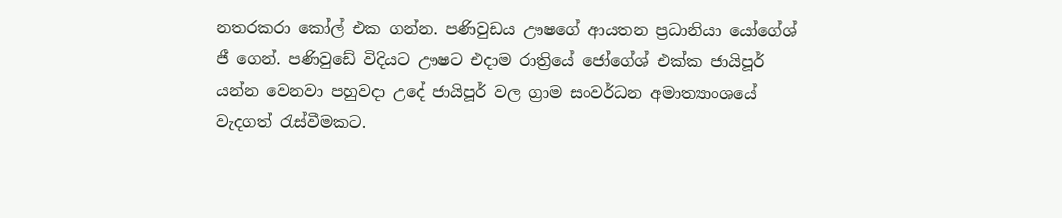නතරකරා කෝල් එක ගන්න. පණිවුඩය ඌෂගේ ආයතන ප්‍රධානියා යෝගේශ් ජී ගෙන්. පණිවුඩේ විදියට ඌෂට එදාම රාත්‍රියේ ජෝගේශ් එක්ක ජායිපූර් යන්න වෙනවා පහුවදා උදේ ජායිපූර් වල ග්‍රාම සංවර්ධන අමාත්‍යාංශයේ වැදගත් රැස්වීමකට.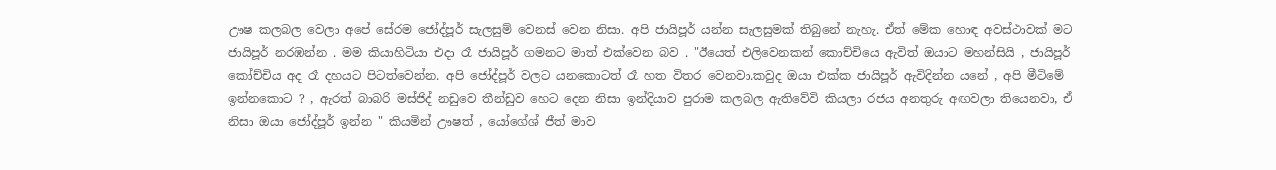ඌෂ කලබල වෙලා අපේ සේරම ජෝද්පූර් සැලසුම් වෙනස් වෙන නිසා. අපි ජායිපූර් යන්න සැලසුමක් තිබුනේ නැහැ. ඒත් මේක හොඳ අවස්ථාවක් මට ජායිපූර් නරඹන්න . මම කියාහිටියා එදා රෑ ජායිපූර් ගමනට මාත් එක්වෙන බව . "ඊයෙත් එලිවෙනකන් කොච්චියෙ ඇවිත් ඔයාට මහන්සියි , ජායිපූර් කෝච්චිය අද රෑ දහයට පිටත්වෙන්න. අපි ජෝද්පූර් වලට යනකොටත් රෑ හත විතර වෙනවා.කවුද ඔයා එක්ක ජායිපූර් ඇවිදින්න යනේ , අපි මීටිමේ ඉන්නකොට ? , ඇරත් බාබරි මස්ජිද් නඩුවෙ තීන්ඩුව හෙට දෙන නිසා ඉන්දියාව පුරාම කලබල ඇතිවේවි කියලා රජය අනතුරු අඟවලා තියෙනවා, ඒ නිසා ඔයා ජෝද්පූර් ඉන්න " කියමින් ඌෂත් , යෝගේශ් ජීත් මාව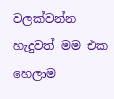වලක්වන්න හැදුවත් මම එක හෙලාම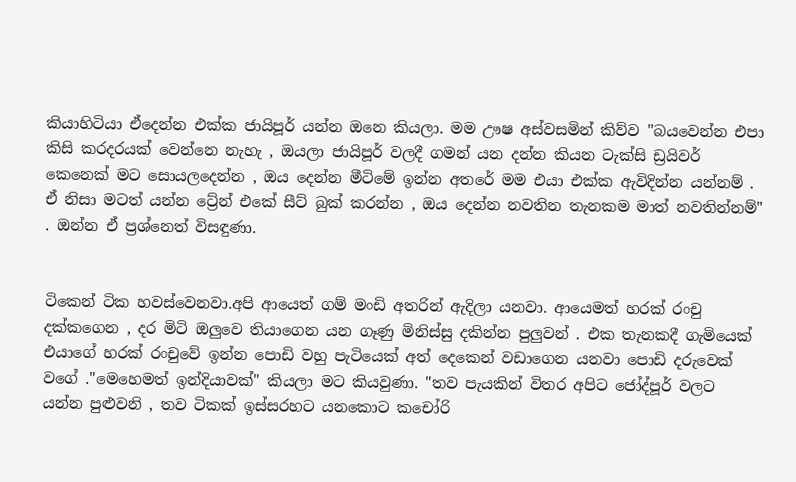කියාහිටියා ඒදෙන්න එක්ක ජායිපූර් යන්න ඔනෙ කියලා. මම ඌෂ අස්වසමින් කිව්ව "බයවෙන්න එපා කිසි කරදරයක් වෙන්නෙ නැහැ , ඔයලා ජායිපූර් වලදී ගමන් යන දන්න කියන ටැක්සි ඩ්‍රයිවර් කෙනෙක් මට සොයලදෙන්න , ඔය දෙන්න මීටිමේ ඉන්න අතරේ මම එයා එක්ක ඇවිදින්න යන්නම් . ඒ නිසා මටත් යන්න ට්‍රේන් එකේ සීට් බුක් කරන්න , ඔය දෙන්න නවතින තැනකම මාත් නවතින්නම්" . ඔන්න ඒ ප්‍රශ්නෙත් විසඳුණා.


ටිකෙන් ටික හවස්වෙනවා.අපි ආයෙත් ගම් මංඩි අතරින් ඇදිලා යනවා. ආයෙමත් හරක් රංචු දක්කගෙන , දර මිටි ඔලුවෙ තියාගෙන යන ගෑණු මිනිස්සු දකින්න පුලුවන් . එක තැනකදී ගැමියෙක් එයාගේ හරක් රංචුවේ ඉන්න පොඩි වහු පැටියෙක් අත් දෙකෙන් වඩාගෙන යනවා පොඩි දරුවෙක් වගේ ."මෙහෙමත් ඉන්දියාවක්" කියලා මට කියවුණා. "තව පැයකින් විතර අපිට ජෝද්පූර් වලට යන්න පුළුවනි , තව ටිකක් ඉස්සරහට යනකොට කචෝරි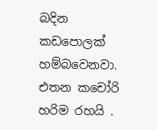බදින කඩපොලක් හම්බවෙනවා. එතන කචෝරි හරිම රහයි .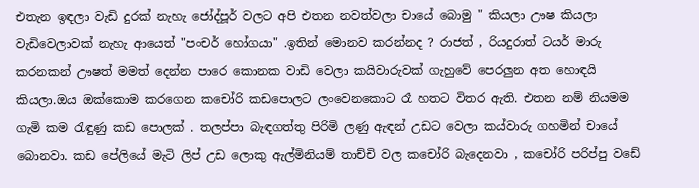එතැන ඉඳලා වැඩි දුරක් නැහැ ජෝද්පූර් වලට අපි එතන නවත්වලා චායේ බොමු " කියලා ඌෂ කියලා වැඩිවෙලාවක් නැහැ ආයෙත් "පංචර් හෝගයා" .ඉතින් මොනව කරන්නද ? රාජත් , රියදුරාත් ටයර් මාරු කරනකන් ඌෂත් මමත් දෙන්න පාරෙ කොනක වාඩි වෙලා කයිවාරුවක් ගැහුවේ පෙරලුන අත හොඳයි කියලා.ඔය ඔක්කොම කරගෙන කචෝරි කඩපොලට ලංවෙනකොට රෑ හතට විතර ඇති. එතන නම් නියමම ගැමි කම රැඳුණු කඩ පොලක් . තලප්පා බැඳගත්තු පිරිමි ලණු ඇඳන් උඩට වෙලා කය්වාරු ගහමින් චායේ බොනවා. කඩ පේලියේ මැටි ලිප් උඩ ලොකු ඇල්මිනියම් තාච්චි වල කචෝරි බැදෙනවා , කචෝරි පරිප්පු වඩේ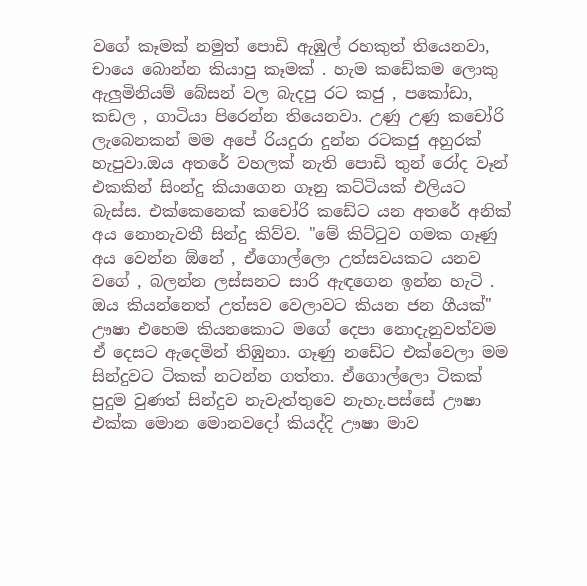වගේ කෑමක් නමුත් පොඩි ඇඹුල් රහකුත් තියෙනවා, චායෙ බොන්න කියාපු කෑමක් . හැම කඩේකම ලොකු ඇලුමිනියම් බේසන් වල බැදපු රට කජු , පකෝඩා, කඩල , ගාටියා පිරෙන්න තියෙනවා. උණු උණු කචෝරි ලැබෙනකන් මම අපේ රියදුරා දුන්න රටකජු අහුරක් හැපුවා.ඔය අතරේ වහලක් නැති පොඩි තුන් රෝද වෑන් එකකින් සිංන්දු කියාගෙන ගෑනු කට්ටියක් එලියට බැස්ස. එක්කෙනෙක් කචෝරි කඩේට යන අතරේ අනික් අය නොනැවතී සින්දු කිව්ව. "මේ කිට්ටුව ගමක ගෑණු අය වෙන්න ඕනේ , ඒගොල්ලො උත්සවයකට යනව වගේ , බලන්න ලස්සනට සාරි ඇඳගෙන ඉන්න හැටි . ඔය කියන්නෙත් උත්සව වෙලාවට කියන ජන ගීයක්" ඌෂා එහෙම කියනකොට මගේ දෙපා නොදැනුවත්වම ඒ දෙසට ඇදෙමින් තිඹුනා. ගෑණු නඩේට එක්වෙලා මම සින්දුවට ටිකක් නටන්න ගත්තා. ඒගොල්ලො ටිකක් පුදුම වුණත් සින්දුව නැවැත්තුවෙ නැහැ.පස්සේ ඌෂා එක්ක මොන මොනවදෝ කියද්දි ඌෂා මාව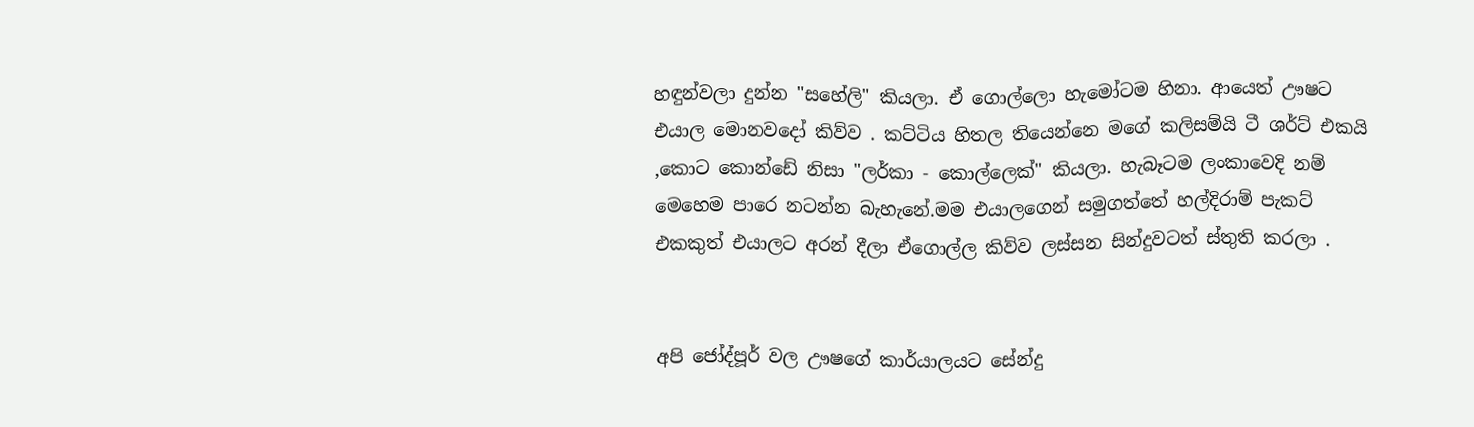හඳුන්වලා දුන්න "සහේලි" කියලා. ඒ ගොල්ලො හැමෝටම හිනා. ආයෙත් ඌෂට එයාල මොනවදෝ කිව්ව . කට්ටිය හිතල තියෙන්නෙ මගේ කලිසම්යි ටී ශර්ට් එකයි ,කොට කොන්ඩේ නිසා "ලර්කා - කොල්ලෙක්" කියලා. හැබෑටම ලංකාවෙදි නම් මෙහෙම පාරෙ නටන්න බැහැනේ.මම එයාලගෙන් සමුගත්තේ හල්දිරාම් පැකට් එකකුත් එයාලට අරන් දීලා ඒගොල්ල කිව්ව ලස්සන සින්දුවටත් ස්තුති කරලා .


අපි ජෝද්පූර් වල ඌෂගේ කාර්යාලයට සේන්දු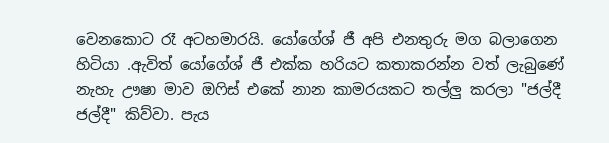වෙනකොට රෑ අටහමාරයි. යෝගේශ් ජී අපි එනතුරු මග බලාගෙන හිටියා .ඇවිත් යෝගේශ් ජී එක්ක හරියට කතාකරන්න වත් ලැබුණේ නැහැ ඌෂා මාව ඔෆිස් එකේ නාන කාමරයකට තල්ලු කරලා "ජල්දී ජල්දී" කිව්වා. පැය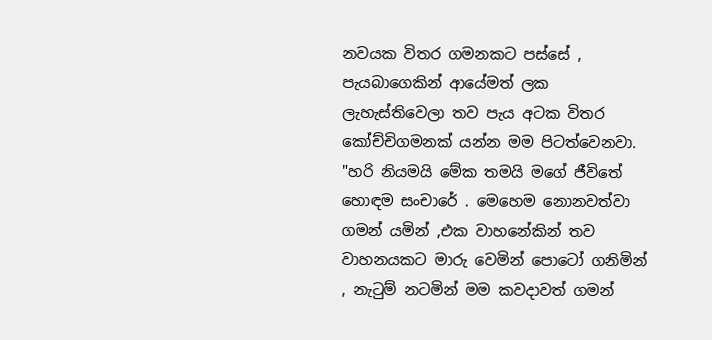නවයක විතර ගමනකට පස්සේ , පැයබාගෙකින් ආයේමත් ලක ලැහැස්තිවෙලා තව පැය අටක විතර කෝච්චිගමනක් යන්න මම පිටත්වෙනවා. "හරි නියමයි මේක තමයි මගේ ජීවිතේ හොඳම සංචාරේ . මෙහෙම නොනවත්වා ගමන් යමින් ,එක වාහනේකින් තව වාහනයකට මාරු වෙමින් පොටෝ ගනිමින් , නැටුම් නටමින් මම කවදාවත් ගමන්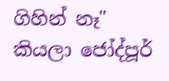ගිහින් නෑ" කියලා ජෝද්පූර්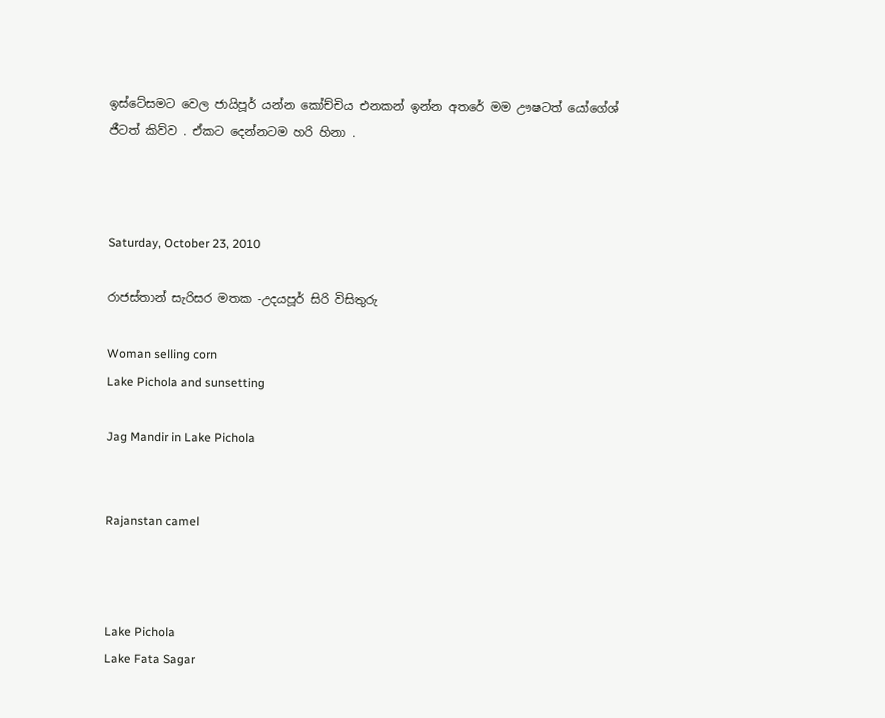ඉස්ටේසමට වෙල ජායිපූර් යන්න කෝච්චිය එනකන් ඉන්න අතරේ මම ඌෂටත් යෝගේශ් ජීටත් කිව්ව . ඒකට දෙන්නටම හරි හිනා .



Saturday, October 23, 2010

රාජස්තාන් සැරිසර මතක -උදයපූර් සිරි විසිතුරු

Woman selling corn
Lake Pichola and sunsetting

Jag Mandir in Lake Pichola


Rajanstan camel



Lake Pichola
Lake Fata Sagar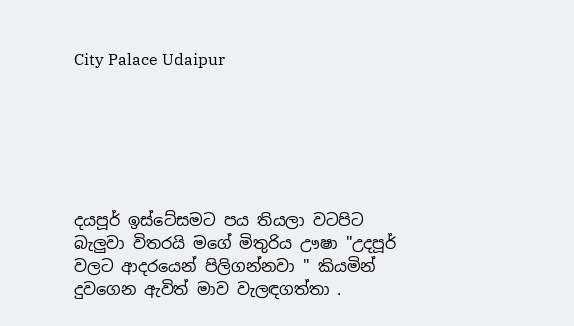City Palace Udaipur






දයපූර් ඉස්ටේසමට පය තියලා වටපිට බැලුවා විතරයි මගේ මිතුරිය ඌෂා "උදපූර් වලට ආදරයෙන් පිලිගන්නවා " කියමින් දුවගෙන ඇවිත් මාව වැලඳගත්තා .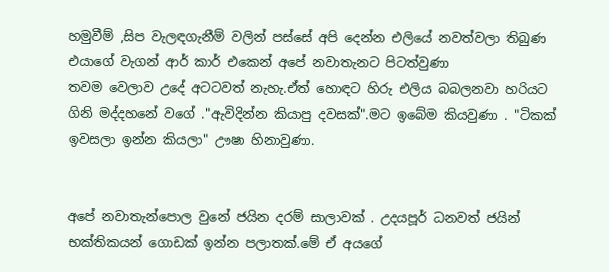හමුවීම් ,සිප වැලඳගැනීම් වලින් පස්සේ අපි දෙන්න එලියේ නවත්වලා තිබුණ එයාගේ වැගන් ආර් කාර් එකෙන් අපේ නවාතැනට පිටත්වුණා
තවම වෙලාව උදේ අටටවත් නැහැ.ඒත් හොඳට හිරු එලිය බබලනවා හරියට ගිනි මද්දහනේ වගේ ."ඇවිදින්න කියාපු දවසක්".මට ඉබේම කියවුණා . "ටිකක් ඉවසලා ඉන්න කියලා" ඌෂා හිනාවුණා.


අපේ නවාතැන්පොල වුනේ ජයින දරම් සාලාවක් . උදයපූර් ධනවත් ජයින් භක්තිකයන් ගොඩක් ඉන්න පලාතක්.මේ ඒ අයගේ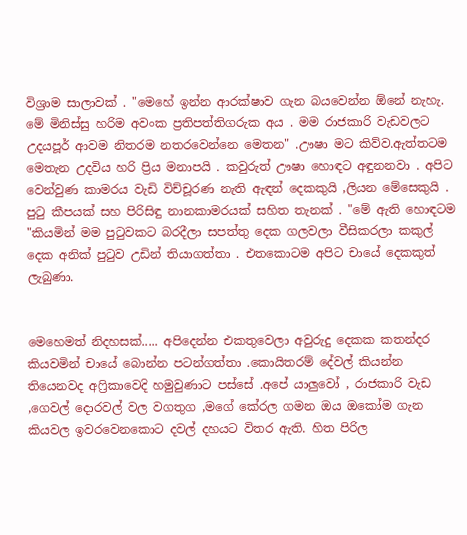විශ්‍රාම සාලාවක් . "මෙහේ ඉන්න ආරක්ෂාව ගැන බයවෙන්න ඕනේ නැහැ. මේ මිනිස්සු හරිම අවංක ප්‍රතිපත්තිගරුක අය . මම රාජකාරි වැඩවලට උදයපූර් ආවම නිතරම නතරවෙන්නෙ මෙතන" .ඌෂා මට කිව්ව.ඇත්තටම මෙතැන උදවිය හරි ප්‍රිය මනාපයි . කවුරුත් ඌෂා හොඳට අඳුනනවා . අපිට වෙන්වුණ කාමරය වැඩි විච්චූරණ නැති ඇඳන් දෙකකුයි ,ලියන මේසෙකුයි . පුටු කීපයක් සහ පිරිසිඳු නානකාමරයක් සහිත තැනක් . "මේ ඇති හොඳටම "කියමින් මම පුටුවකට බරදීලා සපත්තු දෙක ගලවලා වීසිකරලා කකුල් දෙක අනික් පුටුව උඩින් තියාගත්තා . එතකොටම අපිට චායේ දෙකකුත් ලැබුණා.


මෙහෙමත් නිදහසක්..... අපිදෙන්න එකතුවෙලා අවුරුදු දෙකක කතන්දර කියවමින් චායේ බොන්න පටන්ගත්තා .කොයිතරම් දේවල් කියන්න තියෙනවද අෆ්‍රිකාවෙදි හමුවුණාට පස්සේ .අපේ යාලුවෝ , රාජකාරි වැඩ ,ගෙවල් දොරවල් වල වගතුග ,මගේ කේරල ගමන ඔය ඔකෝම ගැන කියවල ඉවරවෙනකොට දවල් දහයට විතර ඇති. හිත පිරිල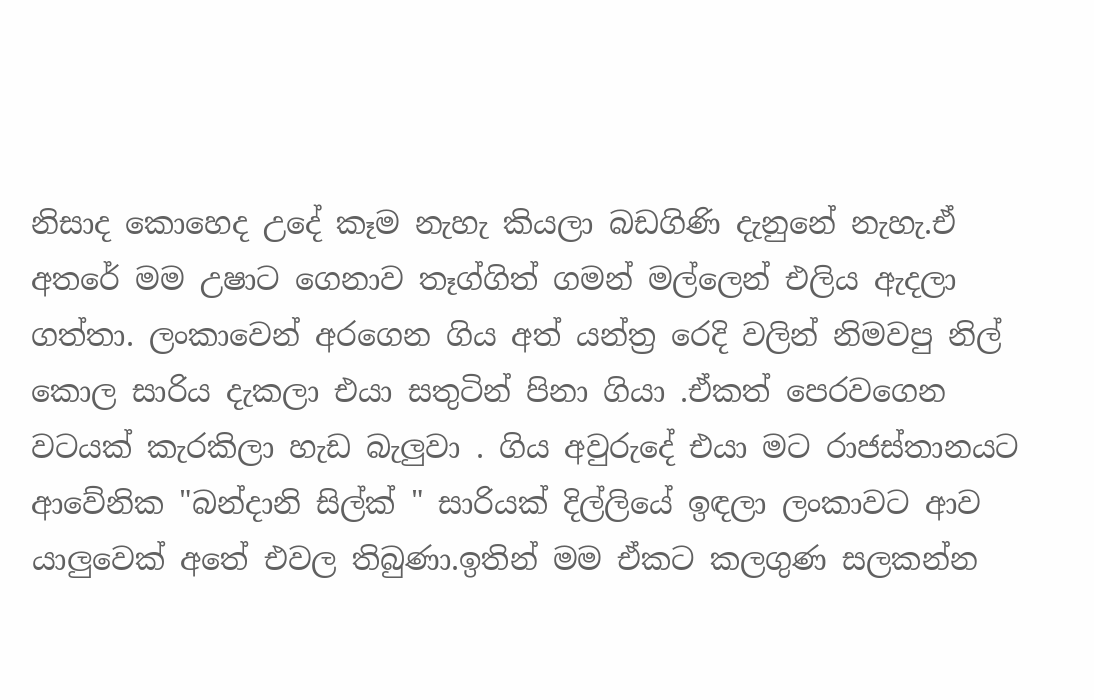නිසාද කොහෙද උදේ කෑම නැහැ කියලා බඩගිණි දැනුනේ නැහැ.ඒ අතරේ මම උෂාට ගෙනාව තෑග්ගිත් ගමන් මල්ලෙන් එලිය ඇදලා ගත්තා. ලංකාවෙන් අරගෙන ගිය අත් යන්ත්‍ර රෙදි වලින් නිමවපු නිල් කොල සාරිය දැකලා එයා සතුටින් පිනා ගියා .ඒකත් පෙරවගෙන වටයක් කැරකිලා හැඩ බැලුවා . ගිය අවුරුදේ එයා මට රාජස්තානයට ආවේනික "බන්දානි සිල්ක් " සාරියක් දිල්ලියේ ඉඳලා ලංකාවට ආව යාලුවෙක් අතේ එවල තිබුණා.ඉතින් මම ඒකට කලගුණ සලකන්න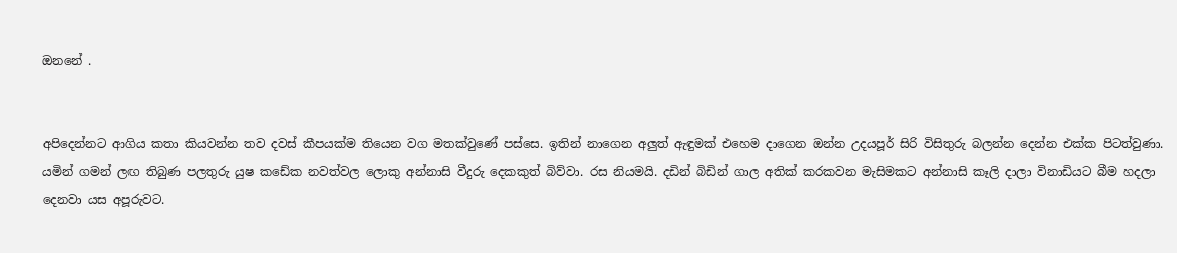ඔනනේ .


අපිදෙන්නට ආගිය කතා කියවන්න තව දවස් කීපයක්ම තියෙන වග මතක්වුණේ පස්සෙ. ඉතින් නාගෙන අලුත් ඇඳුමක් එහෙම දාගෙන ඔන්න උදයපූර් සිරි විසිතුරු බලන්න දෙන්න එක්ක පිටත්වුණා. යමින් ගමන් ලඟ තිබුණ පලතුරු යුෂ කඩේක නවත්වල ලොකු අන්නාසි වීදුරු දෙකකුත් බිව්වා. රස නියමයි. දඩින් බිඩින් ගාල අතික් කරකවන මැසිමකට අන්නාසි කෑලි දාලා විනාඩියට බීම හදලා දෙනවා යස අපූරුවට.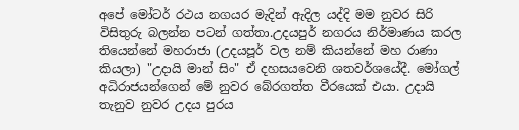අපේ මෝටර් රථය නගයර මැදින් ඇදිල යද්දි මම නුවර සිරි විසිතුරු බලන්න පටන් ගත්තා.උදයපුර් නගරය නිර්මාණය කරල තියෙන්නේ මහරාජා (උදයපූර් වල නම් කියන්නේ මහ රාණා කියලා) "උදායි මාන් සිං" ඒ දහසයවෙනි ශතවර්ශයේදී. මෝගල් අධිරාජයන්ගෙන් මේ නුවර බේරගත්ත වීරයෙක් එයා. උදායි තැනුව නුවර උදය පුරය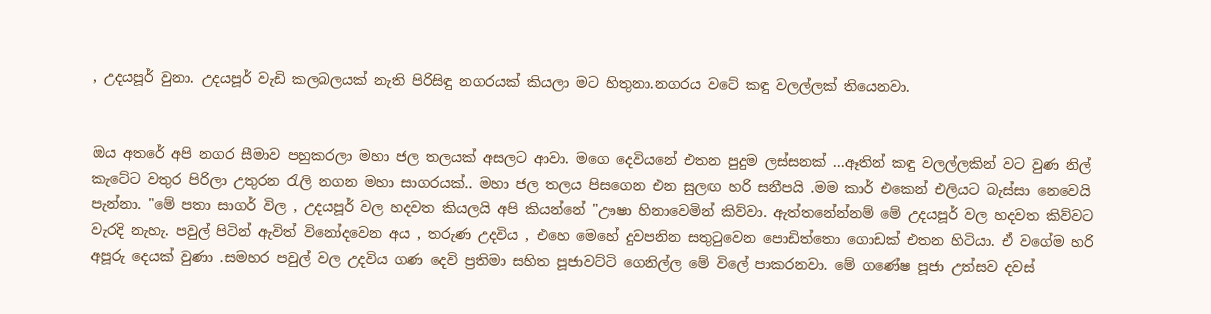, උදයපූර් වුනා. උදයපූර් වැඩි කලබලයක් නැති පිරිසිඳු නගරයක් කියලා මට හිතුනා.නගරය වටේ කඳු වලල්ලක් තියෙනවා.


ඔය අතරේ අපි නගර සීමාව පහුකරලා මහා ජල තලයක් අසලට ආවා. මගෙ දෙවියනේ එතන පුදුම ලස්සනක් ...ඈතින් කඳු වලල්ලකින් වට වුණ නිල් කැටේට වතුර පිරිලා උතුරන රැලි නගන මහා සාගරයක්.. මහා ජල තලය පිසගෙන එන සුලඟ හරි සනීපයි .මම කාර් එකෙන් එලියට බැස්සා නෙවෙයි පැන්නා. "මේ පතා සාගර් විල , උදයපූර් වල හදවත කියලයි අපි කියන්නේ "ඌෂා හිනාවෙමින් කිව්වා. ඇත්තනේන්නම් මේ උදයපූර් වල හදවත කිව්වට වැරදි නැහැ. පවුල් පිටින් ඇවිත් විනෝදවෙන අය , තරුණ උදවිය , එහෙ මෙහේ දුවපනින සතුටුවෙන පොඩිත්තො ගොඩක් එතන හිටියා. ඒ වගේම හරි අපූරු දෙයක් වුණා .සමහර පවුල් වල උදවිය ගණ දෙවි ප්‍රතිමා සහිත පූජාවට්ටි ගෙනිල්ල මේ විලේ පාකරනවා. මේ ගණේෂ පූජා උත්සව දවස්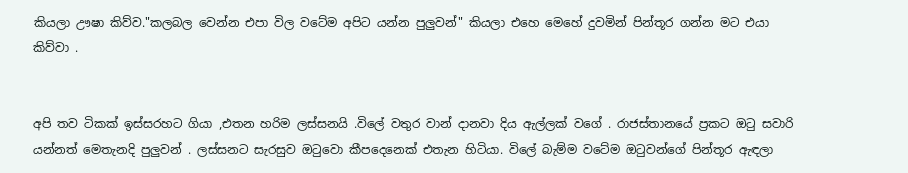කියලා ඌෂා කිව්ව."කලබල වෙන්න එපා විල වටේම අපිට යන්න පුලුවන්" කියලා එහෙ මෙහේ දුවමින් පින්තූර ගන්න මට එයා කිව්වා .


අපි තව ටිකක් ඉස්සරහට ගියා ,එතන හරිම ලස්සනයි .විලේ වතුර වාන් දානවා දිය ඇල්ලක් වගේ . රාජස්තානයේ ප්‍රකට ඔටු සවාරි යන්නත් මෙතැනදි පුලුවන් . ලස්සනට සැරසුව ඔටුවො කීපදෙනෙක් එතැන හිටියා. විලේ බැම්ම වටේම ඔටුවන්ගේ පින්තූර ඇඳලා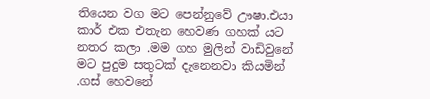තියෙන වග මට පෙන්නුවේ ඌෂා.එයා කාර් එක එතැන හෙවණ ගහක් යට නතර කලා .මම ගහ මුලින් වාඩිවුනේ මට පුදුම සතුටක් දැනෙනවා කියමින් .ගස් හෙවනේ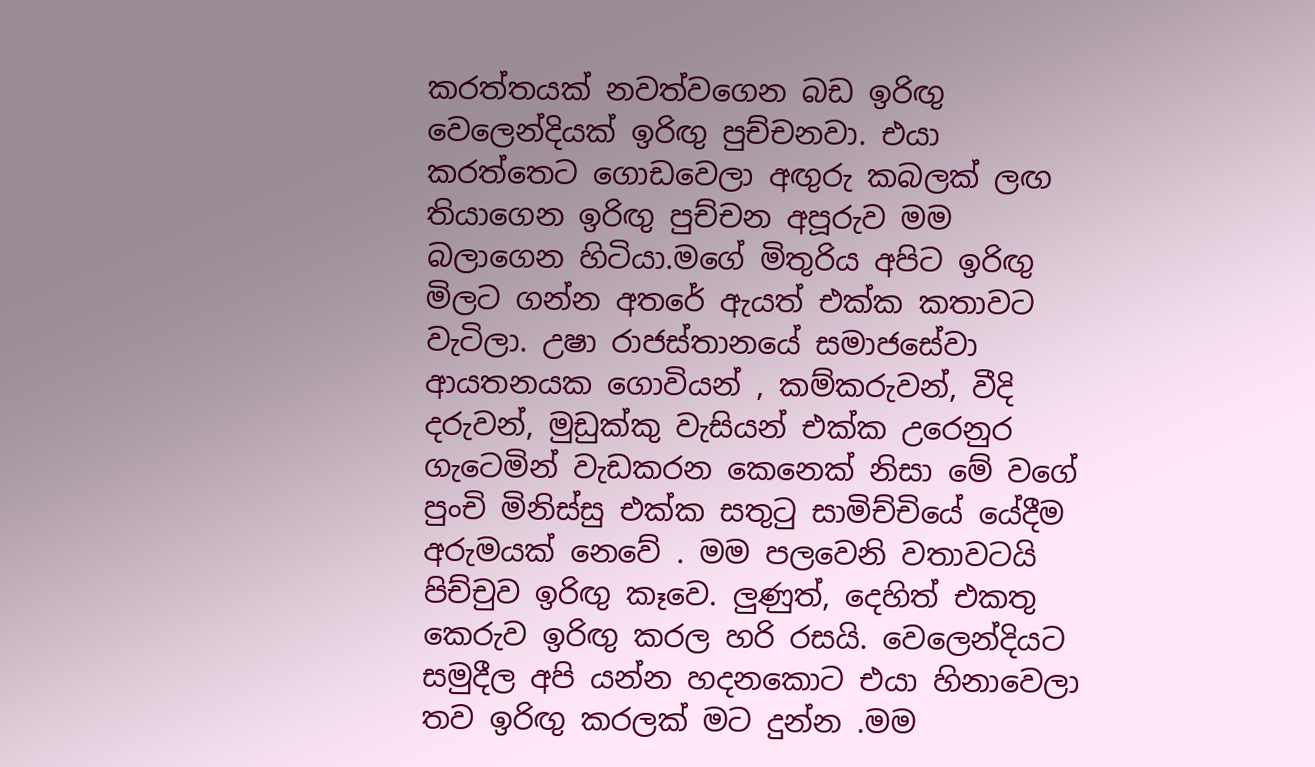කරත්තයක් නවත්වගෙන බඩ ඉරිඟු වෙලෙන්දියක් ඉරිඟු පුච්චනවා. එයා කරත්තෙට ගොඩවෙලා අඟුරු කබලක් ලඟ තියාගෙන ඉරිඟු පුච්චන අපූරුව මම බලාගෙන හිටියා.මගේ මිතුරිය අපිට ඉරිඟු මිලට ගන්න අතරේ ඇයත් එක්ක කතාවට වැටිලා. උෂා රාජස්තානයේ සමාජසේවා ආයතනයක ගොවියන් , කම්කරුවන්, වීදි දරුවන්, මුඩුක්කු වැසියන් එක්ක උරෙනුර ගැටෙමින් වැඩකරන කෙනෙක් නිසා මේ වගේ පුංචි මිනිස්සු එක්ක සතුටු සාමිච්චියේ යේදීම අරුමයක් නෙවේ . මම පලවෙනි වතාවටයි පිච්චුව ඉරිඟු කෑවෙ. ලුණුත්, දෙහිත් එකතු කෙරුව ඉරිඟු කරල හරි රසයි. වෙලෙන්දියට සමුදීල අපි යන්න හදනකොට එයා හිනාවෙලා තව ඉරිඟු කරලක් මට දුන්න .මම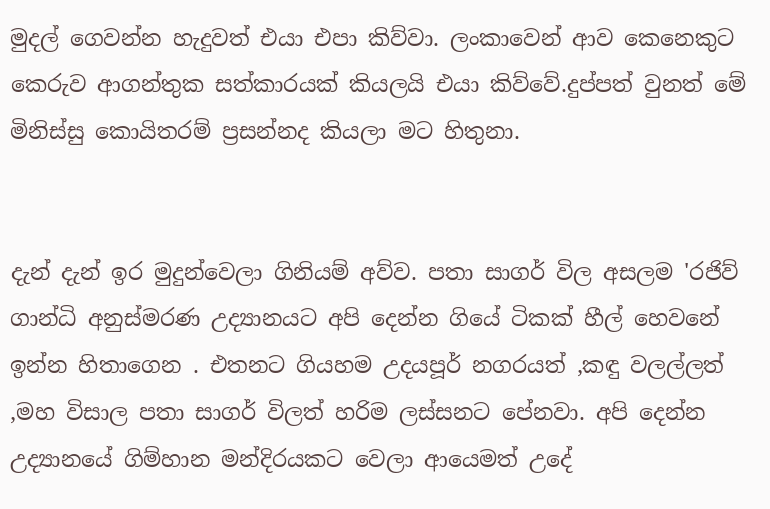මුදල් ගෙවන්න හැදුවත් එයා එපා කිව්වා. ලංකාවෙන් ආව කෙනෙකුට කෙරුව ආගන්තුක සත්කාරයක් කියලයි එයා කිව්වේ.දුප්පත් වුනත් මේ මිනිස්සු කොයිතරම් ප්‍රසන්නද කියලා මට හිතුනා.


දැන් දැන් ඉර මුදුන්වෙලා ගිනියම් අව්ව. පතා සාගර් විල අසලම 'රජිව් ගාන්ධි අනුස්මරණ උද්‍යානයට අපි දෙන්න ගියේ ටිකක් හීල් හෙවනේ ඉන්න හිතාගෙන . එතනට ගියහම උදයපූර් නගරයත් ,කඳු වලල්ලත් ,මහ විසාල පතා සාගර් විලත් හරිම ලස්සනට පේනවා. අපි දෙන්න උද්‍යානයේ ගිම්හාන මන්දිරයකට වෙලා ආයෙමත් උදේ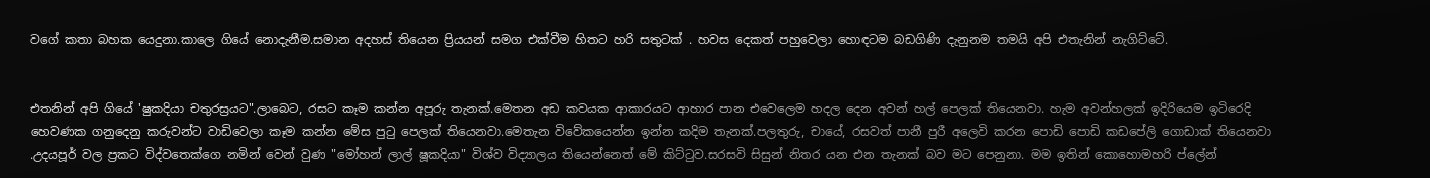වගේ කතා බහක යෙදුනා.කාලෙ ගියේ නොදැනීම.සමාන අදහස් තියෙන ප්‍රියයන් සමග එක්වීම හිතට හරි සතුටක් . හවස දෙකත් පහුවෙලා හොඳටම බඩගිණි දැනුනම තමයි අපි එතැනින් නැගිට්ටේ.


එතනින් අපි ගියේ 'ෂුකදියා චතුරස්‍රයට".ලාබෙට, රසට කෑම කන්න අපූරු තැනක්.මෙතන අඩ කවයක ආකාරයට ආහාර පාන එවෙලෙම හදල දෙන අවන් හල් පෙලක් තියෙනවා. හැම අවන්හලක් ඉදිරියෙම ඉටිරෙදි හෙවණක ගනුදෙනු කරුවන්ට වාඩිවෙලා කෑම කන්න මේස පුටු පෙලක් තියෙනවා.මෙතැන විවේකයෙන්න ඉන්න කදිම තැනක්.පලතුරු, චායේ, රසවත් පානී පුරී අලෙවි කරන පොඩි පොඩි කඩපේලි ගොඩාක් තියෙනවා .උදයපූර් වල ප්‍රකට විද්වතෙක්ගෙ නමින් වෙන් වුණ "මෝහන් ලාල් ෂූකදියා" විශ්ව විද්‍යාලය තියෙන්නෙත් මේ කිට්ටුව.සරසවි සිසුන් නිතර යන එන තැනක් බව මට පෙනුනා. මම ඉතින් කොහොමහරි ප්ලේන්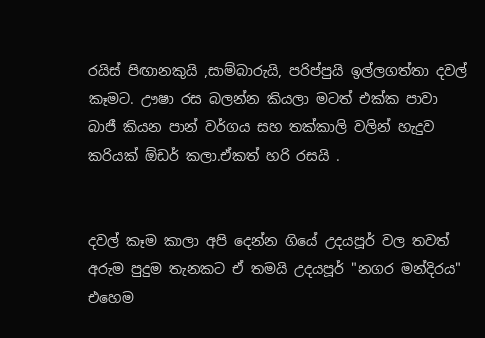රයිස් පිඟානකුයි ,සාම්බාරුයි, පරිප්පුයි ඉල්ලගත්තා දවල් කෑමට. ඌෂා රස බලන්න කියලා මටත් එක්ක පාවා බාජී කියන පාන් වර්ගය සහ තක්කාලි වලින් හැදුව කරියක් ඕඩර් කලා.ඒකත් හරි රසයි .


දවල් කෑම කාලා අපි දෙන්න ගියේ උදයපූර් වල තවත් අරුම පුදුම තැනකට ඒ තමයි උදයපූර් "නගර මන්දිරය" එහෙම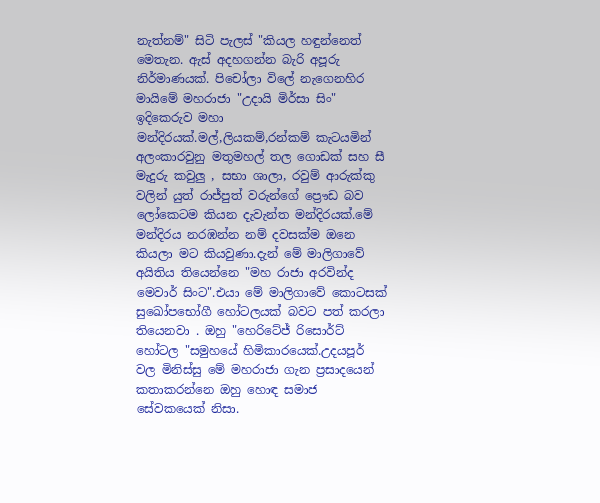නැත්නම්" සිටි පැලස් "කියල හඳුන්නෙත් මෙතැන. ඇස් අදහගන්න බැරි අපූරු නිර්මාණයක්. පිචෝලා විලේ නැගෙනහිර මායිමේ මහරාජා "උදායි මිර්සා සිං" ඉදිකෙරුව මහා මන්දිරයක්.මල්,ලියකම්,රන්කම් කැටයමින් අලංකාරවුනු මතුමහල් තල ගොඩක් සහ සී මැදුරු කවුලු , සභා ශාලා, රවුම් ආරුක්කු වලින් යුත් රාජ්පුත් වරුන්ගේ ප්‍රෞඩ බව ලෝකෙටම කියන දැවැන්ත මන්දිරයක්.මේ මන්දිරය නරඹන්න නම් දවසක්ම ඔනෙ කියලා මට කියවුණා.දැන් මේ මාලිගාවේ අයිතිය තියෙන්නෙ "මහ රාජා අරවින්ද මෙවාර් සිංට".එයා මේ මාලිගාවේ කොටසක් සුඛෝපභෝගී හෝටලයක් බවට පත් කරලා තියෙනවා . ඔහු "හෙරිටේජ් රිසොර්ට් හෝටල "සමුහයේ හිමිකාරයෙක්.උදයපූර් වල මිනිස්සු මේ මහරාජා ගැන ප්‍රසාදයෙන් කතාකරන්නෙ ඔහු හොඳ සමාජ සේවකයෙක් නිසා.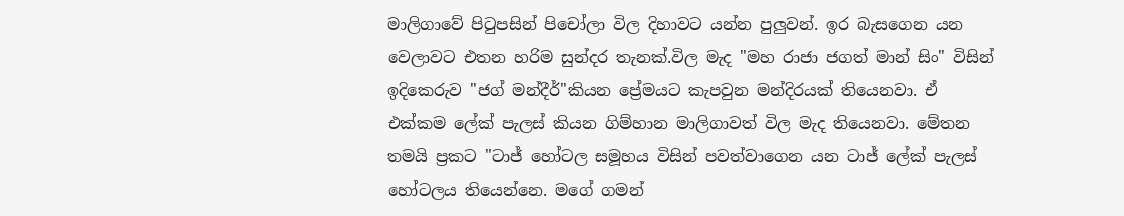මාලිගාවේ පිටුපසින් පිචෝලා විල දිහාවට යන්න පුලුවන්. ඉර බැසගෙන යන වෙලාවට එතන හරිම සුන්දර තැනක්.විල මැද "මහ රාජා ජගත් මාන් සිං" විසින් ඉදිකෙරුව "ජග් මන්දීර්"කියන ප්‍රේමයට කැපවුන මන්දිරයක් තියෙනවා. ඒ එක්කම ලේක් පැලස් කියන ගිම්හාන මාලිගාවත් විල මැද තියෙනවා. මේතන තමයි ප්‍රකට "ටාජ් හෝටල සමූහය විසින් පවත්වාගෙන යන ටාජ් ලේක් පැලස් හෝටලය තියෙන්නෙ. මගේ ගමන්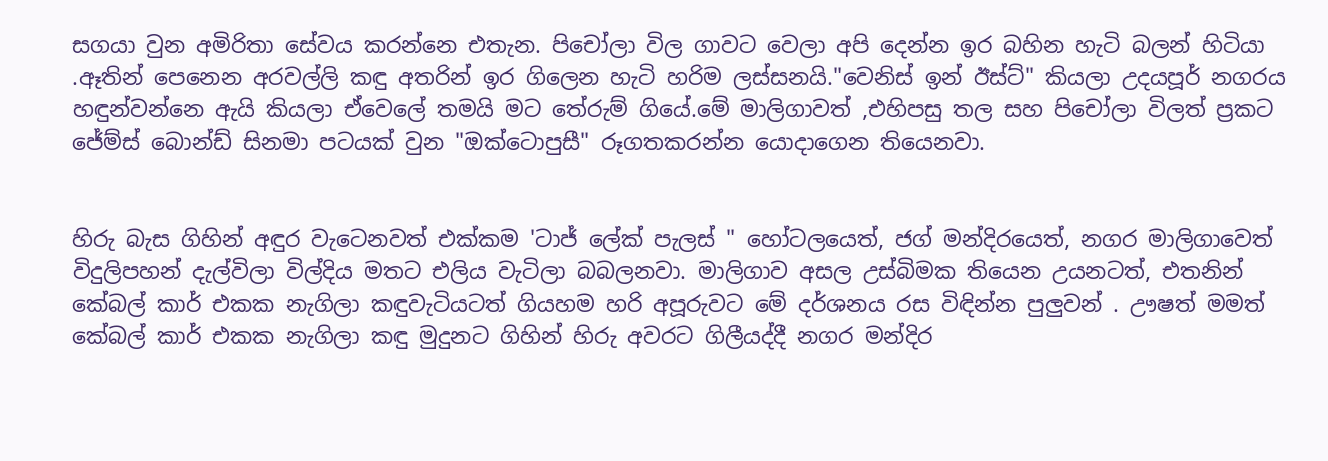සගයා වුන අමිරිතා සේවය කරන්නෙ එතැන. පිචෝලා විල ගාවට වෙලා අපි දෙන්න ඉර බහින හැටි බලන් හිටියා .ඈතින් පෙනෙන අරවල්ලි කඳු අතරින් ඉර ගිලෙන හැටි හරිම ලස්සනයි."වෙනිස් ඉන් ඊස්ට්" කියලා උදයපූර් නගරය හඳුන්වන්නෙ ඇයි කියලා ඒවෙලේ තමයි මට තේරුම් ගියේ.මේ මාලිගාවත් ,එහිපසු තල සහ පිචෝලා විලත් ප්‍රකට ජේම්ස් බොන්ඩ් සිනමා පටයක් වුන "ඔක්ටොපුසී" රූගතකරන්න යොදාගෙන තියෙනවා.


හිරු බැස ගිහින් අඳුර වැටෙනවත් එක්කම 'ටාජ් ලේක් පැලස් " හෝටලයෙත්, ජග් මන්දිරයෙත්, නගර මාලිගාවෙත් විදුලිපහන් දැල්විලා විල්දිය මතට එලිය වැටිලා බබලනවා. මාලිගාව අසල උස්බිමක තියෙන උයනටත්, එතනින් කේබල් කාර් එකක නැගිලා කඳුවැටියටත් ගියහම හරි අපූරුවට මේ දර්ශනය රස විඳින්න පුලුවන් . ඌෂත් මමත් කේබල් කාර් එකක නැගිලා කඳු මුදුනට ගිහින් හිරු අවරට ගිලීයද්දී නගර මන්දිර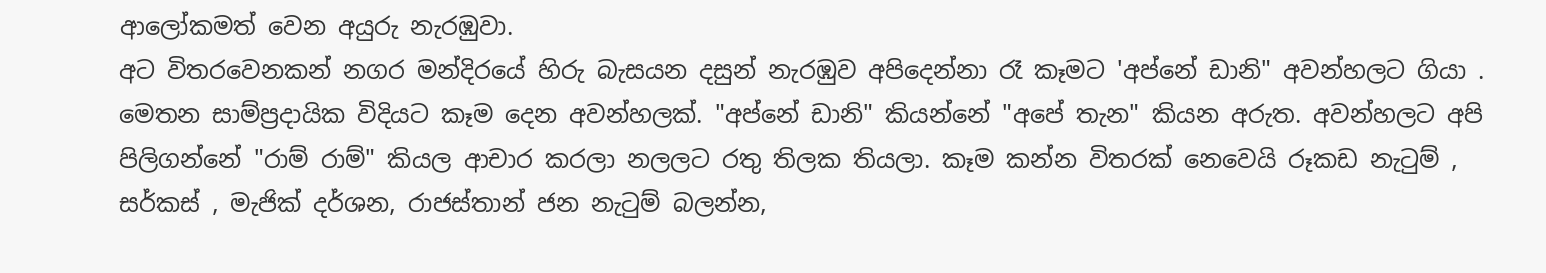ආලෝකමත් වෙන අයුරු නැරඹුවා.
අට විතරවෙනකන් නගර මන්දිරයේ හිරු බැසයන දසුන් නැරඹුව අපිදෙන්නා රෑ කෑමට 'අප්නේ ඩානි" අවන්හලට ගියා . මෙතන සාම්ප්‍රදායික විදියට කෑම දෙන අවන්හලක්. "අප්නේ ඩානි" කියන්නේ "අපේ තැන" කියන අරුත. අවන්හලට අපි පිලිගන්නේ "රාම් රාම්" කියල ආචාර කරලා නලලට රතු තිලක තියලා. කෑම කන්න විතරක් නෙවෙයි රූකඩ නැටුම් , සර්කස් , මැජික් දර්ශන, රාජස්තාන් ජන නැටුම් බලන්න,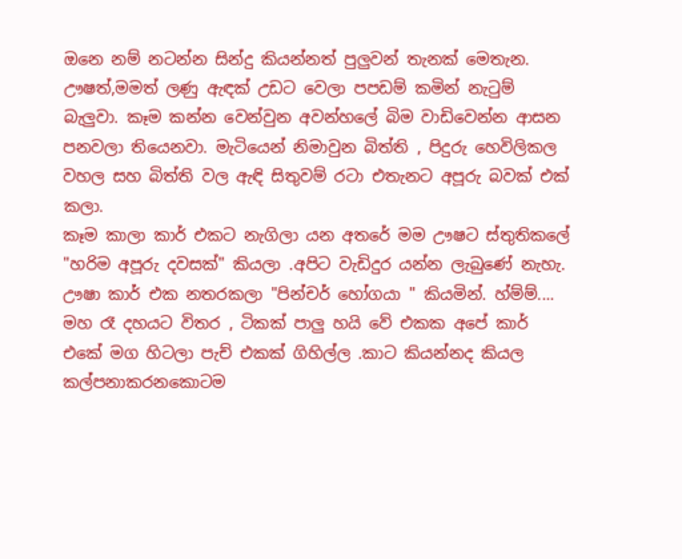ඔනෙ නම් නටන්න සින්දු කියන්නත් පුලුවන් තැනක් මෙතැන. ඌෂත්,මමත් ලණු ඇඳක් උඩට වෙලා පපඩම් කමින් නැටුම් බැලුවා. කෑම කන්න වෙන්වුන අවන්හලේ බිම වාඩිවෙන්න ආසන පනවලා තියෙනවා. මැටියෙන් නිමාවුන බිත්ති , පිදුරු හෙවිලිකල වහල සහ බිත්ති වල ඇඳි සිතුවම් රටා එතැනට අපූරු බවක් එක් කලා.
කෑම කාලා කාර් එකට නැගිලා යන අතරේ මම ඌෂට ස්තුතිකලේ "හරිම අපූරු දවසක්" කියලා .අපිට වැඩිදුර යන්න ලැබුණේ නැහැ. ඌෂා කාර් එක නතරකලා "පින්චර් හෝගයා " කියමින්. හ්ම්ම්.... මහ රෑ දහයට විතර , ටිකක් පාලු හයි වේ එකක අපේ කාර් එකේ මග හිටලා පැච් එකක් ගිහිල්ල .කාට කියන්නද කියල කල්පනාකරනකොටම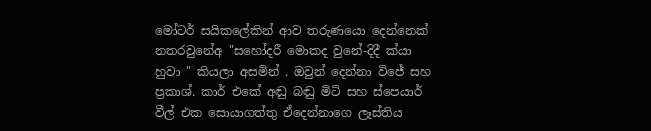මෝටර් සයිකලේකින් ආව තරුණයො දෙන්නෙක් නතරවුනේඅ "සහෝදරී මොකද වුනේ-දිදී ක්යා හුවා " කියලා අසමින් . ඔවුන් දෙන්නා විජේ සහ ප්‍රකාශ්. කාර් එකේ අඬු බඬු මිටි සහ ස්පෙයාර් වීල් එක සොයාගත්තු ඒදෙන්නාගෙ ලෑස්තිය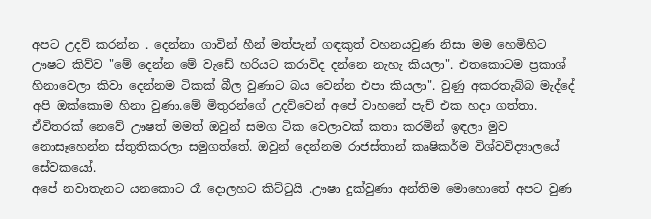අපට උදව් කරන්න . දෙන්නා ගාවින් හීන් මත්පැන් ගඳකුත් වහනයවුණ නිසා මම හෙමිහිට ඌෂට කිව්ව "මේ දෙන්න මේ වැඩේ හරියට කරාවිද දන්නෙ නැහැ කියලා". එතකොටම ප්‍රකාශ් හිනාවෙලා කිවා දෙන්නම ටිකක් බීල වුණාට බය වෙන්න එපා කියලා". වුණු අකරතැබ්බ මැද්දේ අපි ඔක්කොම හිනා වුණා.මේ මිතුරන්ගේ උදව්වෙන් අපේ වාහනේ පැච් එක හදා ගත්තා. ඒවිතරක් නෙවේ ඌෂත් මමත් ඔවුන් සමග ටික වෙලාවක් කතා කරමින් ඉඳලා මුව නොසෑහෙන්න ස්තුතිකරලා සමුගත්තේ. ඔවුන් දෙන්නම රාජස්තාන් කෘෂිකර්ම විශ්වවිද්‍යාලයේ සේවකයෝ.
අපේ නවාතැනට යනකොට රෑ දොලහට කිට්ටුයි .ඌෂා දුක්වුණා අන්තිම මොහොතේ අපට වුණ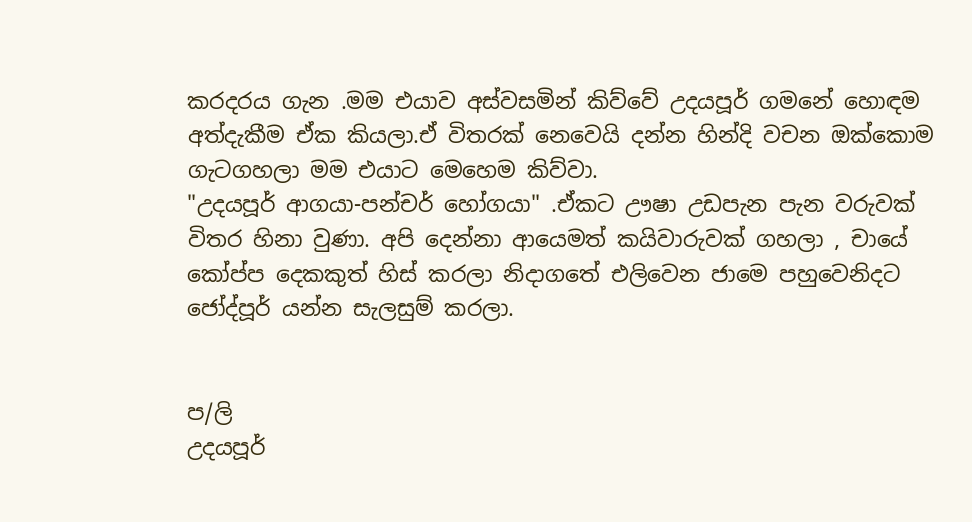කරදරය ගැන .මම එයාව අස්වසමින් කිව්වේ උදයපූර් ගමනේ හොඳම අත්දැකීම ඒක කියලා.ඒ විතරක් නෙවෙයි දන්න හින්දි වචන ඔක්කොම ගැටගහලා මම එයාට මෙහෙම කිව්වා.
"උදයපූර් ආගයා-පන්චර් හෝගයා" .ඒකට ඌෂා උඩපැන පැන වරුවක් විතර හිනා වුණා. අපි දෙන්නා ආයෙමත් කයිවාරුවක් ගහලා , චායේ කෝප්ප දෙකකුත් හිස් කරලා නිදාගතේ එලිවෙන ජාමෙ පහුවෙනිදට ජෝද්පූර් යන්න සැලසුම් කරලා.


ප/ලි
උදයපූර්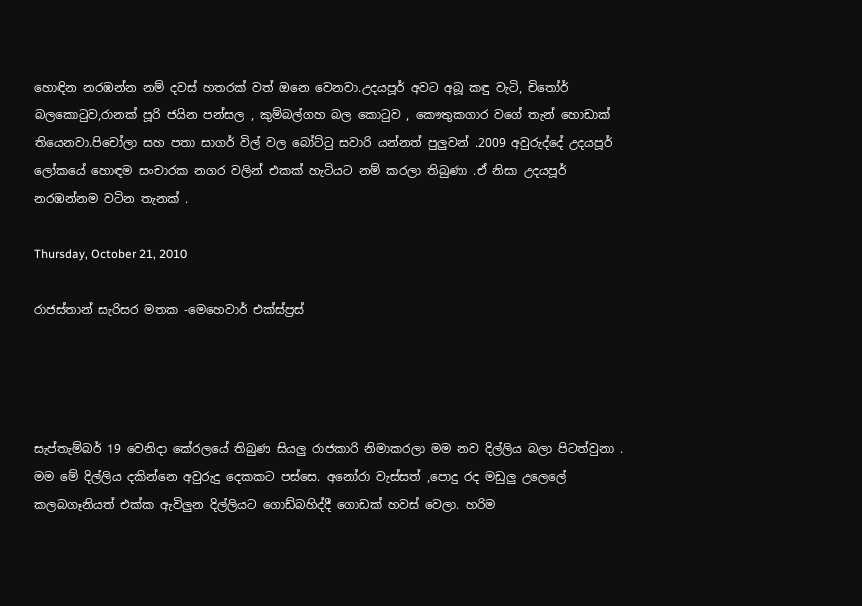හොඳින නරඹන්න නම් දවස් හතරක් වත් ඔනෙ වෙනවා.උදයපූර් අවට අබූ කඳු වැටි, චිතෝර් බලකොටුව,රානක් පූරි ජයින පන්සල , කුම්බල්ගහ බල කොටුව , කෞතුකගාර වගේ තැන් හොඩාක් තියෙනවා.පිචෝලා සහ පතා සාගර් විල් වල බෝට්ටු සවාරි යන්නත් පුලුවන් .2009 අවුරුද්දේ උදයපූර් ලෝකයේ හොඳම සංචාරක නගර වලින් එකක් හැටියට නම් කරලා තිබුණා .ඒ නිසා උදයපූර් නරඹන්නම වටින තැනක් .

Thursday, October 21, 2010

රාජස්තාන් සැරිසර මතක -මෙහෙවාර් එක්ස්ප්‍රස්




සැප්තැම්බර් 19 වෙනිදා කේරලයේ තිබුණ සියලු රාජකාරි නිමාකරලා මම නව දිල්ලිය බලා පිටත්වුනා . මම මේ දිල්ලිය දකින්නෙ අවුරුදු දෙකකට පස්සෙ. අනෝරා වැස්සත් ,පොදු රද මඩුලු උලෙලේ කලබගෑනියත් එක්ක ඇවිලුන දිල්ලියට ගොඩ්බහිද්දී ගොඩක් හවස් වෙලා. හරිම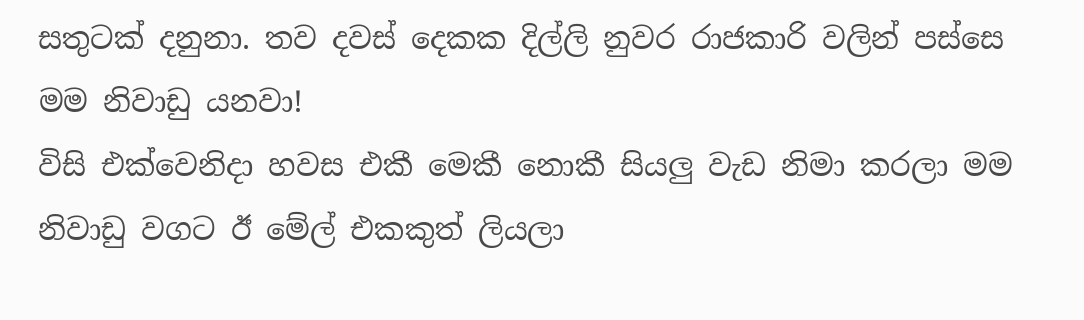සතුටක් දනුනා. තව දවස් දෙකක දිල්ලි නුවර රාජකාරි වලින් පස්සෙ මම නිවාඩු යනවා!
විසි එක්වෙනිදා හවස එකී මෙකී නොකී සියලු වැඩ නිමා කරලා මම නිවාඩු වගට ඊ මේල් එකකුත් ලියලා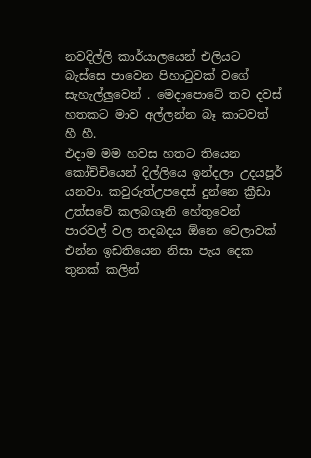නවදිල්ලි කාර්යාලයෙන් එලියට බැස්සෙ පාවෙන පිහාටුවක් වගේ සැහැල්ලුවෙන් . මෙදාපොටේ තව දවස් හතකට මාව අල්ලන්න බෑ කාටවත් හී හී.
එදාම මම හවස හතට තියෙන කෝච්චියෙන් දිල්ලියෙ ඉන්දලා උදයපූර් යනවා. කවුරුත්උපදෙස් දුන්නෙ ක්‍රීඩා උත්සවේ කලබගෑනි හේතුවෙන් පාරවල් වල තදබදය ඕනෙ වෙලාවක් එන්න ඉඩතියෙන නිසා පැය දෙක තුනක් කලින්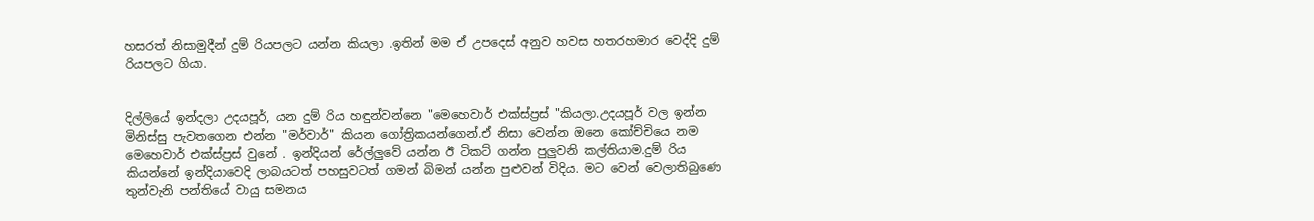හසරත් නිසාමුදීන් දුම් රියපලට යන්න කියලා .ඉතින් මම ඒ උපදෙස් අනුව හවස හතරහමාර වෙද්දි දුම් රියපලට ගියා.


දිල්ලියේ ඉන්දලා උදයපූර්, යන දුම් රිය හඳුන්වන්නෙ "මෙහෙවාර් එක්ස්ප්‍රස් "කියලා.උදයපූර් වල ඉන්න මිනිස්සු පැවතගෙන එන්න "මර්වාර්" කියන ගෝත්‍රිකයන්ගෙන්.ඒ නිසා වෙන්න ඔනෙ කෝච්චියෙ නම මෙහෙවාර් එක්ස්ප්‍රස් වුනේ . ඉන්දියන් රේල්ලුවේ යන්න ඊ ටිකට් ගන්න පුලුවනි කල්තියාම.දුම් රිය කියන්නේ ඉන්දියාවෙදි ලාබයටත් පහසුවටත් ගමන් බිමන් යන්න පුළුවන් විදිය. මට වෙන් වෙලාතිබුණෙ තුන්වැනි පන්තියේ වායු සමනය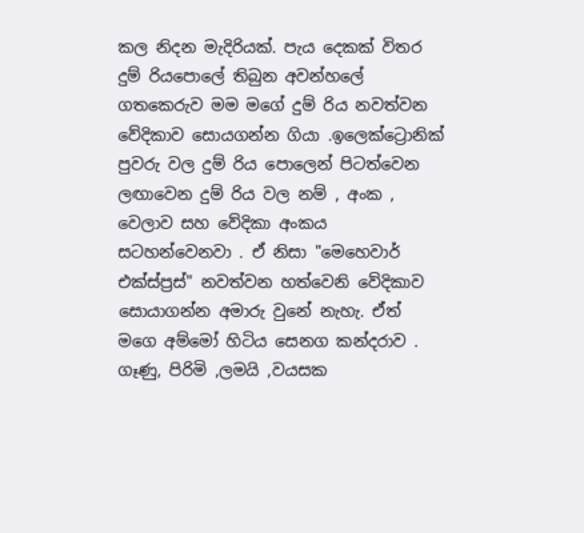කල නිදන මැදිරියක්. පැය දෙකක් විතර දුම් රියපොලේ තිබුන අවන්හලේ ගතකෙරුව මම මගේ දුම් රිය නවත්වන වේදිකාව සොයගන්න ගියා .ඉලෙක්ට්‍රොනික් පුවරු වල දුම් රිය පොලෙන් පිටත්වෙන ලඟාවෙන දුම් රිය වල නම් , අංක , වෙලාව සහ වේදිකා අංකය සටහන්වෙනවා . ඒ නිසා "මෙහෙවාර් එක්ස්ප්‍රස්" නවත්වන හත්වෙනි වේදිකාව සොයාගන්න අමාරු වුනේ නැහැ. ඒත් මගෙ අම්මෝ හිටිය සෙනග කන්දරාව . ගෑණු, පිරිමි ,ලමයි ,වයසක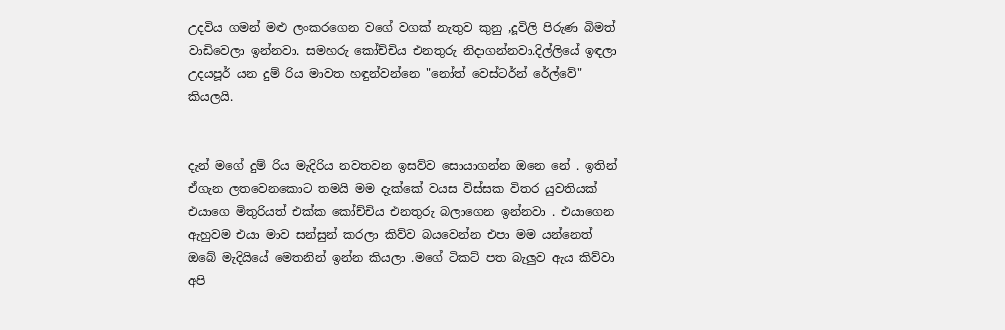උදවිය ගමන් මළු ලංකරගෙන වගේ වගක් නැතුව කුනු ,දූවිලි පිරුණ බිමත් වාඩිවෙලා ඉන්නවා. සමහරු කෝච්චිය එනතුරු නිදාගන්නවා.දිල්ලියේ ඉඳලා උදයපූර් යන දුම් රිය මාවත හඳුන්වන්නෙ "නෝත් වෙස්ටර්න් රේල්වේ" කියලයි.


දැන් මගේ දුම් රිය මැදිරිය නවතවන ඉසව්ව සොයාගන්න ඔනෙ නේ . ඉතින් ඒගැන ලතවෙනකොට තමයි මම දැක්කේ වයස විස්සක විතර යුවතියක් එයාගෙ මිතුරියත් එක්ක කෝච්චිය එනතුරු බලාගෙන ඉන්නවා . එයාගෙන ඇහුවම එයා මාව සන්සුන් කරලා කිව්ව බයවෙන්න එපා මම යන්නෙත් ඔබේ මැදියියේ මෙතනින් ඉන්න කියලා .මගේ ටිකට් පත බැලුව ඇය කිව්වා අපි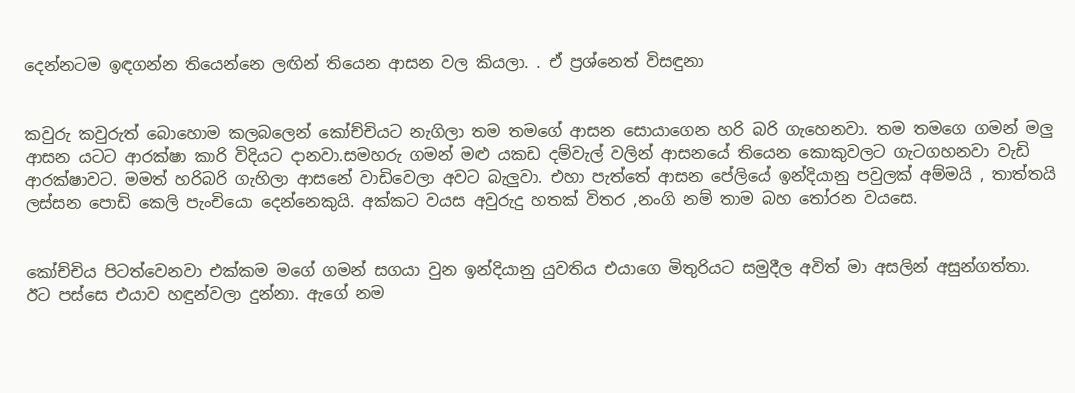දෙන්නටම ඉඳගන්න තියෙන්නෙ ලඟින් තියෙන ආසන වල කියලා. . ඒ ප්‍රශ්නෙත් විසඳුනා


කවුරු කවුරුත් බොහොම කලබලෙන් කෝච්චියට නැගිලා තම තමගේ ආසන සොයාගෙන හරි බරි ගැහෙනවා. තම තමගෙ ගමන් මලු ආසන යටට ආරක්ෂා කාරි විදියට දානවා.සමහරු ගමන් මළු යකඩ දම්වැල් වලින් ආසනයේ තියෙන කොකුවලට ගැටගහනවා වැඩි ආරක්ෂාවට. මමත් හරිබරි ගැහිලා ආසනේ වාඩිවෙලා අවට බැලුවා. එහා පැත්තේ ආසන පේලියේ ඉන්දියානු පවුලක් අම්මයි , තාත්තයි ලස්සන පොඩි කෙලි පැංචියො දෙන්නෙකුයි. අක්කට වයස අවුරුදු හතක් විතර ,නංගි නම් තාම බහ තෝරන වයසෙ.


කෝච්චිය පිටත්වෙනවා එක්කම මගේ ගමන් සගයා වුන ඉන්දියානු යුවතිය එයාගෙ මිතුරියට සමුදීල අවිත් මා අසලින් අසුන්ගත්තා. ඊට පස්සෙ එයාව හඳුන්වලා දුන්නා. ඇගේ නම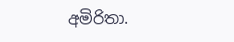අමිරිතා.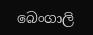බෙංගාලි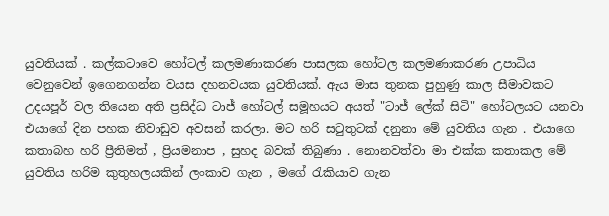යුවතියක් . කල්කටාවෙ හෝටල් කලමණාකරණ පාසලක හෝටල කලමණාකරණ උපාධිය වෙනුවෙන් ඉගෙනගන්න වයස දහනවයක යුවතියක්. ඇය මාස තුනක පුහුණු කාල සීමාවකට උදයපූර් වල තියෙන අති ප්‍රසිද්ධ ටාජ් හෝටල් සමූහයට අයත් "ටාජ් ලේක් සිටි" හෝටලයට යනවා එයාගේ දින පහක නිවාඩුව අවසන් කරලා. මට හරි සටුතුටක් දනුනා මේ යුවතිය ගැන . එයාගෙ කතාබහ හරි ප්‍රීතිමත් , ප්‍රියමනාප , සුහද බවක් තිබුණා . නොනවත්වා මා එක්ක කතාකල මේ යුවතිය හරිම කුතුහලයකින් ලංකාව ගැන , මගේ රැකියාව ගැන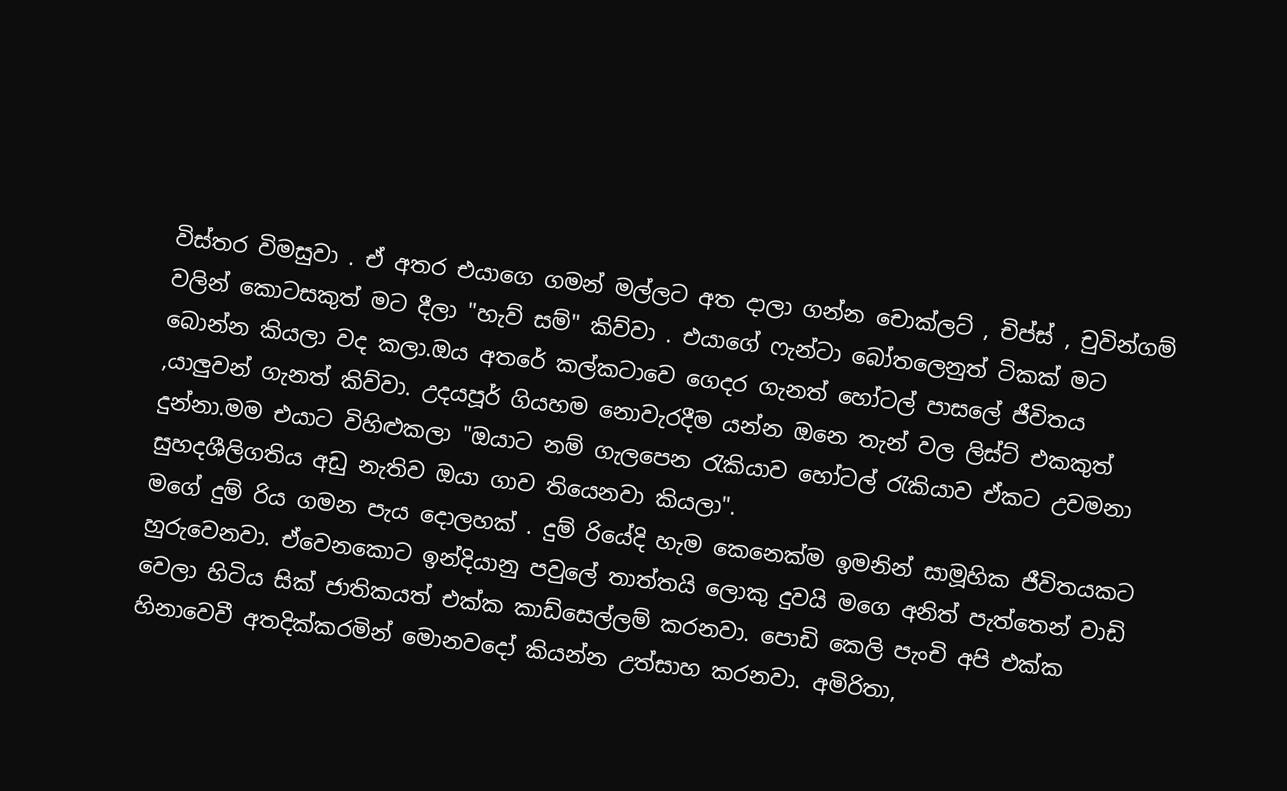විස්තර විමසුවා . ඒ අතර එයාගෙ ගමන් මල්ලට අත දාලා ගන්න චොක්ලට් , චිප්ස් , චුවින්ගම් වලින් කොටසකුත් මට දීලා "හැව් සම්" කිව්වා . එයාගේ ෆැන්ටා බෝතලෙනුත් ටිකක් මට බොන්න කියලා වද කලා.ඔය අතරේ කල්කටාවෙ ගෙදර ගැනත් හෝටල් පාසලේ ජීවිතය ,යාලුවන් ගැනත් කිව්වා. උදයපූර් ගියහම නොවැරදීම යන්න ඔනෙ තැන් වල ලිස්ට් එකකුත් දුන්නා.මම එයාට විහිළුකලා "ඔයාට නම් ගැලපෙන රැකියාව හෝටල් රැකියාව ඒකට උවමනා සුහදශීලිගතිය අඩු නැතිව ඔයා ගාව තියෙනවා කියලා".
මගේ දුම් රිය ගමන පැය දොලහක් . දුම් රියේදි හැම කෙනෙක්ම ඉමනින් සාමූහික ජීවිතයකට හුරුවෙනවා. ඒවෙනකොට ඉන්දියානු පවුලේ තාත්තයි ලොකු දුවයි මගෙ අනිත් පැත්තෙන් වාඩි වෙලා හිටිය සික් ජාතිකයත් එක්ක කාඩ්සෙල්ලම් කරනවා. පොඩි කෙලි පැංචි අපි එක්ක හිනාවෙවී අතදික්කරමින් මොනවදෝ කියන්න උත්සාහ කරනවා. අමිරිතා,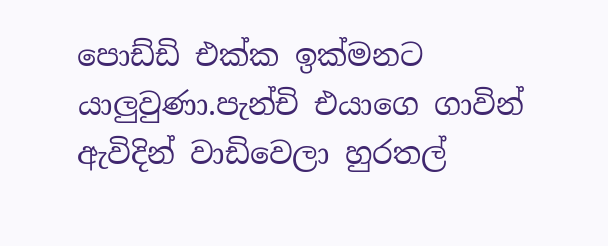පොඩ්ඩි එක්ක ඉක්මනට යාලුවුණා.පැන්චි එයාගෙ ගාවින් ඇවිදින් වාඩිවෙලා හුරතල්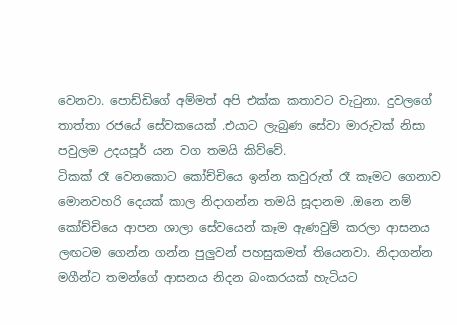වෙනවා. පොඩ්ඩිගේ අම්මත් අපි එක්ක කතාවට වැටුනා. දුවලගේ තාත්තා රජයේ සේවකයෙක් .එයාට ලැබුණ සේවා මාරුවක් නිසා පවුලම උදයපූර් යන වග තමයි කිව්වේ.
ටිකක් රෑ වෙනකොට කෝච්චියෙ ඉන්න කවුරුත් රෑ කෑමට ගෙනාව මොනවහරි දෙයක් කාල නිදාගන්න තමයි සූදානම .ඔනෙ නම් කෝච්චියෙ ආපන ශාලා සේවයෙන් කෑම ඇණවුම් කරලා ආසනය ලඟටම ගෙන්න ගන්න පුලුවන් පහසුකමත් තියෙනවා. නිදාගන්න මගීන්ට තමන්ගේ ආසනය නිදන බංකරයක් හැටියට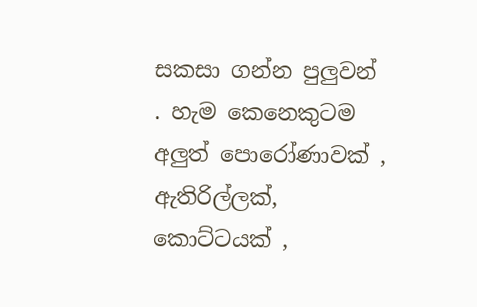සකසා ගන්න පුලුවන් . හැම කෙනෙකුටම අලුත් පොරෝණාවක් , ඇතිරිල්ලක්, කොට්ටයක් ,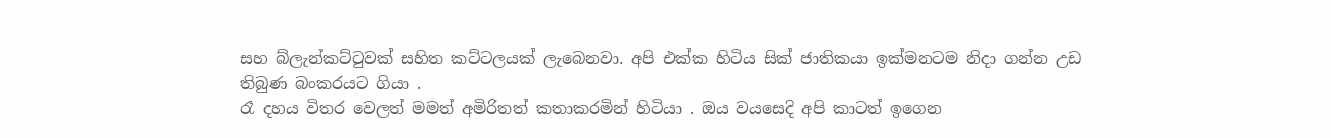සහ බ්ලැන්කට්ටුවක් සහිත කට්ටලයක් ලැබෙනවා. අපි එක්ක හිටිය සික් ජාතිකයා ඉක්මනටම නිදා ගන්න උඩ තිබුණ බංකරයට ගියා .
රෑ දහය විතර වෙලත් මමත් අමිරිතත් කතාකරමින් හිටියා . ඔය වයසෙදි අපි කාටත් ඉගෙන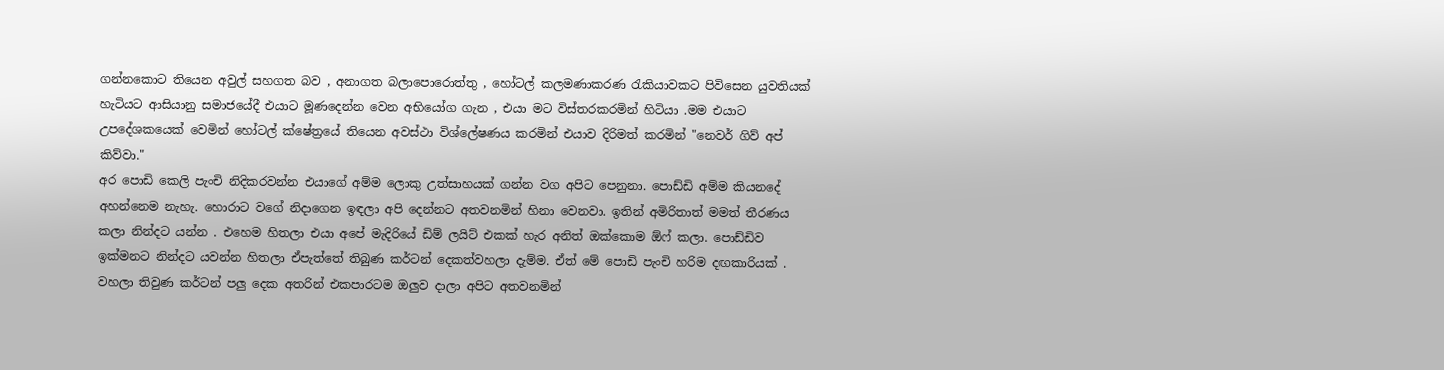ගන්නකොට තියෙන අවුල් සහගත බව , අනාගත බලාපොරොත්තු , හෝටල් කලමණාකරණ රැකියාවකට පිවිසෙන යුවතියක් හැටියට ආසියානු සමාජයේදී එයාට මූණදෙන්න වෙන අභියෝග ගැන , එයා මට විස්තරකරමින් හිටියා .මම එයාට උපදේශකයෙක් වෙමින් හෝටල් ක්ෂේත්‍රයේ තියෙන අවස්ථා විශ්ලේෂණය කරමින් එයාව දිරිමත් කරමින් "නෙවර් ගිව් අප් කිව්වා."
අර පොඩි කෙලි පැංචි නිදිකරවන්න එයාගේ අම්ම ලොකු උත්සාහයක් ගන්න වග අපිට පෙනුනා. පොඩ්ඩි අම්ම කියනදේ අහන්නෙම නැහැ. හොරාට වගේ නිදාගෙන ඉඳලා අපි දෙන්නට අතවනමින් හිනා වෙනවා. ඉතින් අමිරිතාත් මමත් තීරණය කලා නින්දට යන්න . එහෙම හිතලා එයා අපේ මැදිරියේ ඩිම් ලයිට් එකක් හැර අනිත් ඔක්කොම ඕෆ් කලා. පොඩ්ඩිව ඉක්මනට නින්දට යවන්න හිතලා ඒපැත්තේ තිබුණ කර්ටන් දෙකත්වහලා දැම්ම. ඒත් මේ පොඩි පැංචි හරිම දඟකාරියක් . වහලා තිවුණ කර්ටන් පලු දෙක අතරින් එකපාරටම ඔලුව දාලා අපිට අතවනමින්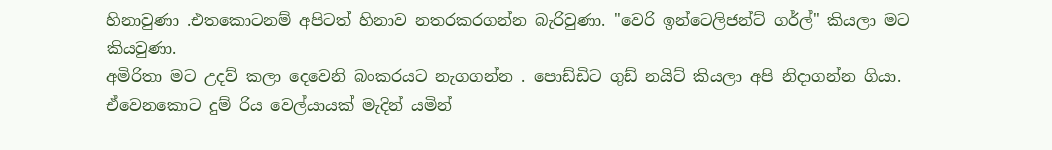හිනාවුණා .එතකොටනම් අපිටත් හිනාව නතරකරගන්න බැරිවුණා. "වෙරි ඉන්ටෙලිජන්ට් ගර්ල්" කියලා මට කියවුණා.
අමිරිතා මට උදව් කලා දෙවෙනි බංකරයට නැගගන්න . පොඩ්ඩිට ගුඩ් නයිට් කියලා අපි නිදාගන්න ගියා. ඒවෙනකොට දුම් රිය වෙල්යායක් මැදින් යමින්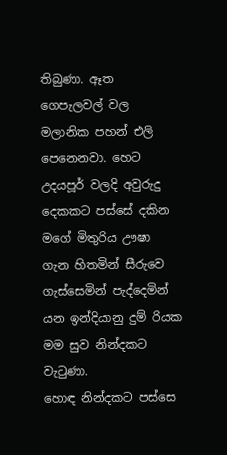තිබුණා. ඈත ගෙපැලවල් වල මලානික පහන් එලි පෙනෙනවා. හෙට උදයපූර් වලදි අවුරුදු දෙකකට පස්සේ දකින මගේ මිතුරිය ඌෂා ගැන හිතමින් සීරුවෙ ගැස්සෙමින් පැද්දෙමින් යන ඉන්දියානු දුම් රියක මම සුව නින්දකට වැටුණා.
හොඳ නින්දකට පස්සෙ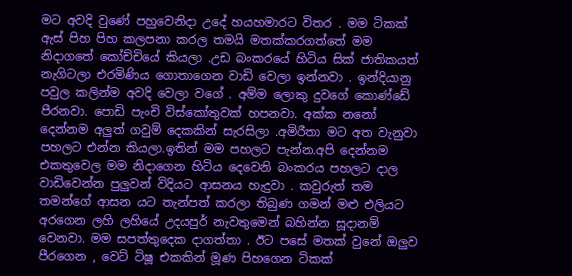මට අවදි වුණේ පහුවෙනිදා උදේ හයහමාරට විතර . මම ටිකක් ඇස් පිහ පිහ කලපනා කරල තමයි මතක්කරගත්තේ මම නිදාගතේ කෝච්චියේ කියලා .උඩ බංකරයේ හිටිය සික් ජාතිකයත් නැගිටලා එරමිණිය ගොතාගෙන වාඩි වෙලා ඉන්නවා . ඉන්දියානු පවුල කලින්ම අවදි වෙලා වගේ . අම්ම ලොකු දුවගේ කොණ්ඩේ පීරනවා. පොඩි පැංචි විස්කෝතුවක් හපනවා. අක්ක නනෝ දෙන්නම අලුත් ගවුම් දෙකකින් සැරසිලා .අමිරීතා මට අත වැනුවා පහලට එන්න කියලා.ඉතින් මම පහලට පැන්න.අපි දෙන්නම එකතුවෙල මම නිදාගෙන හිටිය දෙවෙනි බංකරය පහලට දාල වාඩිවෙන්න පුලුවන් විදියට ආසනය හැදුවා . කවුරුත් තම තමන්ගේ ආසන යට තැන්පත් කරලා තිබුණ ගමන් මළු එලියට අරගෙන ලහි ලහියේ උදයපුර් නැවතුමෙන් බහින්න සූදානම් වෙනවා. මම සපත්තුදෙක දාගත්තා . ඊට පසේ මතක් වුනේ ඔලුව පීරගෙන , වෙට් ටිෂූ එකකින් මූණ පිහගෙන ටිකක්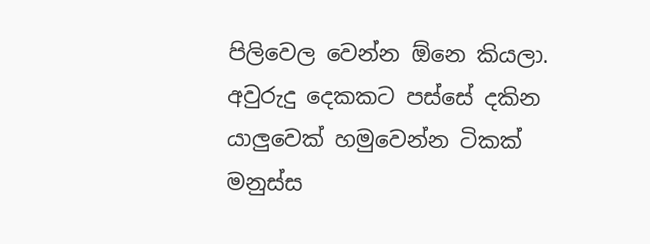පිලිවෙල වෙන්න ඕනෙ කියලා. අවුරුදු දෙකකට පස්සේ දකින යාලුවෙක් හමුවෙන්න ටිකක් මනුස්ස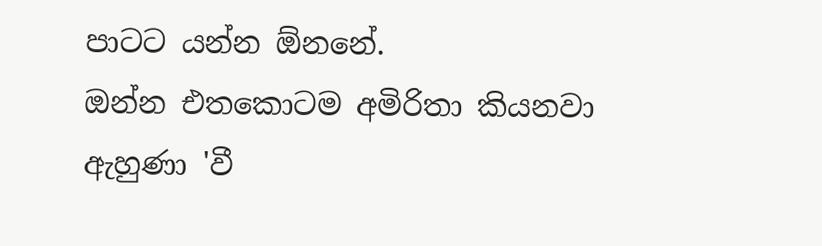පාටට යන්න ඕනනේ.
ඔන්න එතකොටම අමිරිතා කියනවා ඇහුණා 'වී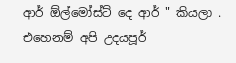ආර් ඕල්මෝස්ට් දෙ ආර් " කියලා . එහෙනම් අපි උදයපූර්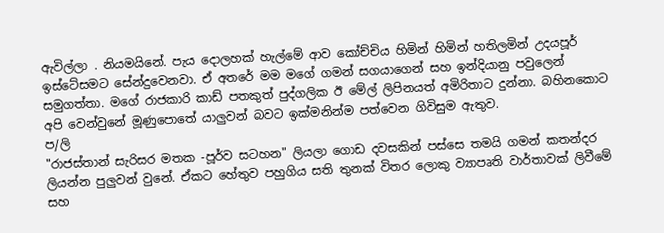ඇවිල්ලා . නියමයිනේ. පැය දොලහක් හැල්මේ ආව කෝච්චිය හිමින් හිමින් හතිලමින් උදයපූර් ඉස්ටේසමට සේන්දුවෙනවා. ඒ අතරේ මම මගේ ගමන් සගයාගෙන් සහ ඉන්දියානු පවුලෙන් සමුගත්තා. මගේ රාජකාරි කාඩ් පතකුත් පුද්ගලික ඊ මේල් ලිපිනයත් අමිරිතාට දුන්නා. බහිනකොට අපි වෙන්වුනේ මූණුපොතේ යාලුවන් බවට ඉක්මනින්ම පත්වෙන ගිවිසුම ඇතුව.
ප/ලි
"රාජස්තාන් සැරිසර මතක -පූර්ව සටහන" ලියලා ගොඩ දවසකින් පස්සෙ තමයි ගමන් කතන්දර ලියන්න පුලුවන් වුනේ. ඒකට හේතුව පහුගිය සති තුනක් විතර ලොකු ව්‍යාපෘති වාර්තාවක් ලිවීමේ සහ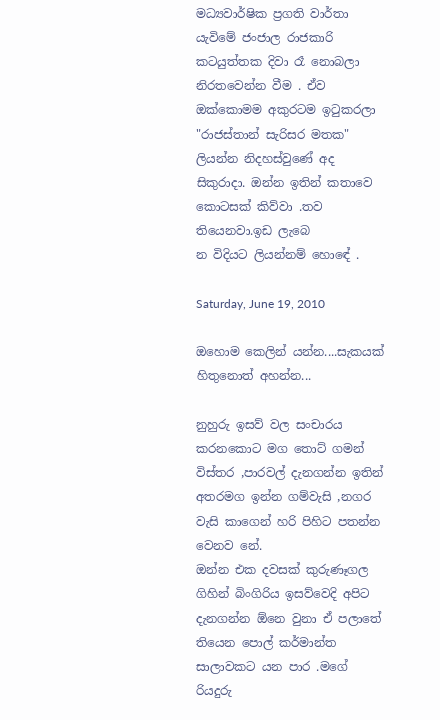මධ්‍යවාර්ෂික ප්‍රගති වාර්තා යැවිමේ ජංජාල රාජකාරි කටයුත්තක දිවා රෑ නොබලා නිරතවෙන්න වීම . ඒව ඔක්කොමම අකුරටම ඉටුකරලා "රාජස්තාන් සැරිසර මතක" ලියන්න නිදහස්වුණේ අද සිකුරාදා. ඔන්න ඉතින් කතාවෙ කොටසක් කිව්වා .තව තියෙනවා.ඉඩ ලැබෙ
න විදියට ලියන්නම් හොඳේ .

Saturday, June 19, 2010

ඔහොම කෙලින් යන්න....සැකයක් හිතුනොත් අහන්න...

නුහුරු ඉසව් වල සංචාරය කරනකොට මග තොට් ගමන් විස්තර ,පාරවල් දැනගන්න ඉතින් අතරමග ඉන්න ගම්වැසි ,නගර වැසි කාගෙන් හරි පිහිට පතන්න වෙනව නේ.
ඔන්න එක දවසක් කුරුණෑගල ගිහින් බිංගිරිය ඉසව්වෙදි අපිට දැනගන්න ඕනෙ වුනා ඒ පලාතේ තියෙන පොල් කර්මාන්ත සාලාවකට යන පාර .මගේ රියදුරු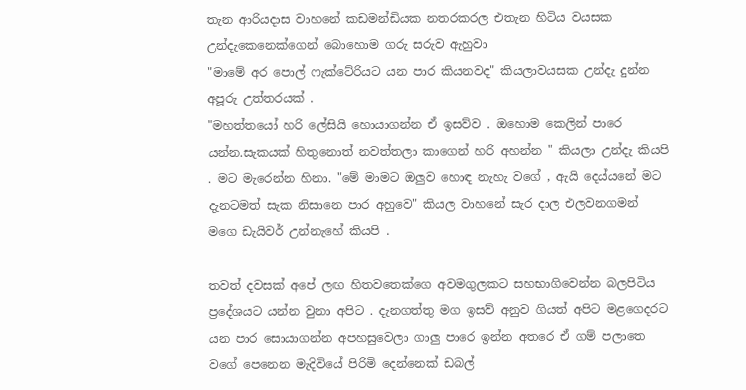තැන ආරියදාස වාහනේ කඩමන්ඩියක නතරකරල එතැන හිටිය වයසක උන්දැකෙනෙක්ගෙන් බොහොම ගරු සරුව ඇහුවා
"මාමේ අර පොල් ෆැක්ටේරියට යන පාර කියනවද" කියලාවයසක උන්දැ දුන්න අපූරු උත්තරයක් .
"මහත්තයෝ හරි ලේසියි හොයාගන්න ඒ ඉසව්ව . ඔහොම කෙලින් පාරෙ යන්න.සැකයක් හිතුනොත් නවත්තලා කාගෙන් හරි අහන්න " කියලා උන්දැ කියපි . මට මැරෙන්න හිනා. "මේ මාමට ඔලුව හොඳ නැහැ වගේ , ඇයි දෙය්යනේ මට දැනටමත් සැක නිසානෙ පාර අහුවෙ" කියල වාහනේ සැර දාල එලවනගමන් මගෙ ඩැයිවර් උන්නැහේ කියපි .

තවත් දවසක් අපේ ලඟ හිතවතෙක්ගෙ අවමගුලකට සහභාගිවෙන්න බලපිටිය ප්‍රදේශයට යන්න වුනා අපිට . දැනගත්තු මග ඉසව් අනුව ගියත් අපිට මළගෙදරට යන පාර සොයාගන්න අපහසුවෙලා ගාලු පාරෙ ඉන්න අතරෙ ඒ ගම් පලාතෙ වගේ පෙනෙන මැදිවියේ පිරිමි දෙන්නෙක් ඩබල්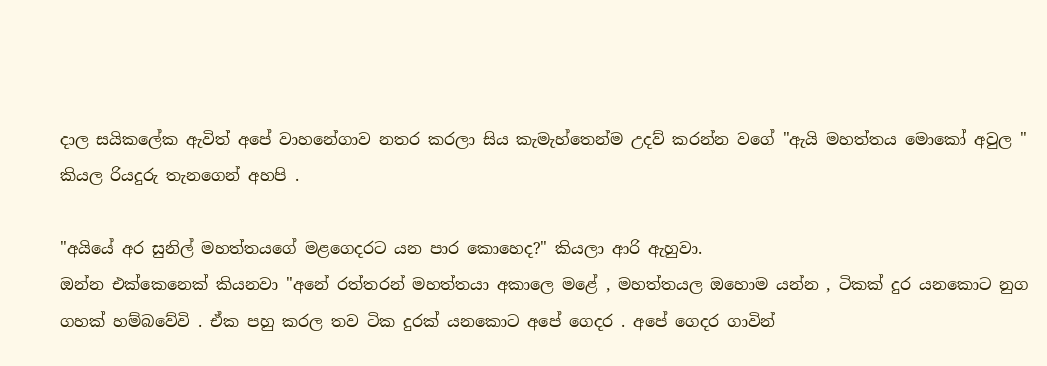දාල සයිකලේක ඇවිත් අපේ වාහනේගාව නතර කරලා සිය කැමැහ්තෙන්ම උදව් කරන්න වගේ "ඇයි මහත්තය මොකෝ අවුල " කියල රියදුරු තැනගෙන් අහපි .

"අයියේ අර සුනිල් මහත්තයගේ මළගෙදරට යන පාර කොහෙද?" කියලා ආරි ඇහුවා.
ඔන්න එක්කෙනෙක් කියනවා "අනේ රත්තරන් මහත්තයා අකාලෙ මළේ , මහත්තයල ඔහොම යන්න , ටිකක් දුර යනකොට නුග ගහක් හම්බවේවි . ඒක පහු කරල තව ටික දුරක් යනකොට අපේ ගෙදර . අපේ ගෙදර ගාවින්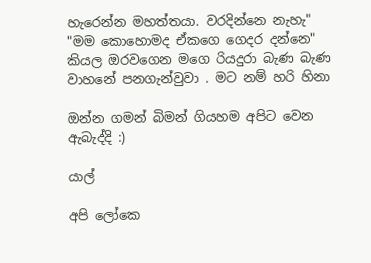හැරෙන්න මහත්තයා. වරදින්නෙ නැහැ"
"මම කොහොමද ඒකගෙ ගෙදර දන්නෙ" කියල ඔරවගෙන මගෙ රියදුරා බැණ බැණ වාහනේ පනගැන්වුවා . මට නම් හරි හිනා

ඔන්න ගමන් බිමන් ගියහම අපිට වෙන ඇබැද්දි :)

යාල්

අපි ලෝකෙ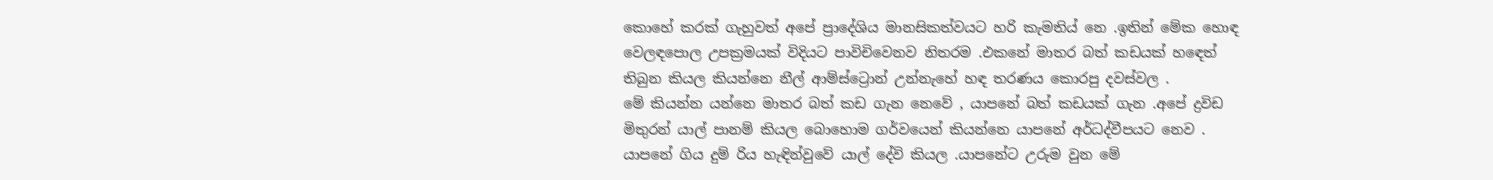කොහේ කරක් ගැහුවත් අපේ ප්‍රාදේශිය මානසිකත්වයට හරි කැමතිය් නෙ .ඉතින් මේක හොඳ වෙලඳපොල උපක්‍රමයක් විදියට පාවිචිවෙනව නිතරම .එකනේ මාතර බත් කඩයක් හඳෙත් තිබුන කියල කියන්නෙ නීල් ආම්ස්ට්‍රොන් උන්නැහේ හඳ තරණය කොරපු දවස්වල .
මේ කියන්න යන්නෙ මාතර බත් කඩ ගැන නෙවේ , යාපනේ බත් කඩයක් ගැන .අපේ ද්‍රවිඩ මිතුරන් යාල් පානම් කියල බොහොම ගර්වයෙන් කියන්නෙ යාපනේ අර්ධද්වීපයට නෙව . යාපනේ ගිය දුම් රිය හැඳින්වුවේ යාල් දේවි කියල .යාපනේට උරුම වුන මේ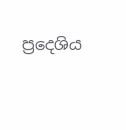ප්‍රදෙශිය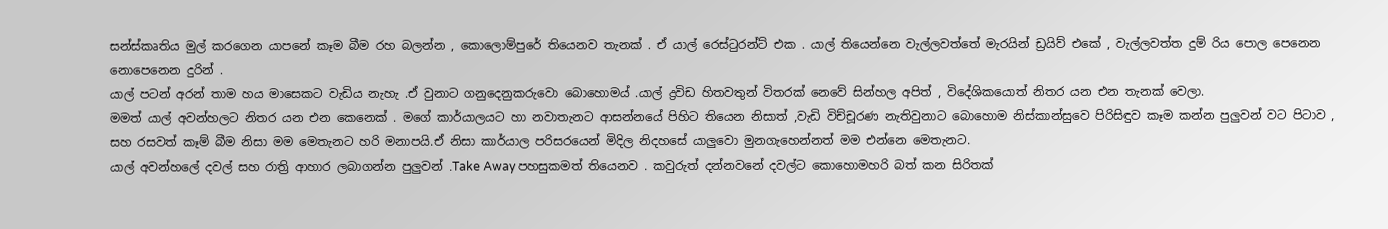සන්ස්කෘතිය මුල් කරගෙන යාපනේ කෑම බීම රහ බලන්න , කොලොම්පුරේ තියෙනව තැනක් . ඒ යාල් රෙස්ටුරන්ට් එක . යාල් තියෙන්නෙ වැල්ලවත්තේ මැරයින් ඩ්‍රයිව් එකේ , වැල්ලවත්ත දුම් රිය පොල පෙනෙන නොපෙනෙන දුරින් .
යාල් පටන් අරන් තාම හය මාසෙකට වැඩිය නැහැ .ඒ වුනාට ගනුදෙනුකරුවො බොහොමය් .යාල් ද්‍රවිඩ හිතවතුන් විතරක් නෙවේ සින්හල අපිත් , විදේශිකයොත් නිතර යන එන තැනක් වෙලා.
මමත් යාල් අවන්හලට නිතර යන එන කෙනෙක් . මගේ කාර්යාලයට හා නවාතැනට ආසන්නයේ පිහිට තියෙන නිසාත් ,වැඩි විච්චූරණ නැතිවුනාට බොහොම නිස්කාන්සුවෙ පිරිසිඳුව කෑම කන්න පුලුවන් වට පිටාව , සහ රසවත් කෑම් බීම නිසා මම මෙතැනට හරි මනාපයි.ඒ නිසා කාර්යාල පරිසරයෙන් මිදිල නිදහසේ යාලුවො මුනගැහෙන්නත් මම එන්නෙ මෙතැනට.
යාල් අවන්හලේ දවල් සහ රාත්‍රි ආහාර ලබාගන්න පුලුවන් .Take Away පහසුකමත් තියෙනව . කවුරුත් දන්නවනේ දවල්ට කොහොමහරි බත් කන සිරිතක්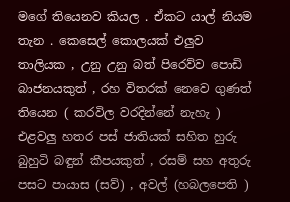මගේ තියෙනව කියල . ඒකට යාල් නියම තැන . කෙසෙල් කොලයක් එලුව තාලියක , උනු උනු බත් පිරෙව්ව පොඩි බාජනයකුත් , රහ විතරක් නෙවෙ ගුණත් තියෙන ( කරවිල වරදින්නේ නැහැ ) එළවලු හතර පස් ජාතියක් සහිත හුරු බුහුටි බඳුන් කීපයකුත් , රසම් සහ අතුරු පසට පායාස (සව්) , අවල් (හබලපෙති )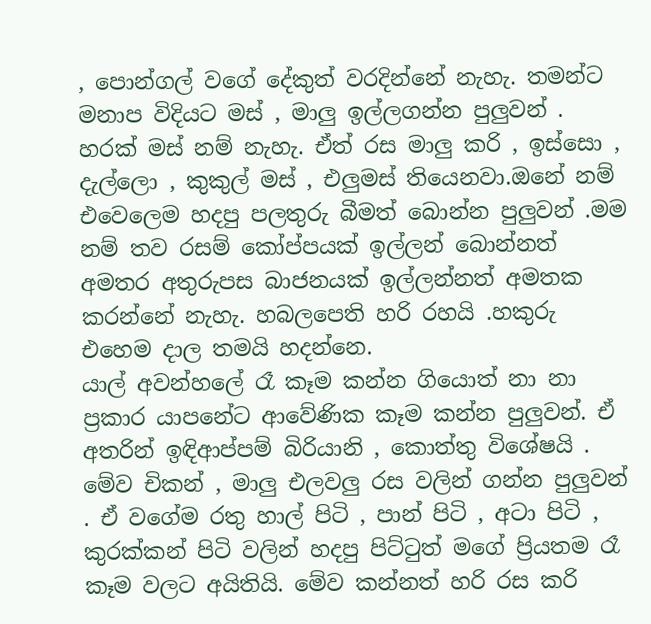, පොන්ගල් වගේ දේකුත් වරදින්නේ නැහැ. තමන්ට මනාප විදියට මස් , මාලු ඉල්ලගන්න පුලුවන් . හරක් මස් නම් නැහැ. ඒත් රස මාලු කරි , ඉස්සො , දැල්ලො , කුකුල් මස් , එලුමස් තියෙනවා.ඔනේ නම් එවෙලෙම හදපු පලතුරු බීමත් බොන්න පුලුවන් .මම නම් තව රසම් කෝප්පයක් ඉල්ලන් බොන්නත් අමතර අතුරුපස බාජනයක් ඉල්ලන්නත් අමතක කරන්නේ නැහැ. හබලපෙති හරි රහයි .හකුරු එහෙම දාල තමයි හදන්නෙ.
යාල් අවන්හලේ රෑ කෑම කන්න ගියොත් නා නා ප්‍රකාර යාපනේට ආවේණික කෑම කන්න පුලුවන්. ඒ අතරින් ඉඳිආප්පම් බිරියානි , කොත්තු විශේෂයි . මේව චිකන් , මාලු එලවලු රස වලින් ගන්න පුලුවන් . ඒ වගේම රතු හාල් පිටි , පාන් පිටි , අටා පිටි , කුරක්කන් පිටි වලින් හදපු පිට්ටුත් මගේ ප්‍රියතම රෑ කෑම වලට අයිතියි. මේව කන්නත් හරි රස කරි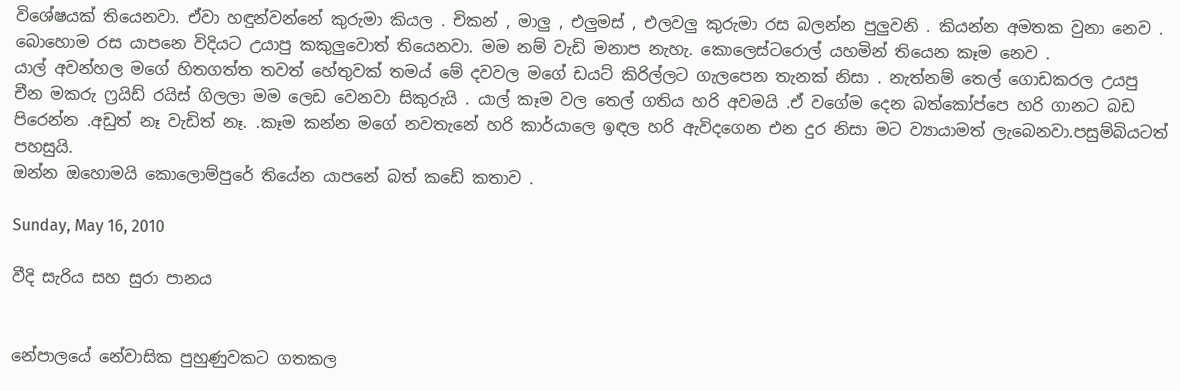විශේෂයක් තියෙනවා. ඒවා හඳුන්වන්නේ කුරුමා කියල . චිකන් , මාලු , එලුමස් , එලවලු කුරුමා රස බලන්න පුලුවනි . කියන්න අමතක වුනා නෙව . බොහොම රස යාපනෙ විදියට උයාපු කකුලුවොත් තියෙනවා. මම නම් වැඩි මනාප නැහැ. කොලෙස්ටරොල් යහමින් තියෙන කෑම නෙව .
යාල් අවන්හල මගේ හිතගත්ත තවත් හේතුවක් තමය් මේ දවවල මගේ ඩයට් කිරිල්ලට ගැලපෙන තැනක් නිසා . නැත්නම් තෙල් ගොඩකරල උයපු චීන මකරු ෆ්‍රයිඩ් රයිස් ගිලලා මම ලෙඩ වෙනවා සිකුරුයි . යාල් කෑම වල තෙල් ගතිය හරි අවමයි .ඒ වගේම දෙන බත්කෝප්පෙ හරි ගානට බඩ පිරෙන්න .අඩුත් නෑ වැඩිත් නෑ. .කෑම කන්න මගේ නවතැනේ හරි කාර්යාලෙ ඉඳල හරි ඇවිදගෙන එන දුර නිසා මට ව්‍යායාමත් ලැබෙනවා.පසුම්බියටත් පහසුයි.
ඔන්න ඔහොමයි කොලොම්පුරේ තියේන යාපනේ බත් කඩේ කතාව .

Sunday, May 16, 2010

වීදි සැරිය සහ සුරා පානය


නේපාලයේ නේවාසික පුහුණුවකට ගතකල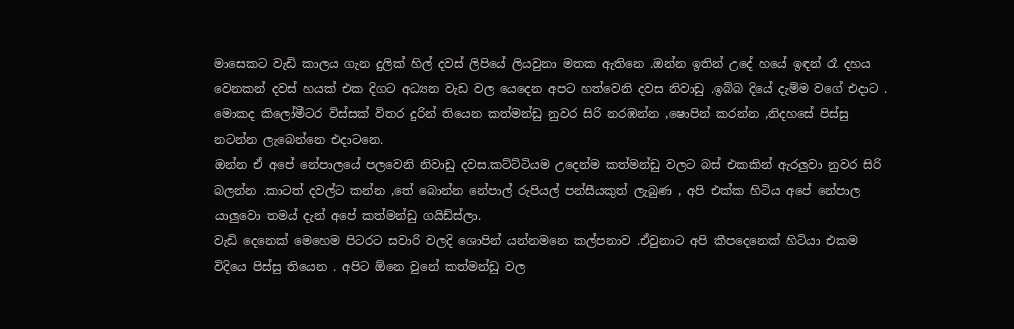මාසෙකට වැඩි කාලය ගැන දුලික් හිල් දවස් ලිපියේ ලියවුනා මතක ඇතිනෙ .ඔන්න ඉතින් උදේ හයේ ඉඳන් රෑ දහය වෙනකන් දවස් හයක් එක දිගට අධ්‍යන වැඩ වල යෙදෙන අපට හත්වෙනි දවස නිවාඩු .ඉබ්බ දියේ දැම්ම වගේ එදාට . මොකද කිලෝමීටර විස්සක් විතර දුරින් තියෙන කත්මන්ඩු නුවර සිරි නරඹන්න ,ෂොපින් කරන්න ,නිදහසේ පිස්සු නටන්න ලැබෙන්නෙ එදාටනෙ.
ඔන්න ඒ අපේ නේපාලයේ පලවෙනි නිවාඩු දවස.කට්ට්ටියම උදෙන්ම කත්මන්ඩු වලට බස් එකකින් ඇරලුවා නුවර සිරි බලන්න .කාටත් දවල්ට කන්න ,තේ බොන්න නේපාල් රුපියල් පන්සීයකුත් ලැබුණ , අපි එක්ක හිටිය අපේ නේපාල යාලුවො තමය් දැන් අපේ කත්මන්ඩු ගයිඩ්ස්ලා.
වැඩි දෙනෙක් මෙහෙම පිටරට සවාරි වලදි ශොපින් යන්නමනෙ කල්පනාව .ඒවුනාට අපි කීපදෙනෙක් හිටියා එකම විදියෙ පිස්සු තියෙන . අපිට ඕනෙ වුනේ කත්මන්ඩු වල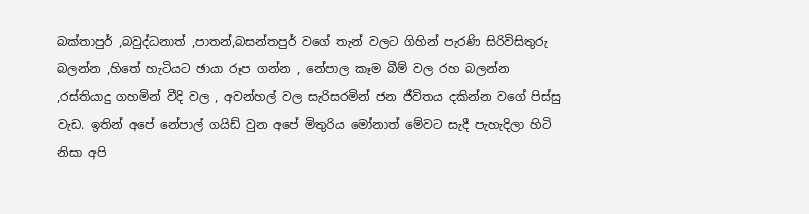බක්තාපුර් ,බවුද්ධනාත් ,පාතන්,බසන්තපුර් වගේ තැන් වලට ගිහින් පැරණි සිරිවිසිතුරු බලන්න ,හිතේ හැටියට ඡායා රූප ගන්න , නේපාල කෑම බීම් වල රහ බලන්න ,රස්තියාදු ගහමින් වීදි වල , අවන්හල් වල සැරිසරමින් ජන ජීවිතය දකින්න වගේ පිස්සු වැඩ. ඉතින් අපේ නේපාල් ගයිඩ් වුන අපේ මිතුරිය මෝනාත් මේවට සැදී පැහැදිලා හිටි නිසා අපි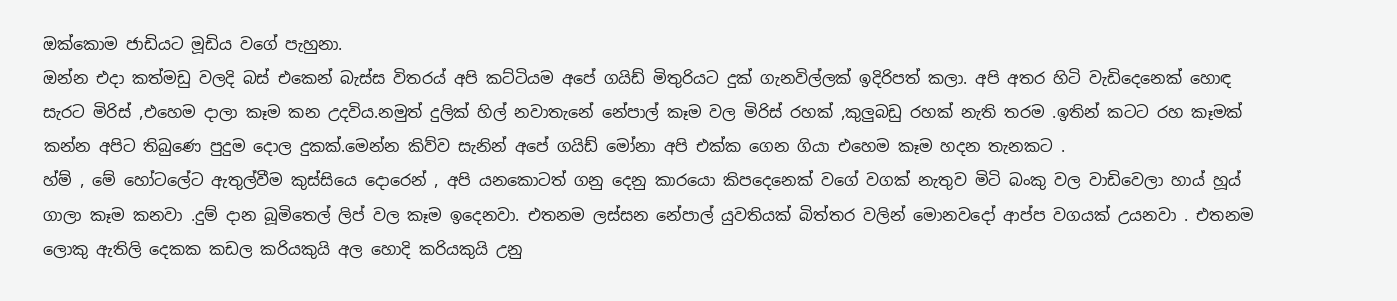ඔක්කොම ජාඩියට මූඩිය වගේ පැහුනා.
ඔන්න එදා කත්මඩු වලදි බස් එකෙන් බැස්ස විතරය් අපි කට්ටියම අපේ ගයිඩ් මිතුරියට දුක් ගැනවිල්ලක් ඉදිරිපත් කලා. අපි අතර හිටි වැඩිදෙනෙක් හොඳ සැරට මිරිස් ,එහෙම දාලා කෑම කන උදවිය.නමුත් දුලික් හිල් නවාතැනේ නේපාල් කෑම වල මිරිස් රහක් ,කුලුබඩු රහක් නැති තරම .ඉතින් කටට රහ කෑමක් කන්න අපිට තිබුණෙ පුදුම දොල දුකක්.මෙන්න කිව්ව සැනින් අපේ ගයිඩ් මෝනා අපි එක්ක ගෙන ගියා එහෙම කෑම හදන තැනකට .
හ්ම් , මේ හෝටලේට ඇතුල්වීම කුස්සියෙ දොරෙන් , අපි යනකොටත් ගනු දෙනු කාරයො කිපදෙනෙක් වගේ වගක් නැතුව මිටි බංකු වල වාඩිවෙලා හාය් හූය් ගාලා කෑම කනවා .දුම් දාන බූමිතෙල් ලිප් වල කෑම ඉදෙනවා. එතනම ලස්සන නේපාල් යුවතියක් බිත්තර වලින් මොනවදෝ ආප්ප වගයක් උයනවා . එතනම ලොකු ඇතිලි දෙකක කඩල කරියකුයි අල හොදි කරියකුයි උනු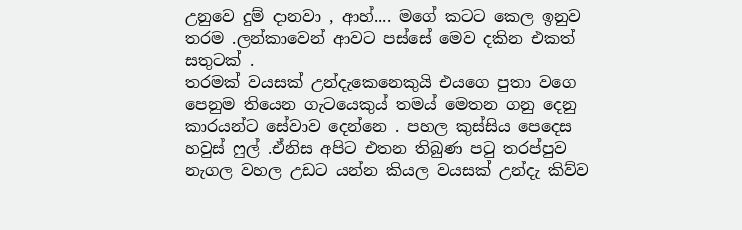උනුවෙ දුම් දානවා , ආහ්.... මගේ කටට කෙල ඉනුව තරම .ලන්කාවෙන් ආවට පස්සේ මෙව දකින එකත් සතුටක් .
තරමක් වයසක් උන්දැකෙනෙකුයි එයගෙ පුතා වගෙ පෙනුම තියෙන ගැටයෙකුය් තමය් මෙතන ගනු දෙනු කාරයන්ට සේවාව දෙන්නෙ . පහල කුස්සිය පෙදෙස හවුස් ෆුල් .ඒනිස අපිට එතන තිබුණ පටු තරප්පුව නැගල වහල උඩට යන්න කියල වයසක් උන්දැ කිව්ව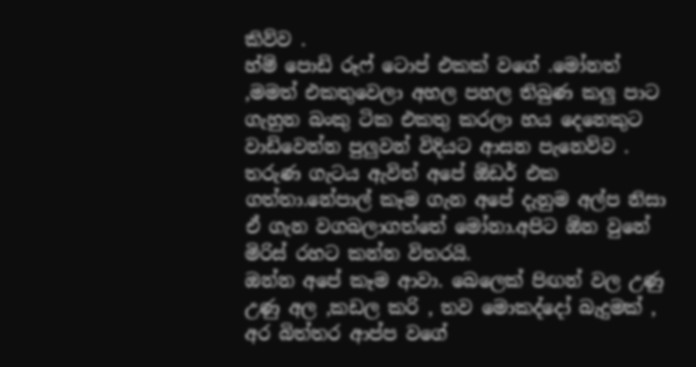කිව්ව .
හ්ම් පොඩි රූෆ් ටොප් එකක් වගේ .මෝනත් ,මමත් එකතුවෙලා අහල පහල තිබුණ කලු පාට ගැහුන බංකු ටික එකතු කරලා හය දෙනෙකුට වාඩිවෙන්න පුලුවන් විදියට ආසන පැනෙව්ව . තරුණ ගැටය ඇවිත් අපේ ඕඩර් එක ගත්තා.නේපාල් කෑම ගැන අපේ දැනුම අල්ප නිසා ඒ ගැන වගබලාගත්තේ මෝනා.අපිට ඕන වුනේ මිරිස් රහට කන්න විතරයි.
ඔන්න අපේ කෑම ආවා. බෙලෙක් පිඟන් වල උණු උණු අල ,කඩල කරි , තව මොකද්දෝ බැදුමක් , අර බිත්තර ආප්ප වගේ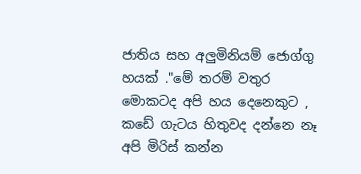ජාතිය සහ අලුමිනියම් ජොග්ගු හයක් ."මේ තරම් වතුර මොකටද අපි හය දෙනෙකුට , කඩේ ගැටය හිතුවද දන්නෙ නෑ අපි මිරිස් කන්න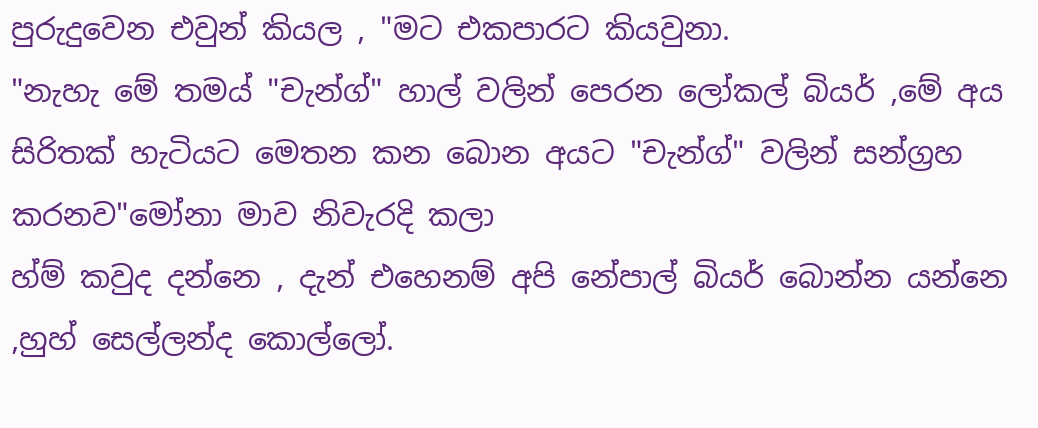පුරුදුවෙන එවුන් කියල , "මට එකපාරට කියවුනා.
"නැහැ මේ තමය් "චැන්ග්" හාල් වලින් පෙරන ලෝකල් බියර් ,මේ අය සිරිතක් හැටියට මෙතන කන බොන අයට "චැන්ග්" වලින් සන්ග්‍රහ කරනව"මෝනා මාව නිවැරදි කලා
හ්ම් කවුද දන්නෙ , දැන් එහෙනම් අපි නේපාල් බියර් බොන්න යන්නෙ ,හුහ් සෙල්ලන්ද කොල්ලෝ.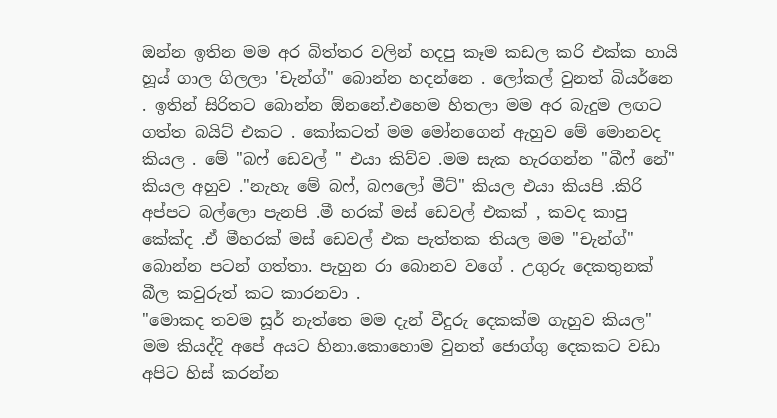ඔන්න ඉතින මම අර බිත්තර වලින් හදපු කෑම කඩල කරි එක්ක හායි හූය් ගාල ගිලලා 'චැන්ග්" බොන්න හදන්නෙ . ලෝකල් වුනත් බියර්නෙ . ඉතින් සිරිතට බොන්න ඕනනේ.එහෙම හිතලා මම අර බැදුම ලඟට ගත්ත බයිට් එකට . කෝකටත් මම මෝනගෙන් ඇහුව මේ මොනවද කියල . මේ "බෆ් ඩෙවල් " එයා කිව්ව .මම සැක හැරගන්න "බීෆ් නේ" කියල අහුව ."නැහැ මේ බෆ්, බෆලෝ මීට්" කියල එයා කියපි .කිරි අප්පට බල්ලො පැනපි .මී හරක් මස් ඩෙවල් එකක් , කවද කාපු කේක්ද .ඒ මීහරක් මස් ඩෙවල් එක පැත්තක තියල මම "චැන්ග්" බොන්න පටන් ගත්තා. පැහුන රා බොනව වගේ . උගුරු දෙකතුනක් බීල කවුරුත් කට කාරනවා .
"මොකද තවම සූර් නැත්තෙ මම දැන් වීදුරු දෙකක්ම ගැහුව කියල" මම කියද්දි අපේ අයට හිනා.කොහොම වුනත් ජොග්ගු දෙකකට වඩා අපිට හිස් කරන්න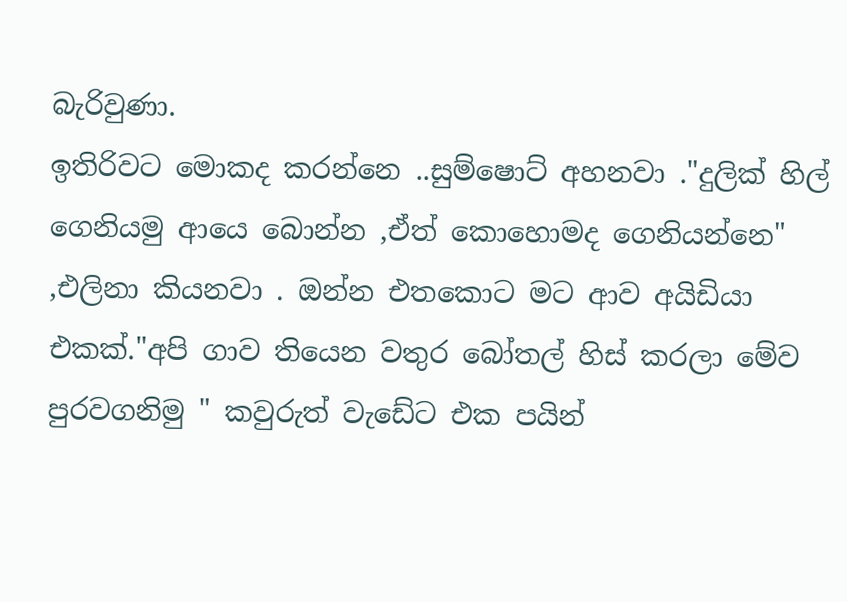බැරිවුණා.
ඉතිරිවට මොකද කරන්නෙ ..සුම්ෂොට් අහනවා ."දුලික් හිල් ගෙනියමු ආයෙ බොන්න ,ඒත් කොහොමද ගෙනියන්නෙ" ,එලිනා කියනවා . ඔන්න එතකොට මට ආව අයිඩියා එකක්."අපි ගාව තියෙන වතුර බෝතල් හිස් කරලා මේව පුරවගනිමු " කවුරුත් වැඩේට එක පයින්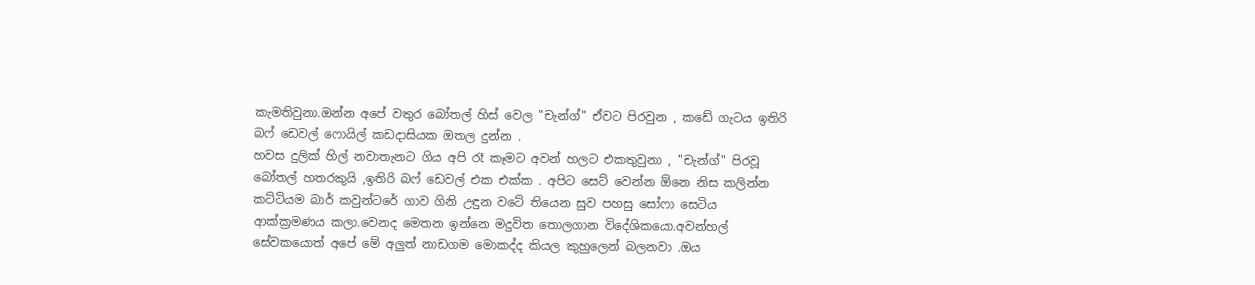කැමතිවුනා.ඔන්න අපේ වතුර බෝතල් හිස් වෙල "චැන්ග්" ඒවට පිරවුන , කඩේ ගැටය ඉතිරි බෆ් ඩෙවල් ෆොයිල් කඩදාසියක ඔතල දුන්න .
හවස දුලික් හිල් නවාතැනට ගිය අපි රෑ කෑමට අවන් හලට එකතුවුනා , "චැන්ග්" පිරවූ බෝතල් හතරකුයි ,ඉතිරි බෆ් ඩෙවල් එක එක්ක . අපිට සෙට් වෙන්න ඕනෙ නිස කලින්න කට්ටියම බාර් කවුන්ටරේ ගාව ගිනි උඳුන වටේ තියෙන සුව පහසු සෝෆා සෙටිය ආක්ක්‍රමණය කලා.වෙනද මෙතන ඉන්නෙ මදුවිත තොලගාන විදේශිකයො.අවන්හල් සේවකයොත් අපේ මේ අලුත් නාඩගම මොකද්ද කියල කුහුලෙන් බලනවා .ඔය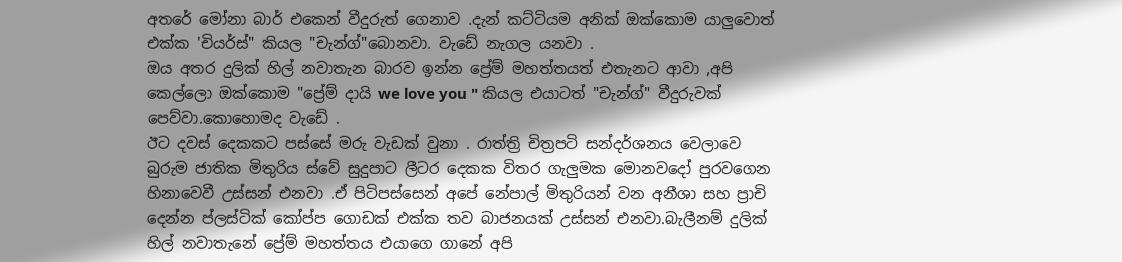අතරේ මෝනා බාර් එකෙන් වීදුරුත් ගෙනාව .දැන් කට්ටියම අනික් ඔක්කොම යාලුවොත් එක්ක 'චියර්ස්" කියල "චැන්ග්"බොනවා. වැඩේ නැගල යනවා .
ඔය අතර දුලික් හිල් නවාතැන බාරව ඉන්න ප්‍රේම් මහත්තයත් එතැනට ආවා ,අපි කෙල්ලො ඔක්කොම "ප්‍රේම් දායි we love you " කියල එයාටත් "චැන්ග්" වීදුරුවක් පෙව්වා.කොහොමද වැඩේ .
ඊට දවස් දෙකකට පස්සේ මරු වැඩක් වුනා . රාත්ත්‍රි චිත්‍රපටි සන්දර්ශනය වෙලාවෙ බුරුම ජාතික මිතුරිය ස්වේ සුදුපාට ලීටර දෙකක විතර ගැලුමක මොනවදෝ පුරවගෙන හිනාවෙවී උස්සන් එනවා .ඒ පිටිපස්සෙන් අපේ නේපාල් මිතුරියන් වන අනීශා සහ ප්‍රාචි දෙන්න ප්ලස්ටික් කෝප්ප ගොඩක් එක්ක තව බාජනයක් උස්සන් එනවා.බැලීනම් දුලික් හිල් නවාතැනේ ප්‍රේම් මහත්තය එයාගෙ ගානේ අපි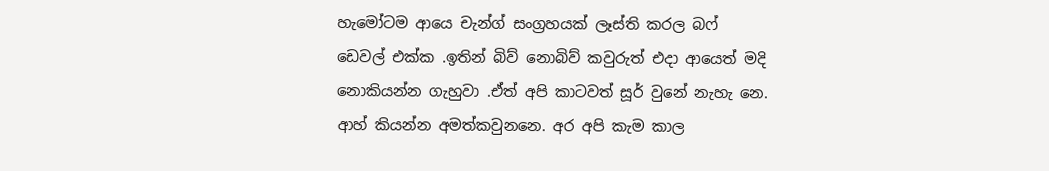හැමෝටම ආයෙ චැන්ග් සංග්‍රහයක් ලෑස්ති කරල බෆ් ඩෙවල් එක්ක .ඉතින් බිව් නොබිව් කවුරුත් එදා ආයෙත් මදි නොකියන්න ගැහුවා .ඒත් අපි කාටවත් සූර් වුනේ නැහැ නෙ.
ආහ් කියන්න අමත්කවුනනෙ. අර අපි කැම කාල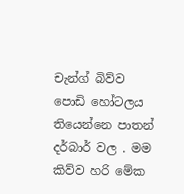චැන්ග් බිව්ව පොඩි හෝටලය තියෙන්නෙ පාතන් දර්බාර් වල . මම කිව්ව හරි මේක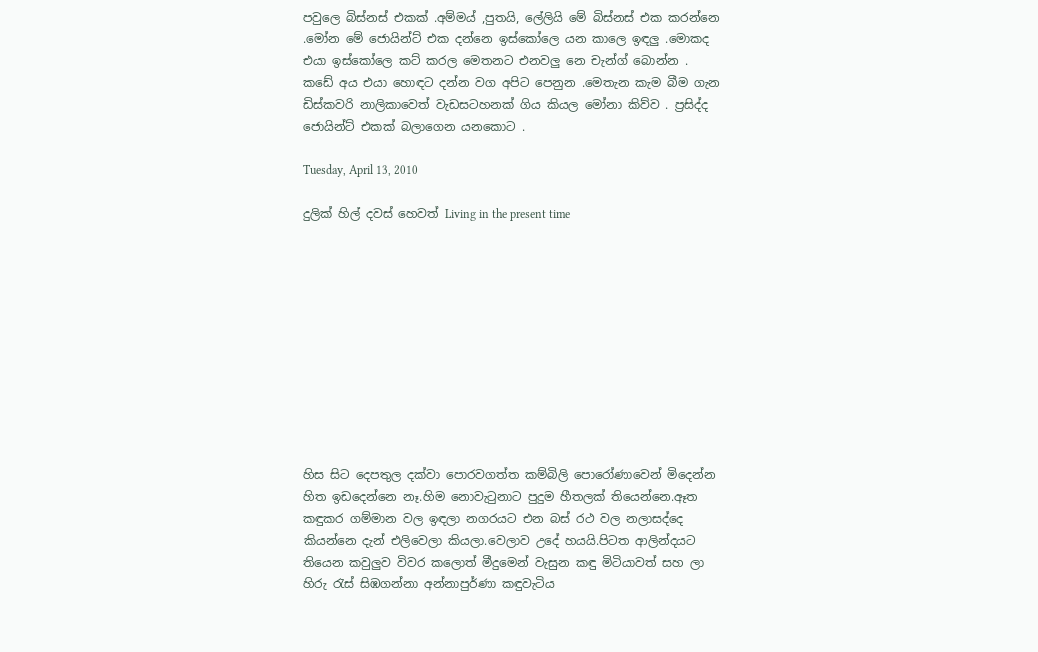පවුලෙ බිස්නස් එකක් .අම්මය් ,පුතයි, ලේලියි මේ බිස්නස් එක කරන්නෙ .මෝන මේ ජොයින්ට් එක දන්නෙ ඉස්කෝලෙ යන කාලෙ ඉඳලු .මොකද එයා ඉස්කෝලෙ කට් කරල මෙතනට එනවලු නෙ චැන්ග් බොන්න .  කඩේ අය එයා හොඳට දන්න වග අපිට පෙනුන .මෙතැන කැම බීම ගැන ඩිස්කවරි නාලිකාවෙත් වැඩසටහනක් ගිය කියල මෝනා කිව්ව . ප්‍රසිද්ද ජොයින්ට් එකක් බලාගෙන යනකොට .

Tuesday, April 13, 2010

දුලික් හිල් දවස් හෙවත් Living in the present time











හිස සිට දෙපතුල දක්වා පොරවගත්ත කම්බිලි පොරෝණාවෙන් මිදෙන්න හිත ඉඩදෙන්නෙ නෑ.හිම නොවැටුනාට පුදුම හීතලක් තියෙන්නෙ.ඈත කඳුකර ගම්මාන වල ඉඳලා නගරයට එන බස් රථ වල නලාසද්දෙ කියන්නෙ දැන් එලිවෙලා කියලා.වෙලාව උදේ හයයි.පිටත ආලින්දයට තියෙන කවුලුව විවර කලොත් මීදුමෙන් වැසුන කඳු මිටියාවත් සහ ලා හිරු රැස් සිඹගන්නා අන්නාපුර්ණා කඳුවැටිය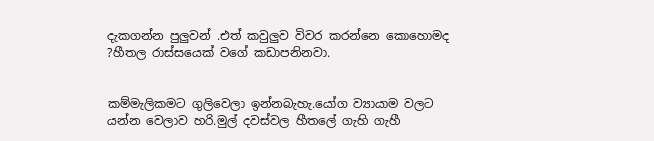දැකගන්න පුලුවන් .එත් කවුලුව විවර කරන්නෙ කොහොමද ?හීතල රාස්සයෙක් වගේ කඩාපනිනවා.


කම්මැලිකමට ගුලිවෙලා ඉන්නබැහැ.යෝග ව්‍යායාම වලට යන්න වෙලාව හරි.මුල් දවස්වල හීතලේ ගැහි ගැහී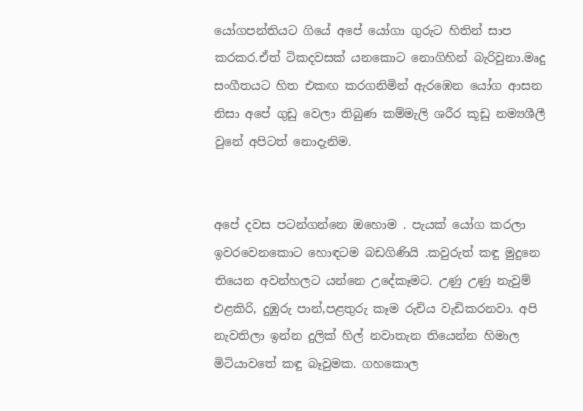යෝගපන්තියට ගියේ අපේ යෝගා ගුරුට හිතින් සාප කරකර.ඒත් ටිකදවසක් යනකොට නොගිහින් බැරිවුනා.මෘදු සංගීතයට හිත එකඟ කරගනිමින් ඇරඹෙන යෝග ආසන නිසා අපේ ගුඩු වෙලා තිබුණ කම්මැලි ශරීර කූඩු නම්‍යශීලී වුනේ අපිටත් නොදැනිම.


අපේ දවස පටන්ගන්නෙ ඔහොම . පැයක් යෝග කරලා ඉවරවෙනකොට හොඳටම බඩගිණියි .කවුරුත් කඳු මුදුනෙ තියෙන අවන්හලට යන්නෙ උදේකෑමට. උණු උණු නැවුම් එළකිරි, දුඹුරු පාන්,පළතුරු කෑම රුචිය වැඩිකරනවා. අපි නැවතිලා ඉන්න දුලික් හිල් නවාතැන තියෙන්න හිමාල මිටියාවතේ කඳු බෑවුමක. ගහකොල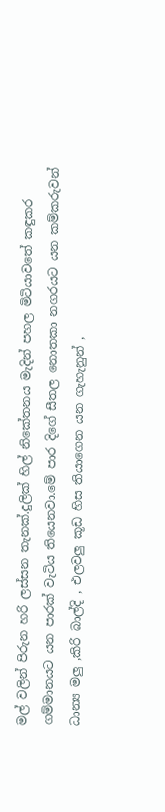මල් වලින් පිරුන හරි ලස්සන තැනක්.දුලික් හිල් නිකේතනය මැදින් පහල මිටියාවතේ කඳුකර ගම්මානයට යන පාරක් වැටිය තියෙනවා.මේ පාර දිගේ සීතල නොතකා නගරයට යන කම්කරුවන් ධාන්‍ය මලු ,කිරි බාල්දි , එලවලු කූඩ හිස තියාගෙන යන ගැහැනුන් ,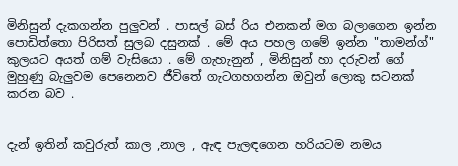මිනිසුන් දැකගන්න පුලුවන් . පාසල් බස් රිය එනකන් මග බලාගෙන ඉන්න පොඩිත්තො පිරිසත් සුලබ දසුනක් . මේ අය පහල ගමේ ඉන්න "තාමන්ග්" කුලයට අයත් ගම් වැසියො . මේ ගැහැනුන් , මිනිසුන් හා දරුවන් ගේ මුහුණු බැලුවම පෙනෙනව ජීවිතේ ගැටගහගන්න ඔවුන් ලොකු සටනක් කරන බව .


දැන් ඉතින් කවුරුත් කාල ,නාල , ඇඳ පැලඳගෙන හරියටම නමය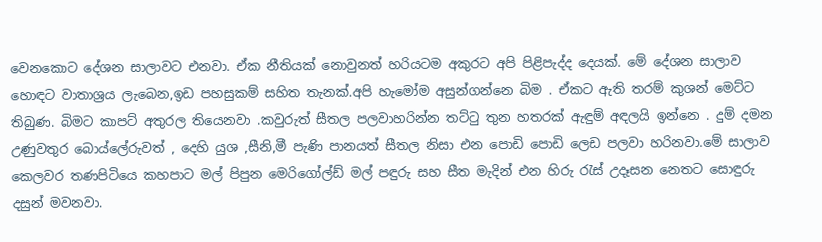වෙනකොට දේශන සාලාවට එනවා. ඒක නීතියක් නොවුනත් හරියටම අකුරට අපි පිළිපැද්ද දෙයක්. මේ දේශන සාලාව හොඳට වාතාශ්‍රය ලැබෙන,ඉඩ පහසුකම් සහිත තැනක්.අපි හැමෝම අසුන්ගන්නෙ බිම . ඒකට ඇති තරම් කුශන් මෙට්ට තිබුණ. බිමට කාපට් අතුරල තියෙනවා .කවුරුත් සීතල පලවාහරින්න තට්ටු තුන හතරක් ඇඳුම් අඳලයි ඉන්නෙ . දුම් දමන උණුවතුර බොය්ලේරුවත් , දෙහි යුශ ,සීනි,මී පැණි පානයත් සීතල නිසා එන පොඩි පොඩි ලෙඩ පලවා හරිනවා.මේ සාලාව කෙලවර තණපිටියෙ කහපාට මල් පිපුන මෙරිගෝල්ඩ් මල් පඳුරු සහ සීත මැදින් එන හිරු රැස් උදෑසන නෙතට සොඳුරු දසුන් මවනවා.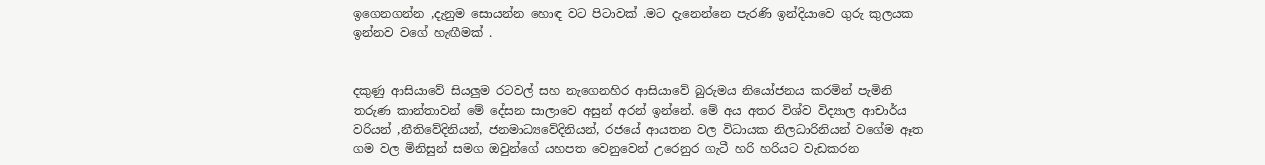ඉගෙනගන්න ,දැනුම සොයන්න හොඳ වට පිටාවක් .මට දැනෙන්නෙ පැරණි ඉන්දියාවෙ ගුරු කුලයක ඉන්නව වගේ හැඟීමක් .


දකුණු ආසියාවේ සියලුම රටවල් සහ නැගෙනහිර ආසියාවේ බුරුමය නියෝජනය කරමින් පැමිනි තරුණ කාන්තාවන් මේ දේසන සාලාවෙ අසුන් අරන් ඉන්නේ. මේ අය අතර විශ්ව විද්‍යාල ආචාර්ය වරියන් ,නීතිවේදිනියන්, ජනමාධ්‍යවේදිනියන්, රජයේ ආයතන වල විධායක නිලධාරිනියන් වගේම ඈත ගම වල මිනිසුන් සමග ඔවුන්ගේ යහපත වෙනුවෙන් උරෙනුර ගැටී හරි හරියට වැඩකරන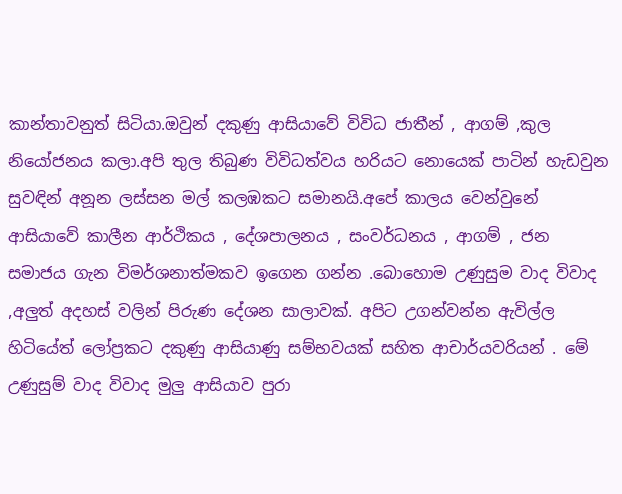කාන්තාවනුත් සිටියා.ඔවුන් දකුණු ආසියාවේ විවිධ ජාතීන් , ආගම් ,කුල නියෝජනය කලා.අපි තුල තිබුණ විවිධත්වය හරියට නොයෙක් පාටින් හැඩවුන සුවඳින් අනූන ලස්සන මල් කලඹකට සමානයි.අපේ කාලය වෙන්වුනේ ආසියාවේ කාලීන ආර්ථිකය , දේශපාලනය , සංවර්ධනය , ආගම් , ජන සමාජය ගැන විමර්ශනාත්මකව ඉගෙන ගන්න .බොහොම උණුසුම වාද විවාද ,අලුත් අදහස් වලින් පිරුණ දේශන සාලාවක්. අපිට උගන්වන්න ඇවිල්ල හිටියේත් ලෝප්‍රකට දකුණු ආසියාණු සම්භවයක් සහිත ආචාර්යවරියන් . මේ උණුසුම් වාද විවාද මුලු ආසියාව පුරා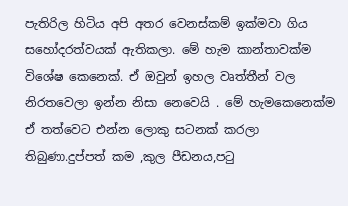පැතිරිල හිටිය අපි අතර වෙනස්කම් ඉක්මවා ගිය සහෝදරත්වයක් ඇතිකලා. මේ හැම කාන්තාවක්ම විශේෂ කෙනෙක්. ඒ ඔවුන් ඉහල වෘත්තීන් වල නිරතවෙලා ඉන්න නිසා නෙවෙයි . මේ හැමකෙනෙක්ම ඒ තත්වෙට එන්න ලොකු සටනක් කරලා තිබුණා.දුප්පත් කම ,කුල පීඩනය,පටු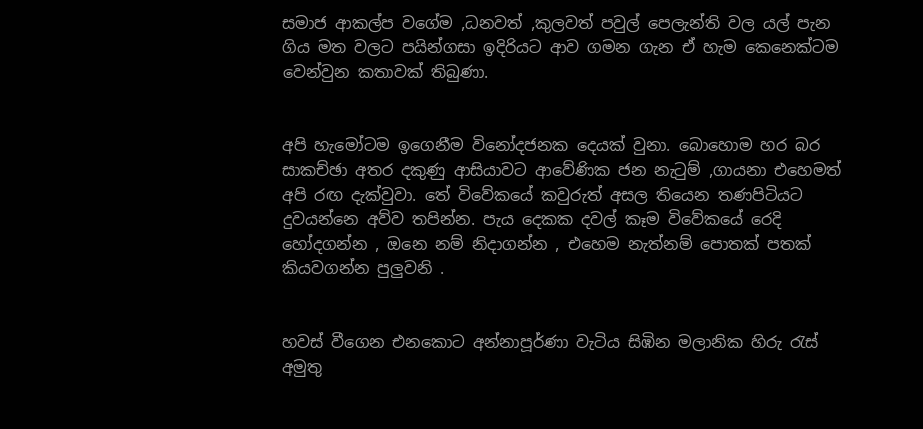සමාජ ආකල්ප වගේම ,ධනවත් ,කුලවත් පවුල් පෙලැන්ති වල යල් පැන ගිය මත වලට පයින්ගසා ඉදිරියට ආව ගමන ගැන ඒ හැම කෙනෙක්ටම වෙන්වුන කතාවක් තිබුණා.


අපි හැමෝටම ඉගෙනීම විනෝදජනක දෙයක් වුනා. බොහොම හර බර සාකච්ඡා අතර දකුණු ආසියාවට ආවේණික ජන නැටුම් ,ගායනා එහෙමත් අපි රඟ දැක්වුවා. තේ විවේකයේ කවුරුත් අසල තියෙන තණපිටියට දුවයන්නෙ අව්ව තපින්න. පැය දෙකක දවල් කෑම විවේකයේ රෙදි හෝදගන්න , ඔනෙ නම් නිදාගන්න , එහෙම නැත්නම් පොතක් පතක් කියවගන්න පුලුවනි .


හවස් වීගෙන එනකොට අන්නාපූර්ණා වැටිය සිඹින මලානික හිරු රැස් අමුතු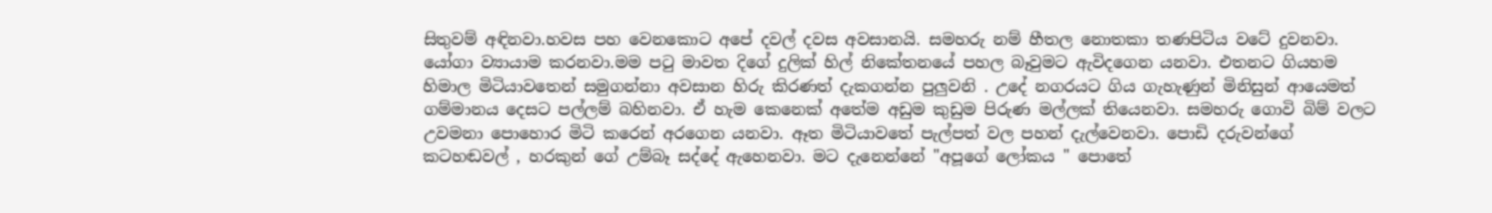සිතුවම් අඳිනවා.හවස පහ වෙනකොට අපේ දවල් දවස අවසානයි. සමහරු නම් හීතල නොතකා තණපිටිය වටේ දුවනවා. යෝගා ව්‍යායාම කරනවා.මම පටු මාවත දිගේ දුලික් හිල් නිකේතනයේ පහල බෑවුමට ඇවිදගෙන යනවා. එතනට ගියහම හිමාල මිටියාවතෙන් සමුගන්නා අවසාන හිරු කිරණත් දැකගන්න පුලුවනි . උදේ නගරයට ගිය ගැහැණුන් මිනිසුන් ආයෙමත් ගම්මානය දෙසට පල්ලම් බහිනවා. ඒ හැම කෙනෙක් අතේම අඩුම කුඩුම පිරුණ මල්ලක් තියෙනවා. සමහරු ගොවි බිම් වලට උවමනා පොහොර මිටි කරෙන් අරගෙන යනවා. ඈත මිටියාවතේ පැල්පත් වල පහන් දැල්වෙනවා. පොඩි දරුවන්ගේ කටහඬවල් , හරකුන් ගේ උම්බෑ සද්දේ ඇහෙනවා. මට දැනෙන්නේ "අපූගේ ලෝකය " පොතේ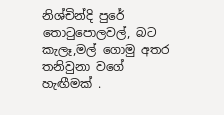නිශ්චින්දි පුරේ තොටුපොලවල්, බට කැලෑ,මල් ගොමු අතර තනිවුනා වගේ හැඟීමක් .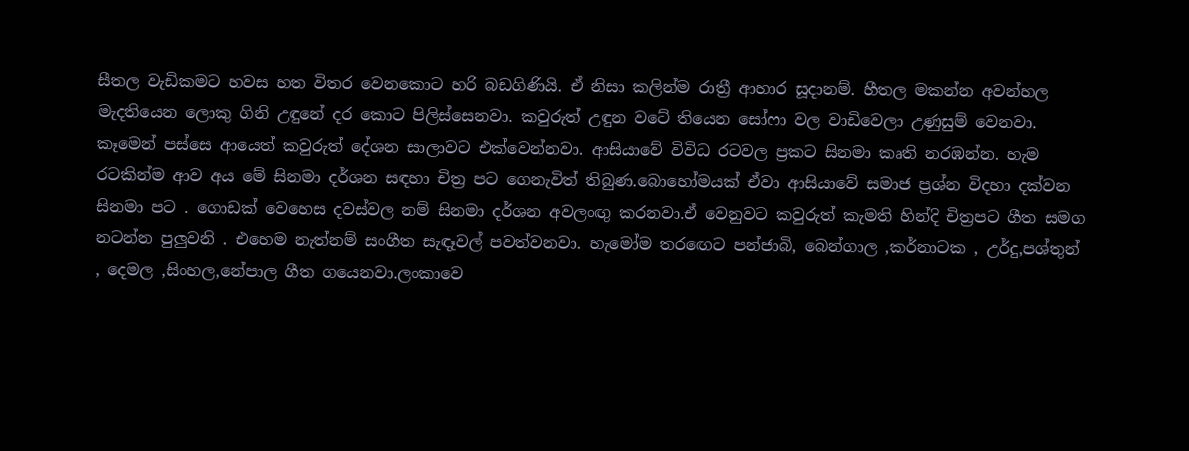සීතල වැඩිකමට හවස හත විතර වෙනකොට හරි බඩගිණියි. ඒ නිසා කලින්ම රාත්‍රී ආහාර සූදානම්. හීතල මකන්න අවන්හල මැදතියෙන ලොකු ගිනි උඳුනේ දර කොට පිලිස්සෙනවා. කවුරුත් උඳුන වටේ තියෙන සෝෆා වල වාඩිවෙලා උණුසුම් වෙනවා. කෑමෙන් පස්සෙ ආයෙත් කවුරුත් දේශන සාලාවට එක්වෙන්නවා. ආසියාවේ විවිධ රටවල ප්‍රකට සිනමා කෘති නරඹන්න. හැම රටකින්ම ආව අය මේ සිනමා දර්ශන සඳහා චිත්‍ර පට ගෙනැවිත් තිබුණ.බොහෝමයක් ඒවා ආසියාවේ සමාජ ප්‍රශ්න විදහා දක්වන සිනමා පට . ගොඩක් වෙහෙස දවස්වල නම් සිනමා දර්ශන අවලංඟු කරනවා.ඒ වෙනුවට කවුරුත් කැමති හින්දි චිත්‍රපට ගීත සමග නටන්න පුලුවනි . එහෙම නැත්නම් සංගීත සැඳෑවල් පවත්වනවා. හැමෝම තරඟෙට පන්ජාබි, බෙන්ගාල ,කර්නාටක , උර්දු,පශ්තුන් , දෙමල ,සිංහල,නේපාල ගීත ගයෙනවා.ලංකාවෙ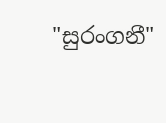"සුරංගනී"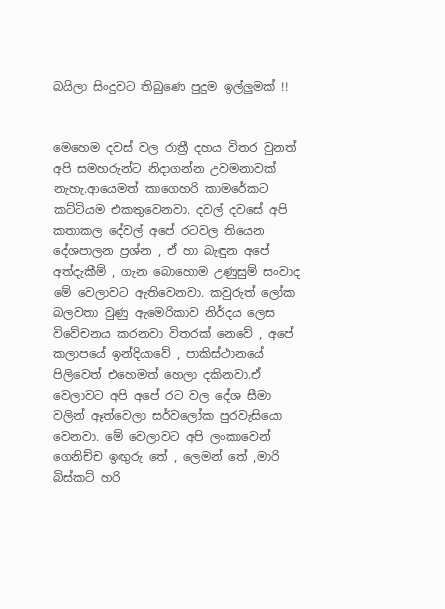බයිලා සිංදුවට තිබුණෙ පුදුම ඉල්ලුමක් !!


මෙහෙම දවස් වල රාත්‍රී දහය විතර වුනත් අපි සමහරුන්ට නිදාගන්න උවමනාවක් නැහැ.ආයෙමත් කාගෙහරි කාමරේකට කට්ටියම එකතුවෙනවා. දවල් දවසේ අපි කතාකල දේවල් අපේ රටවල තියෙන දේශපාලන ප්‍රශ්න , ඒ හා බැඳුන අපේ අත්දැකීම් , ගැන බොහොම උණුසුම් සංවාද මේ වෙලාවට ඇතිවෙනවා. කවුරුත් ලෝක බලවතා වුණු ඇමෙරිකාව නිර්දය ලෙස විවේචනය කරනවා විතරක් නෙවේ , අපේ කලාපයේ ඉන්දියාවේ , පාකිස්ථානයේ පිලිවෙත් එහෙමත් හෙලා දකිනවා.ඒ වෙලාවට අපි අපේ රට වල දේශ සීමා වලින් ඈත්වෙලා සර්වලෝක පුරවැසියො වෙනවා. මේ වෙලාවට අපි ලංකාවෙන් ගෙනිච්ච ඉඟුරු තේ , ලෙමන් තේ ,මාරි බිස්කට් හරි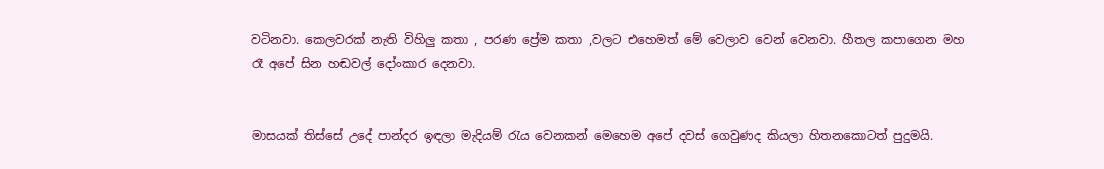වටිනවා. කෙලවරක් නැති විහිලු කතා , පරණ ප්‍රේම කතා ,වලට එහෙමත් මේ වෙලාව වෙන් වෙනවා. හීතල කපාගෙන මහ රෑ අපේ සින හඬවල් දෝංකාර දෙනවා.


මාසයක් තිස්සේ උදේ පාන්දර ඉඳලා මැදියම් රැය වෙනකන් මෙහෙම අපේ දවස් ගෙවුණද කියලා හිතනකොටත් පුදුමයි.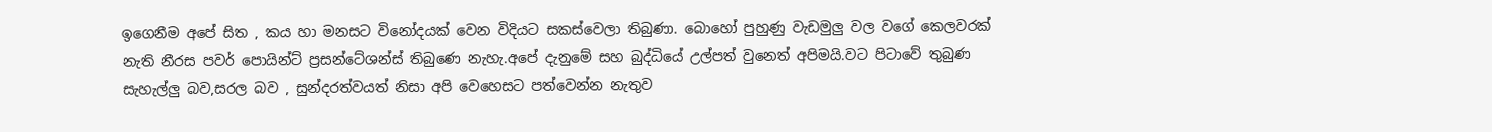ඉගෙනීම අපේ සිත , කය හා මනසට විනෝදයක් වෙන විදියට සකස්වෙලා තිබුණා. බොහෝ පුහුණු වැඩමුලු වල වගේ කෙලවරක් නැති නීරස පවර් පොයින්ට් ප්‍රසන්ටේශන්ස් තිබුණෙ නැහැ.අපේ දැනුමේ සහ බුද්ධියේ උල්පත් වුනෙත් අපිමයි.වට පිටාවේ තුබුණ සැහැල්ලු බව,සරල බව , සුන්දරත්වයත් නිසා අපි වෙහෙසට පත්වෙන්න නැතුව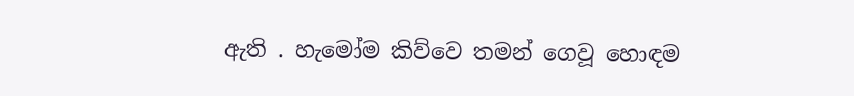ඇති . හැමෝම කිව්වෙ තමන් ගෙවූ හොඳම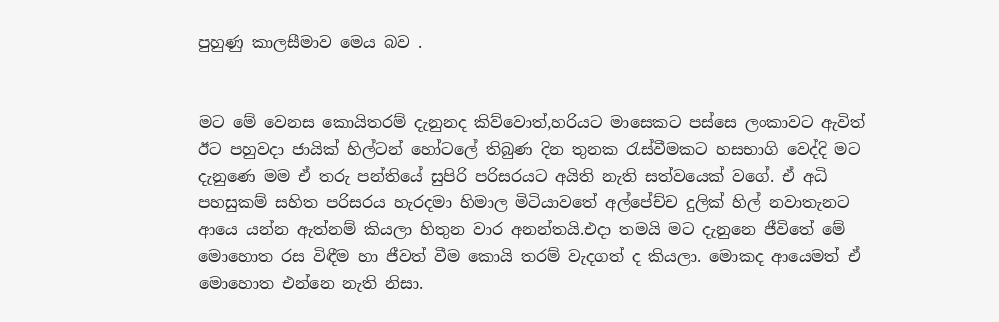පුහුණු කාලසීමාව මෙය බව .


මට මේ වෙනස කොයිතරම් දැනුනද කිව්වොත්,හරියට මාසෙකට පස්සෙ ලංකාවට ඇවිත් ඊට පහුවදා ජායික් හිල්ටන් හෝටලේ තිබුණ දින තුනක රැස්වීමකට හසභාගි වෙද්දි මට දැනුණෙ මම ඒ තරු පන්තියේ සුපිරි පරිසරයට අයිති නැති සත්වයෙක් වගේ. ඒ අධි පහසුකම් සහිත පරිසරය හැරදමා හිමාල මිටියාවතේ අල්පේච්ච දුලික් හිල් නවාතැනට ආයෙ යන්න ඇත්නම් කියලා හිතුන වාර අනන්තයි.එදා තමයි මට දැනුනෙ ජීවිතේ මේ මොහොත රස විඳීම හා ජීවත් වීම කොයි තරම් වැදගත් ද කියලා. මොකද ආයෙමත් ඒ මොහොත එන්නෙ නැති නිසා.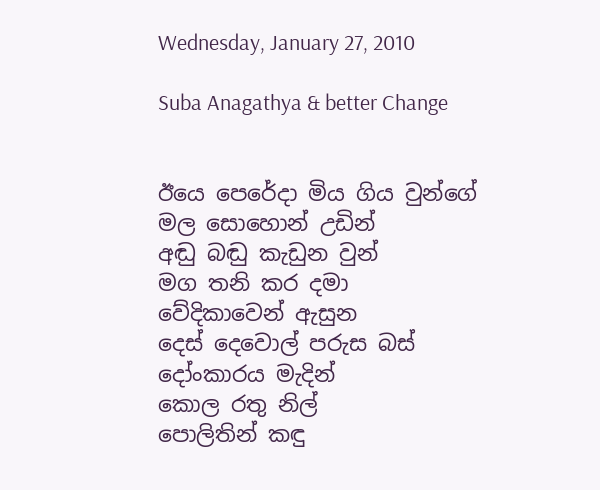Wednesday, January 27, 2010

Suba Anagathya & better Change


ඊයෙ පෙරේදා මිය ගිය වුන්ගේ
මල සොහොන් උඩින්
අඬු බඬු කැඩුන වුන්
මග තනි කර දමා
වේදිකාවෙන් ඇසුන
දෙස් දෙවොල් පරුස බස්
දෝංකාරය මැදින්
කොල රතු නිල්
පොලිතින් කඳු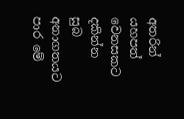අතරින්
යහපත් වෙනසකට දකින්න
සුබ අනාගතයට පාර මේ